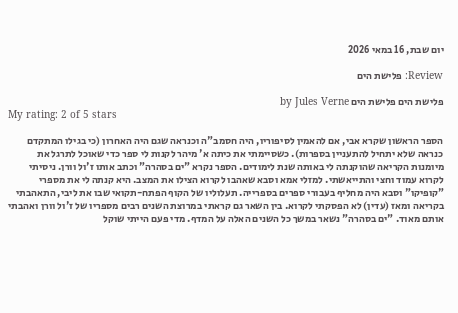יום שבת, 16 במאי 2026

Review: פלישת הים

פלישת הים פלישת הים by Jules Verne
My rating: 2 of 5 stars

הספר הראשון שקרא אבי, אם להאמין לסיפוריו, היה חסמב"ה וכנראה שגם היה האחרון (כי בגילו המתקדם כנראה שלא יתחיל להתעניין בספרות). כשסיימתי את כיתה א' מיהר לקנות לי ספר כדי שאוכל לתרגל את מיומנות הקריאה שהוקנתה לי באותה שנת לימודים. הספר נקרא "ים בסהרה" וכתב אותו ז'ול וורן. ניסיתי לקרוא עמוד וחצי והתייאשתי. למזלי אמא וסבא שאהבו לקרוא הצילו את המצב. היא קנתה לי את מספרי "קופיקו" וסבא היה מחליף בעבורי ספרים בספרייה. תעלוליו של הקוף הפתח-תקואי שבו את ליבי, התאהבתי בקריאה ומאז (עדין) לא הפסקתי לקרוא. בין השאר גם קראתי במרוצת השנים רבים מספריו של ז'ול וורן ואהבתי אותם מאוד. "ים בסהרה" נשאר במשך כל השנים האלה על המדף. מדי פעם הייתי שוקל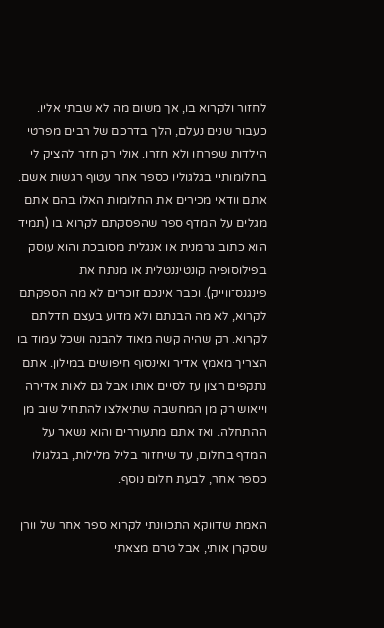לחזור ולקרוא בו, אך משום מה לא שבתי אליו. כעבור שנים נעלם, הלך בדרכם של רבים מפרטי הילדות שפרחו ולא חזרו. אולי רק חזר להציק לי בחלומותיי בגלגוליו כספר אחר עטוף רגשות אשם. אתם וודאי מכירים את החלומות האלו בהם אתם מגלים על המדף ספר שהפסקתם לקרוא בו (תמיד הוא כתוב גרמנית או אנגלית מסובכת והוא עוסק בפילוסופיה קונטיננטלית או מנתח את פינגנס־ווייק). וכבר אינכם זוכרים לא מה הספקתם לקרוא, לא מה הבנתם ולא מדוע בעצם חדלתם לקרוא. רק שהיה קשה מאוד להבנה ושכל עמוד בו הצריך מאמץ אדיר ואינסוף חיפושים במילון. אתם נתקפים רצון עז לסיים אותו אבל גם לאות אדירה וייאוש רק מן המחשבה שתיאלצו להתחיל שוב מן ההתחלה. ואז אתם מתעוררים והוא נשאר על המדף בחלום, עד שיחזור בליל מלילות, בגלגולו כספר אחר, לבעת חלום נוסף.

האמת שדווקא התכוונתי לקרוא ספר אחר של וורן שסקרן אותי, אבל טרם מצאתי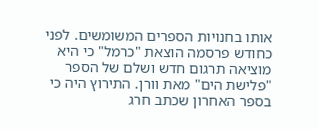אותו בחנויות הספרים המשומשים. לפני כחודש פרסמה הוצאת "כרמל" כי היא מוציאה תרגום חדש ושלם של הספר "פלישת הים" מאת וורן. התירוץ היה כי בספר האחרון שכתב חרג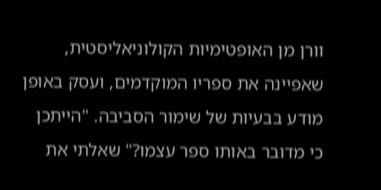וורן מן האופטימיות הקולוניאליסטית, שאפיינה את ספריו המוקדמים, ועסק באופן מודע בבעיות של שימור הסביבה. "הייתכן כי מדובר באותו ספר עצמו?" שאלתי את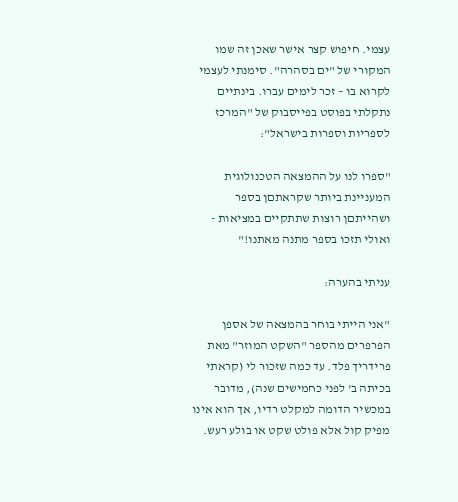עצמי. חיפוש קצר אישר שאכן זה שמו המקורי של "ים בסהרה". סימנתי לעצמי לקרוא בו – זכר לימים עברו. בינתיים נתקלתי בפוסט בפייסבוק של "המרכז לספריות וספרות בישראל":

"ספרו לנו על ההמצאה הטכנולוגית המעניינת ביותר שקראתםן בספר ושהייתםן רוצות שתתקיים במציאות - ואולי תזכו בספר מתנה מאתנו!"

עניתי בהערה:

"אני הייתי בוחר בהמצאה של אספן הפרפרים מהספר "השקט המוזר" מאת פרידריך פלד. עד כמה שזכור לי (קראתי בכיתה ב' לפני כחמישים שנה), מדובר במכשיר הדומה למקלט רדיו, אך הוא אינו מפיק קול אלא פולט שקט או בולע רעש.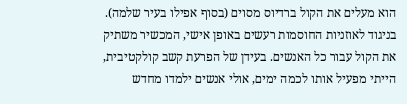הוא מעלים את הקול ברדיוס מסוים (בסוף אפילו בעיר שלמה). בניגוד לאוזניות החוסמות רעשים באופן אישי, המכשיר משתיק את הקול עבור כל האנשים. בעידן של הפרעת קשב קולקטיבית, הייתי מפעיל אותו לכמה ימים, אולי אנשים ילמדו מחדש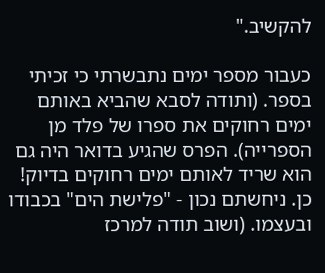להקשיב."

כעבור מספר ימים נתבשרתי כי זכיתי בספר. (ותודה לסבא שהביא באותם ימים רחוקים את ספרו של פלד מן הספרייה). הפרס שהגיע בדואר היה גם הוא שריד לאותם ימים רחוקים בדיוק! כן. ניחשתם נכון - "פלישת הים" בכבודו ובעצמו. (ושוב תודה למרכז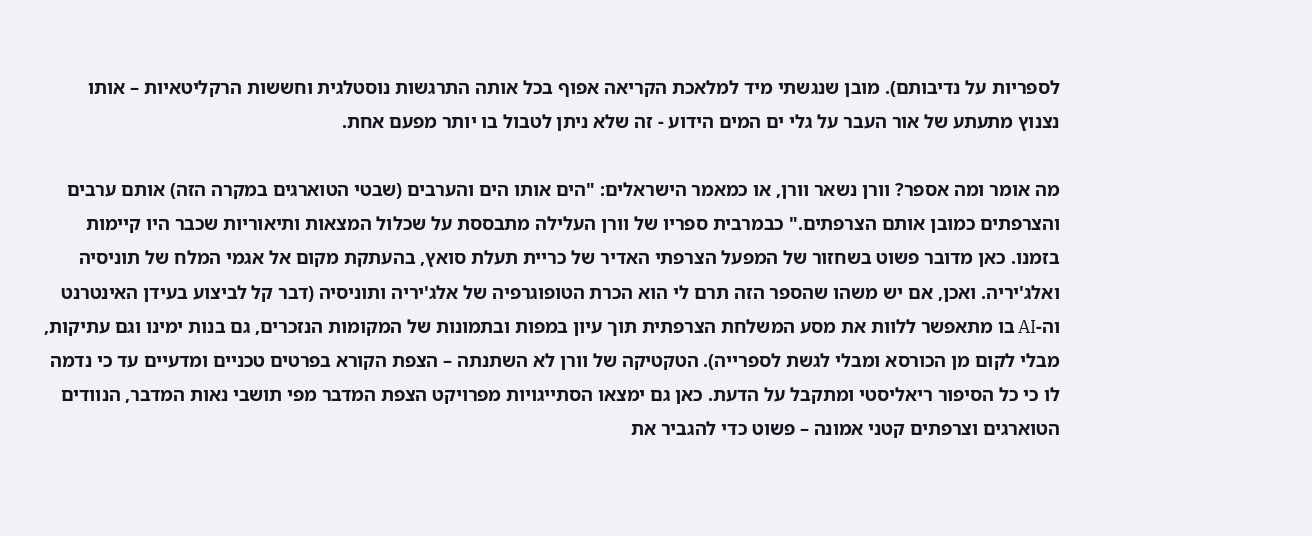לספריות על נדיבותם). מובן שנגשתי מיד למלאכת הקריאה אפוף בכל אותה התרגשות נוסטלגית וחששות הרקליטאיות – אותו נצנוץ מתעתע של אור העבר על גלי ים המים הידוע - זה שלא ניתן לטבול בו יותר מפעם אחת.

מה אומר ומה אספר? וורן נשאר וורן, או כמאמר הישראלים: "הים אותו הים והערבים (שבטי הטוארגים במקרה הזה) אותם ערבים והצרפתים כמובן אותם הצרפתים." כבמרבית ספריו של וורן העלילה מתבססת על שכלול המצאות ותיאוריות שכבר היו קיימות בזמנו. כאן מדובר פשוט בשחזור של המפעל הצרפתי האדיר של כריית תעלת סואץ, בהעתקת מקום אל אגמי המלח של תוניסיה ואלג'יריה. ואכן, אם יש משהו שהספר הזה תרם לי הוא הכרת הטופוגרפיה של אלג'יריה ותוניסיה (דבר קל לביצוע בעידן האינטרנט וה-AI בו מתאפשר ללוות את מסע המשלחת הצרפתית תוך עיון במפות ובתמונות של המקומות הנזכרים, גם בנות ימינו וגם עתיקות, מבלי לקום מן הכורסא ומבלי לגשת לספרייה). הטקטיקה של וורן לא השתנתה – הצפת הקורא בפרטים טכניים ומדעיים עד כי נדמה לו כי כל הסיפור ריאליסטי ומתקבל על הדעת. כאן גם ימצאו הסתייגויות מפרויקט הצפת המדבר מפי תושבי נאות המדבר, הנוודים הטוארגים וצרפתים קטני אמונה – פשוט כדי להגביר את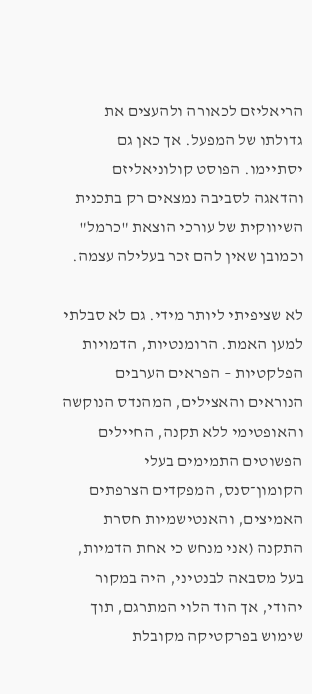הריאליזם לכאורה ולהעצים את גדולתו של המפעל. אך כאן גם יסתיימו. הפוסט קולוניאליזם והדאגה לסביבה נמצאים רק בתכנית השיווקית של עורכי הוצאת "כרמל" וכמובן שאין להם זכר בעלילה עצמה.

לא שציפיתי ליותר מידי. גם לא סבלתי למען האמת. הרומנטיות, הדמויות הפלקטיות – הפראים הערבים הנוראים והאצילים, המהנדס הנוקשה והאופטימי ללא תקנה, החיילים הפשוטים התמימים בעלי הקומון־סנס, המפקדים הצרפתים האמיצים, והאנטישמיות חסרת התקנה (אני מנחש כי אחת הדמיות, בעל מסבאה לבנטיני, היה במקור יהודי, אך הוד הלוי המתרגם, תוך שימוש בפרקטיקה מקובלת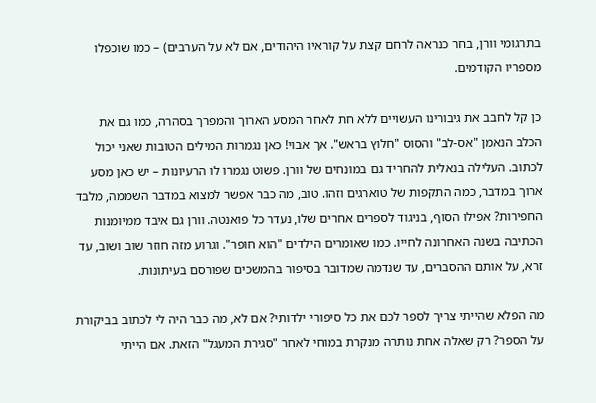בתרגומי וורן, בחר כנראה לרחם קצת על קוראיו היהודים, אם לא על הערבים) – כמו שוכפלו מספריו הקודמים.

כן קל לחבב את גיבורינו העשויים ללא חת לאחר המסע הארוך והמפרך בסהרה, כמו גם את הכלב הנאמן "אס-לב" והסוס "חלוץ בראש". אך אבוי! כאן נגמרות המילים הטובות שאני יכול לכתוב. העלילה בנאלית להחריד גם במונחים של וורן. פשוט נגמרו לו הרעיונות – יש כאן מסע ארוך במדבר, כמה התקפות של טוארגים וזהו. טוב, מה כבר אפשר למצוא במדבר השממה, מלבד החפירות? אפילו הסוף, בניגוד לספרים אחרים שלו, נעדר כל פואנטה. וורן גם איבד ממיומנות הכתיבה בשנה האחרונה לחייו. כמו שאומרים הילדים "הוא חופר". וגרוע מזה חוזר שוב ושוב, עד זרא, על אותם ההסברים, עד שנדמה שמדובר בסיפור בהמשכים שפורסם בעיתונות.

מה הפלא שהייתי צריך לספר לכם את כל סיפורי ילדותי? אם לא, מה כבר היה לי לכתוב בביקורת על הספר? רק שאלה אחת נותרה מנקרת במוחי לאחר "סגירת המעגל" הזאת. אם הייתי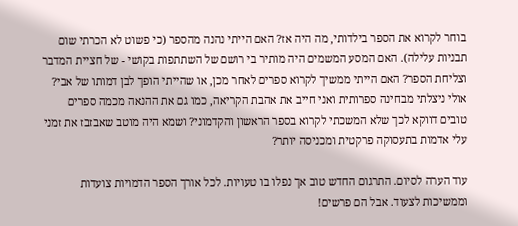בוחר לקרוא את הספר בילדותי, מה היה אז? האם הייתי נהנה מהספר (כי פשוט לא הכרתי שום תבניות עלילה). האם המסע המשמים היה מותיר בי רושם של השתתפות בקושי - של חציית המדבר וצליחת הספר? האם הייתי ממשיך לקרוא ספרים לאחר מכן, או שהייתי הופך לבן דמותו של אבי? אולי ניצלתי מבחינה ספרותית ואני חייב את אהבת הקריאה, כמו גם את ההנאה מכמה ספרים טובים דווקא לכך שלא המשכתי לקרוא בספר הראשון והקדמוני? ושמא היה מוטב שאבזבז את זמני עלי אדמות בתעסוקה פרקטית ומכניסה יותר?

עוד הערה לסיום. התרגום החדש טוב אך נפלו בו טעויות. לכל אורך הספר הדמויות צועדות וממשיכות לצעוד. אבל הם פרשים!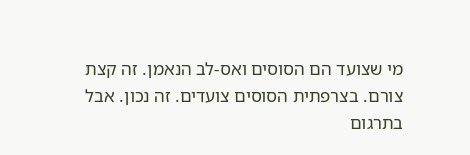מי שצועד הם הסוסים ואס-לב הנאמן. זה קצת צורם. בצרפתית הסוסים צועדים. זה נכון. אבל בתרגום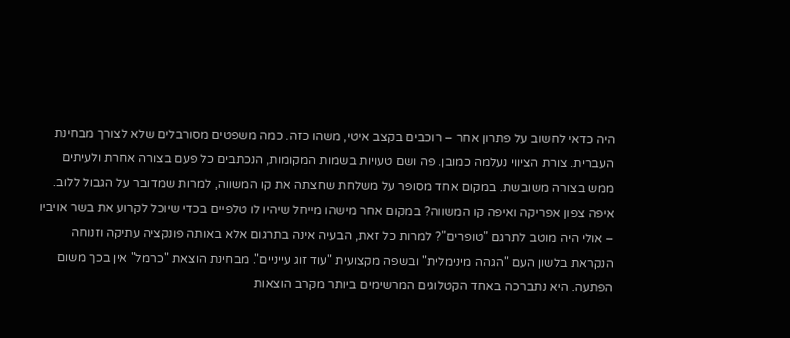היה כדאי לחשוב על פתרון אחר – רוכבים בקצב איטי, משהו כזה. כמה משפטים מסורבלים שלא לצורך מבחינת העברית. צורת הציווי נעלמה כמובן. פה ושם טעויות בשמות המקומות, הנכתבים כל פעם בצורה אחרת ולעיתים ממש בצורה משובשת. במקום אחד מסופר על משלחת שחצתה את קו המשווה, למרות שמדובר על הגבול ללוב. איפה צפון אפריקה ואיפה קו המשווה? במקום אחר מישהו מייחל שיהיו לו טלפיים בכדי שיוכל לקרוע את בשר אויביו – אולי היה מוטב לתרגם "טופרים"? למרות כל זאת, הבעיה אינה בתרגום אלא באותה פונקציה עתיקה וזנוחה הנקראת בלשון העם "הגהה מינימלית" ובשפה מקצועית "עוד זוג עייניים". מבחינת הוצאת "כרמל" אין בכך משום הפתעה. היא נתברכה באחד הקטלוגים המרשימים ביותר מקרב הוצאות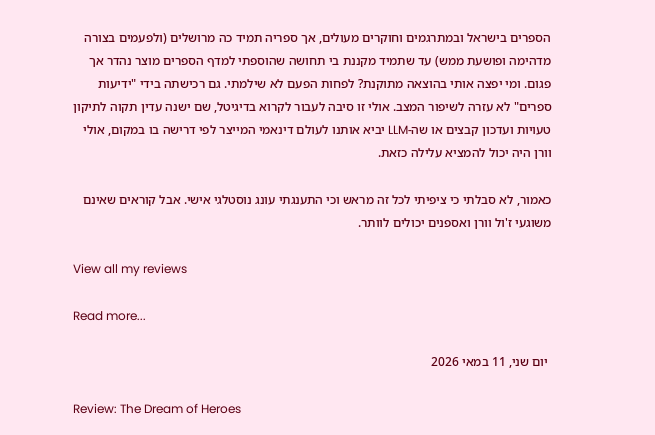הספרים בישראל ובמתרגמים וחוקרים מעולים, אך ספריה תמיד כה מרושלים (ולפעמים בצורה מדהימה ופושעת ממש) עד שתמיד מקננת בי תחושה שהוספתי למדף הספרים מוצר נהדר אך פגום. ומי יפצה אותי בהוצאה מתוקנת? לפחות הפעם לא שילמתי. גם רכישתה בידי "ידיעות ספרים" לא עזרה לשיפור המצב. אולי זו סיבה לעבור לקרוא בדיגיטל, שם ישנה עדין תקוה לתיקון טעויות ועדכון קבצים או שה-LLM יביא אותנו לעולם דינאמי המייצר לפי דרישה בו במקום, אולי וורן היה יכול להמציא עלילה כזאת.

כאמור, לא סבלתי כי ציפיתי לכל זה מראש וכי התענגתי עונג נוסטלגי אישי. אבל קוראים שאינם משוגעי ז'ול וורן ואספנים יכולים לוותר.

View all my reviews

Read more...

 יום שני, 11 במאי 2026

Review: The Dream of Heroes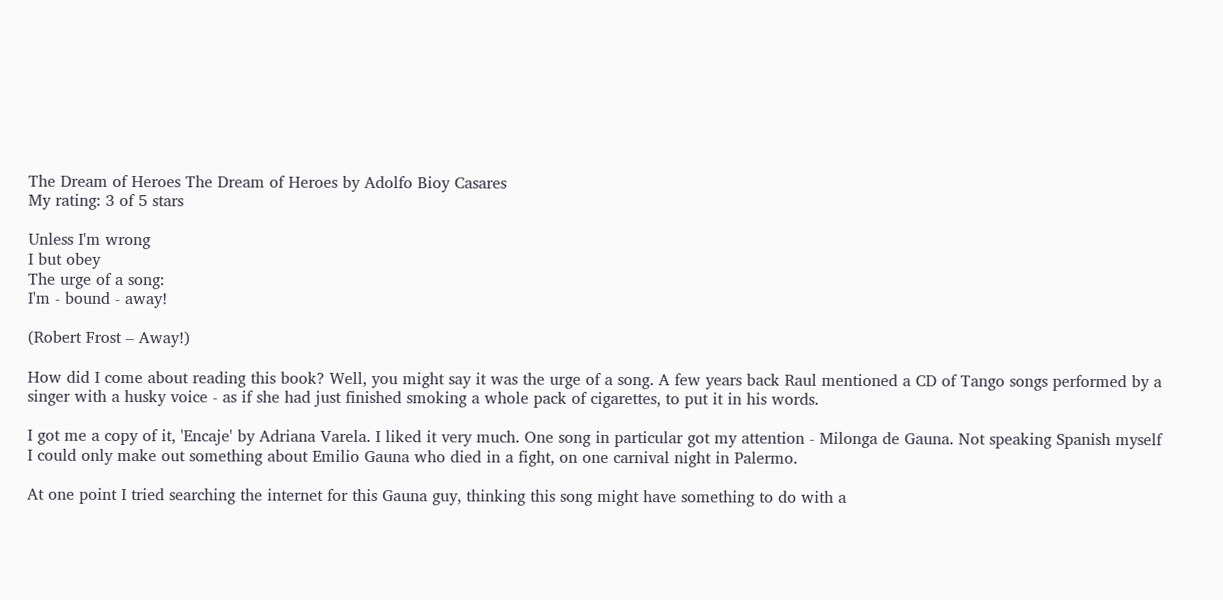The Dream of Heroes The Dream of Heroes by Adolfo Bioy Casares
My rating: 3 of 5 stars

Unless I'm wrong
I but obey
The urge of a song:
I'm - bound - away!

(Robert Frost – Away!)

How did I come about reading this book? Well, you might say it was the urge of a song. A few years back Raul mentioned a CD of Tango songs performed by a singer with a husky voice - as if she had just finished smoking a whole pack of cigarettes, to put it in his words.

I got me a copy of it, 'Encaje' by Adriana Varela. I liked it very much. One song in particular got my attention - Milonga de Gauna. Not speaking Spanish myself I could only make out something about Emilio Gauna who died in a fight, on one carnival night in Palermo.

At one point I tried searching the internet for this Gauna guy, thinking this song might have something to do with a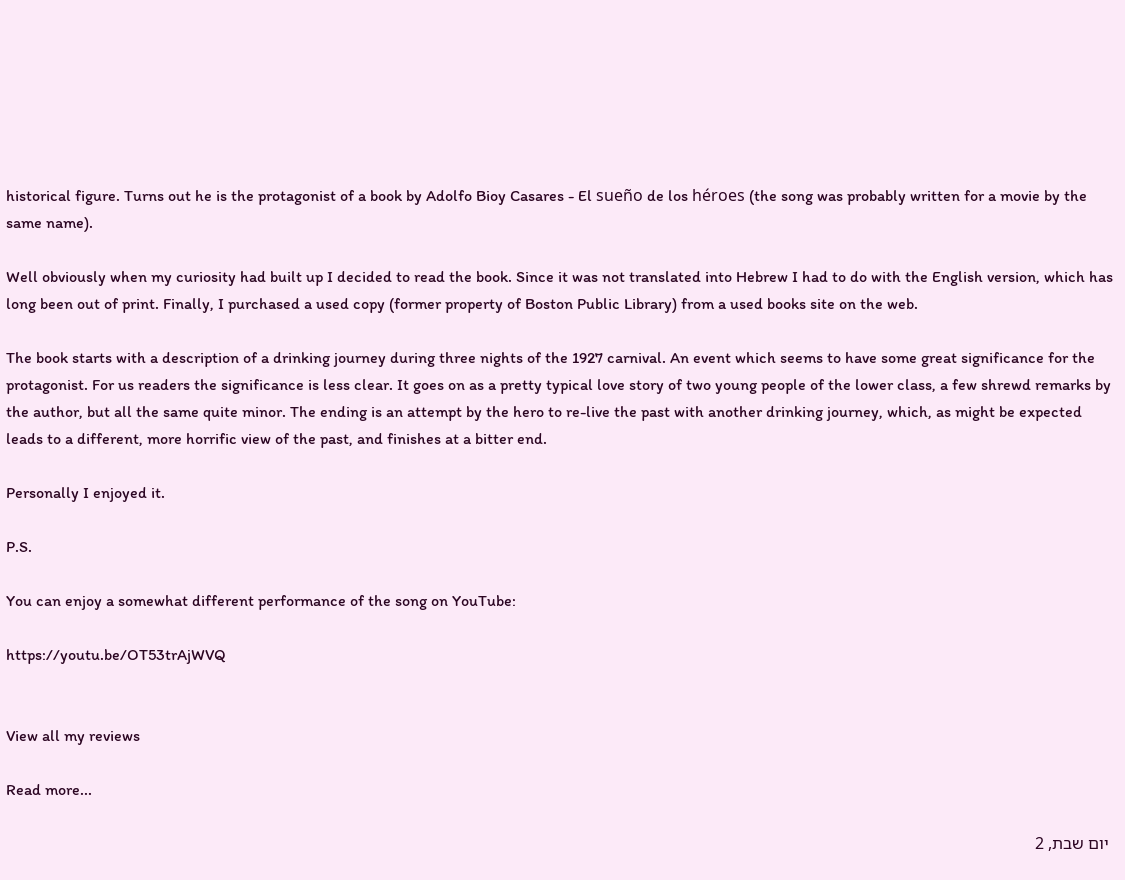historical figure. Turns out he is the protagonist of a book by Adolfo Bioy Casares - El sueño de los héroes (the song was probably written for a movie by the same name).

Well obviously when my curiosity had built up I decided to read the book. Since it was not translated into Hebrew I had to do with the English version, which has long been out of print. Finally, I purchased a used copy (former property of Boston Public Library) from a used books site on the web.

The book starts with a description of a drinking journey during three nights of the 1927 carnival. An event which seems to have some great significance for the protagonist. For us readers the significance is less clear. It goes on as a pretty typical love story of two young people of the lower class, a few shrewd remarks by the author, but all the same quite minor. The ending is an attempt by the hero to re-live the past with another drinking journey, which, as might be expected leads to a different, more horrific view of the past, and finishes at a bitter end.

Personally I enjoyed it.

P.S.

You can enjoy a somewhat different performance of the song on YouTube:

https://youtu.be/OT53trAjWVQ


View all my reviews

Read more...

 יום שבת, 2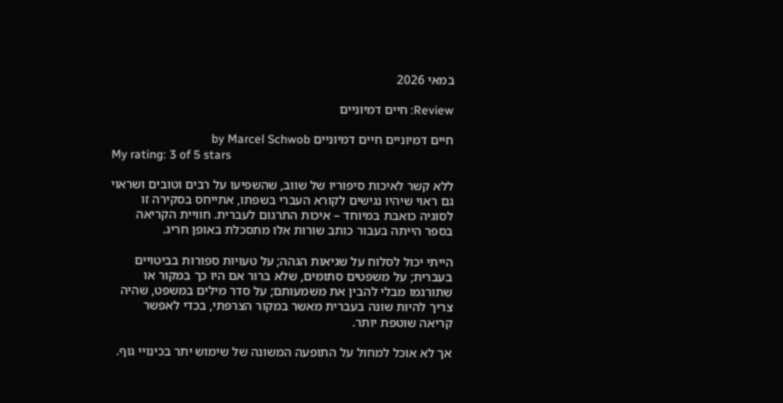במאי 2026

Review: חיים דמיוניים

חיים דמיוניים חיים דמיוניים by Marcel Schwob
My rating: 3 of 5 stars

ללא קשר לאיכות סיפוריו של שווב, שהשפיעו על רבים וטובים ושראוי גם ראוי שיהיו נגישים לקורא העברי בשפתו, אתייחס בסקירה זו לסוגיה כואבת במיוחד – איכות התרגום לעברית. חוויית הקריאה בספר הייתה בעבור כותב שורות אלו מתסכלת באופן חריג.

הייתי יכול לסלוח על שגיאות הגהה; על טעויות ספורות בביטויים בעברית; על משפטים סתומים, שלא ברור אם היו כך במקור או שתורגמו מבלי להבין את משמעותם; על סדר מילים במשפט, שהיה צריך להיות שונה בעברית מאשר במקור הצרפתי, בכדי לאפשר קריאה שוטפת יותר.

אך לא אוכל למחול על התופעה המשונה של שימוש יתר בכינויי גוף.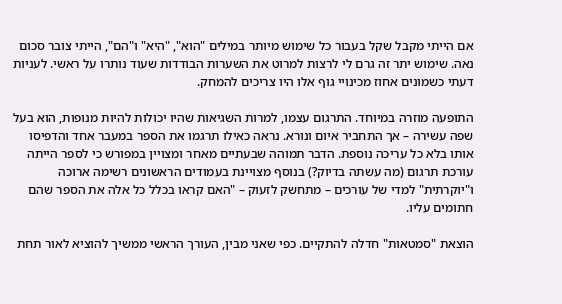אם הייתי מקבל שקל בעבור כל שימוש מיותר במילים "הוא", "היא" ו"הם", הייתי צובר סכום נאה. שימוש יתר זה גרם לי לרצות למרוט את השערות הבודדות שעוד נותרו על ראשי. לעניות דעתי כשמונים אחוז מכינויי גוף אלו היו צריכים להמחק.

התופעה מוזרה במיוחד. התרגום עצמו, למרות השגיאות שהיו יכולות להיות מנופות, הוא בעל שפה עשירה – אך התחביר איום ונורא. נראה כאילו תרגמו את הספר במעבר אחד והדפיסו אותו בלא כל עריכה נוספת. הדבר תמוהה שבעתיים מאחר ומצויין במפורש כי לספר הייתה עורכת תרגום (מה עשתה בדיוק?) בנוסף מצויינת בעמודים הראשונים רשימה ארוכה ו"יוקרתית" למדי של עורכים – מתחשק לזעוק – "האם קראו בכלל כל אלה את הספר שהם חתומים עליו.

הוצאת "סמטאות" חדלה להתקיים. כפי שאני מבין, העורך הראשי ממשיך להוציא לאור תחת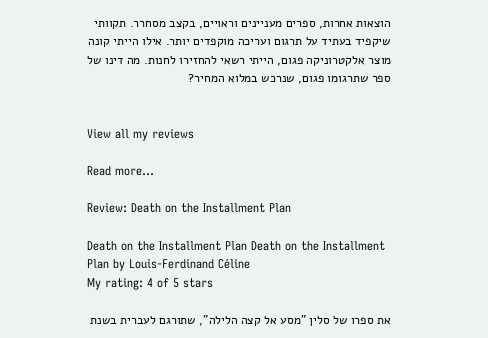הוצאות אחרות, ספרים מעניינים וראויים, בקצב מסחרר. תקוותי שיקפיד בעתיד על תרגום ועריכה מוקפדים יותר. אילו הייתי קונה מוצר אלקטרוניקה פגום, הייתי רשאי להחזירו לחנות. מה דינו של ספר שתרגומו פגום, שנרכש במלוא המחיר?


View all my reviews

Read more...

Review: Death on the Installment Plan

Death on the Installment Plan Death on the Installment Plan by Louis-Ferdinand Céline
My rating: 4 of 5 stars

את ספרו של סלין "מסע אל קצה הלילה", שתורגם לעברית בשנת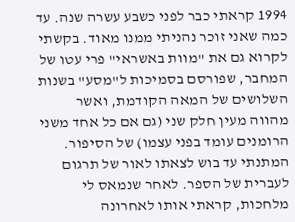1994 קראתי כבר לפני כשבע עשרה שנה. עד כמה שאני זוכר נהניתי ממנו מאוד. בקשתי לקרוא גם את "מוות באשראי" פרי עטו של המחבר, שפורסם בסמיכות ל"מסע" בשנות השלושים של המאה הקודמת, ואשר מהווה מעין חלק שני (גם אם כל אחד משני הרומנים עומד בפני עצמו) של הסיפור. המתנתי עד בוש לצאתו לאור של תרגום לעברית של הספר. לאחר שנמאס לי מלחכות, קראתי אותו לאחרונה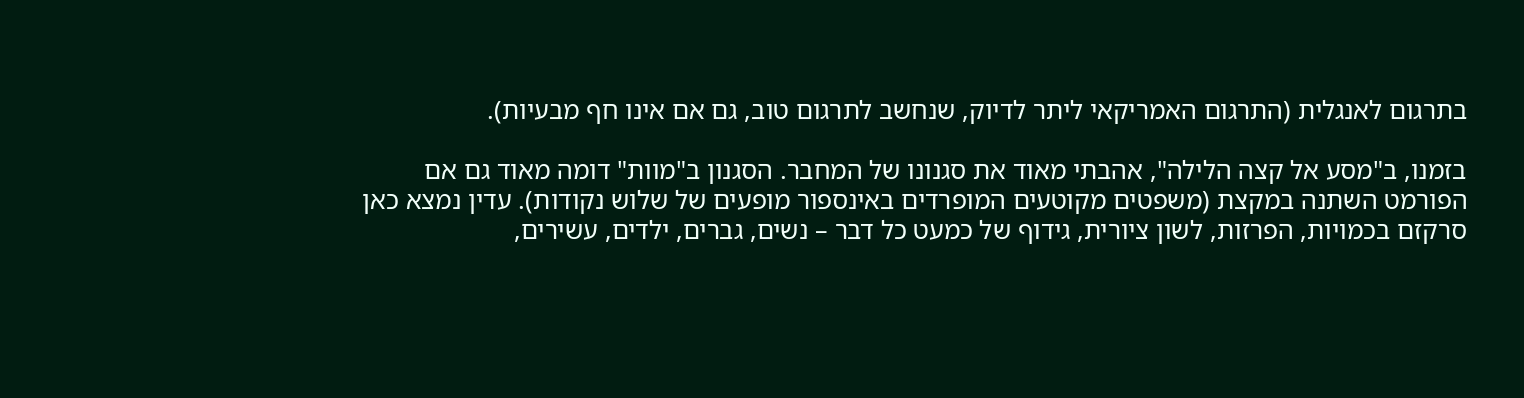בתרגום לאנגלית (התרגום האמריקאי ליתר לדיוק, שנחשב לתרגום טוב, גם אם אינו חף מבעיות).

בזמנו, ב"מסע אל קצה הלילה", אהבתי מאוד את סגנונו של המחבר. הסגנון ב"מוות" דומה מאוד גם אם הפורמט השתנה במקצת (משפטים מקוטעים המופרדים באינספור מופעים של שלוש נקודות). עדין נמצא כאן סרקזם בכמויות, הפרזות, לשון ציורית, גידוף של כמעט כל דבר – נשים, גברים, ילדים, עשירים,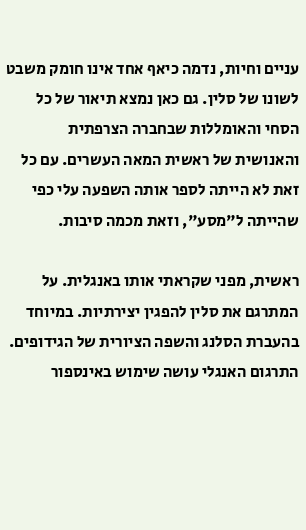עניים וחיות, נדמה כיאף אחד אינו חומק משבט לשונו של סלין. גם כאן נמצא תיאור של כל הסחי והאומללות שבחברה הצרפתית והאנושית של ראשית המאה העשרים. עם כל זאת לא הייתה לספר אותה השפעה עלי כפי שהייתה ל"מסע", וזאת מכמה סיבות.

ראשית, מפני שקראתי אותו באנגלית. על המתרגם את סלין להפגין יצירתיות. במיוחד בהעברת הסלנג והשפה הציורית של הגידופים. התרגום האנגלי עושה שימוש באינספור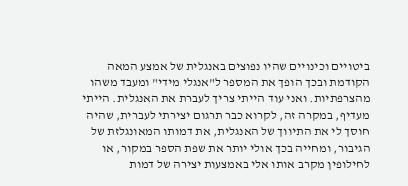ביטויים וכינויים שהיו נפוצים באנגלית של אמצע המאה הקודמת ובכך הופך את המספר ל"אנגלי מידי" ומעבד משהו מהצרפתיות. ואני עוד הייתי צריך לעברת את האנגלית. הייתי מעדיף, במקרה זה, לקרוא כבר תרגום יצירתי לעברית, שהיה חוסך לי את התיווך של האנגלית, את דמותו המאונגלזת של הגיבור, ומחייה בכך אולי יותר את שפת הספר במקור, או לחילופין מקרב אותו אלי באמצעות יצירה של דמות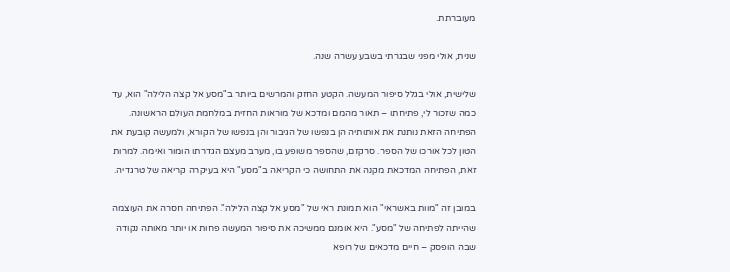מעוברתת.

שנית, אולי מפני שבגרתי בשבע עשרה שנה.

שלישית, אולי בגלל סיפור המעשה. הקטע החזק והמרשים ביותר ב"מסע אל קצה הלילה" הוא, עד כמה שזכור לי, פתיחתו – תאור מהמם ומדכא של מוראות החזית במלחמת העולם הראשונה. הפתיחה הזאת נותנת את אותותיה הן בנפשו של הגיבור והן בנפשו של הקורא, ולמעשה קובעת את הטון לכל אורכו של הספר. סרקזם, שהספר משופע בו, מערב מעצם הגדרתו הומור ואימה. למרות זאת, הפתיחה המדכאת מקנה את התחושה כי הקריאה ב"מסע" היא בעיקרה קריאה של טרגדיה.

במובן זה "מוות באשראי" הוא תמונת ראי של "מסע אל קצה הלילה". הפתיחה חסרה את העוצמה שהייתה לפתיחה של "מסע". היא אומנם ממשיכה את סיפור המעשה פחות או יותר מאותה נקודה שבה הופסק – חיים מדכאים של רופא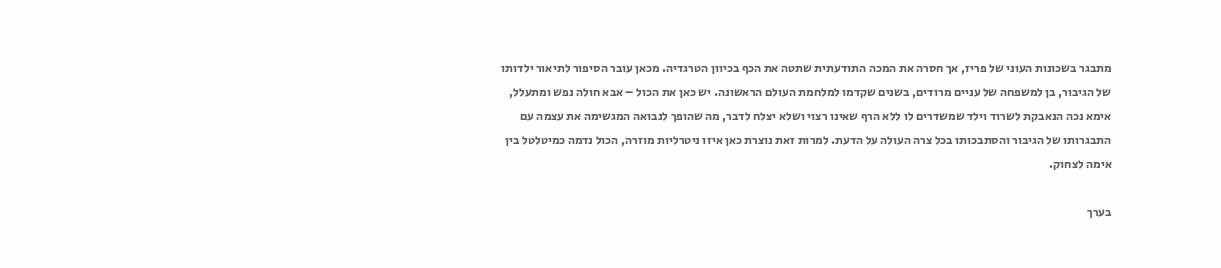מתבגר בשכונות העוני של פריז, אך חסרה את המכה התודעתית שתטה את הכף בכיוון הטרגדיה. מכאן עובר הסיפור לתיאור ילדותו של הגיבור, בן למשפחה של עניים מרודים, בשנים שקדמו למלחמת העולם הראשונה. יש כאן את הכול – אבא חולה נפש ומתעלל, אימא נכה הנאבקת לשרוד וילד שמשדרים לו ללא הרף שאינו רצוי ושלא יצלח לדבר, מה שהופך לנבואה המגשימה את עצמה עם התבגרותו של הגיבור והסתבכותו בכל צרה העולה על הדעת. למרות זאת נוצרת כאן איזו ניטרליות מוזרה, הכול נדמה כמיטלטל בין אימה לצחוק.

בערך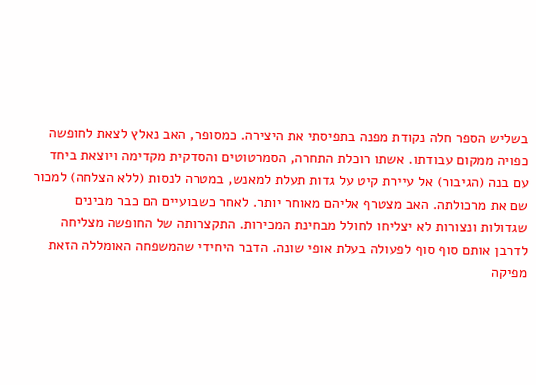בשליש הספר חלה נקודת מפנה בתפיסתי את היצירה. כמסופר, האב נאלץ לצאת לחופשה כפויה ממקום עבודתו. אשתו רוכלת התחרה, הסמרטוטים והסדקית מקדימה ויוצאת ביחד עם בנה (הגיבור) אל עיירת קיט על גדות תעלת למאנש, במטרה לנסות (ללא הצלחה) למכור שם את מרכולתה. האב מצטרף אליהם מאוחר יותר. לאחר כשבועיים הם כבר מבינים שגדולות ונצורות לא יצליחו לחולל מבחינת המכירות. התקצרותה של החופשה מצליחה לדרבן אותם סוף סוף לפעולה בעלת אופי שונה. הדבר היחידי שהמשפחה האומללה הזאת מפיקה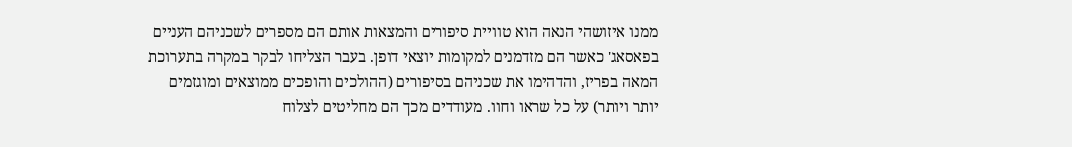ממנו איזושהי הנאה הוא טוויית סיפורים והמצאות אותם הם מספרים לשכניהם העניים בפאסאג' כאשר הם מזדמנים למקומות יוצאי דופן. בעבר הצליחו לבקר במקרה בתערוכת המאה בפריז, והדהימו את שכניהם בסיפורים (ההולכים והופכים ממוצאים ומוגזמים יותר ויותר) על כל שראו וחוו. מעודדים מכך הם מחליטים לצלוח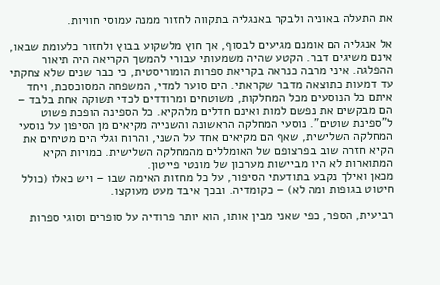את התעלה באוניה ולבקר באנגליה בתקווה לחזור ממנה עמוסי חוויות.

אל אנגליה הם אומנם מגיעים לבסוף, אך חוץ מלשקוע בבוץ ולחזור כלעומת שבאו, אינם משיגים דבר. הקטע שהיה משמעותי עבורי להמשך הקריאה היה תיאור ההפלגה. איני מרבה כנראה בקריאת ספרות הומוריסטית, כי כבר שנים שלא צחקתי עד דמעות כתוצאה מדבר שקראתי. הים סוער למדי, המשפחה המסוכסכת, ויחד איתם כל הנוסעים מכל המחלקות, משוטחים ומרודדים לכדי תשוקה אחת בלבד – הם מבקשים את נפשם למות ואינם חדלים מלהקיא. כל הספינה הופכת פשוט ל"ספינת שוטים". נוסעי המחלקה הראשונה והשנייה מקיאים מן הסיפון על נוסעי המחלקה השלישית, שאף הם מקיאים אחד על השני, והרוח וגלי הים מטיחים את הקיא חזרה שוב בפרצופם של האומללים מהמחלקה השלישית. כמויות הקיא המתוארות לא היו מביישות מערכון של מונטי פייטון.
מכאן ואילך נקבע בתודעתי הסיפור, על כל מחזות האימה שבו – ויש כאלו (כולל חיטוט בגופות ומה לא) – כקומדיה. ובכך איבד מעט מעוקצו.

רביעית, הספר, כפי שאני מבין אותו, הוא יותר פרודיה על סופרים וסוגי ספרות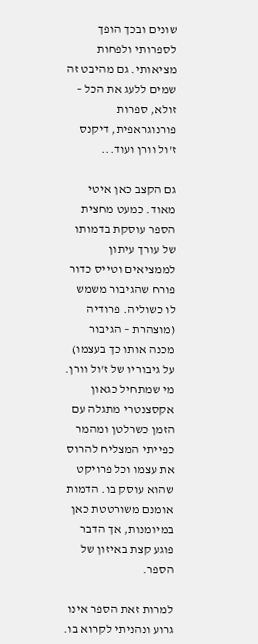שונים ובכך הופך לספרותי ולפחות מציאותי. גם מהיבט זה שמים ללעג את הכל – זולא, ספרות פורנוגראפית, דיקנס ז'ול וורן ועוד...

גם הקצב כאן איטי מאוד. כמעט מחצית הספר עוסקת בדמותו של עורך עיתון לממציאים וטייס כדור פורח שהגיבור משמש לו כשוליה. פרודיה (מוצהרת – הגיבור מכנה אותו כך בעצמו) על גיבוריו של ז'ול וורן. מי שמתחיל כגאון אקסצנטרי מתגלה עם הזמן כשרלטן ומהמר כפייתי המצליח להרוס את עצמו וכל פרויקט שהוא עוסק בו. הדמות אומנם משורטטת כאן במיומנות, אך הדבר פוגע קצת באיזון של הספר.

למרות זאת הספר אינו גרוע ונהניתי לקרוא בו.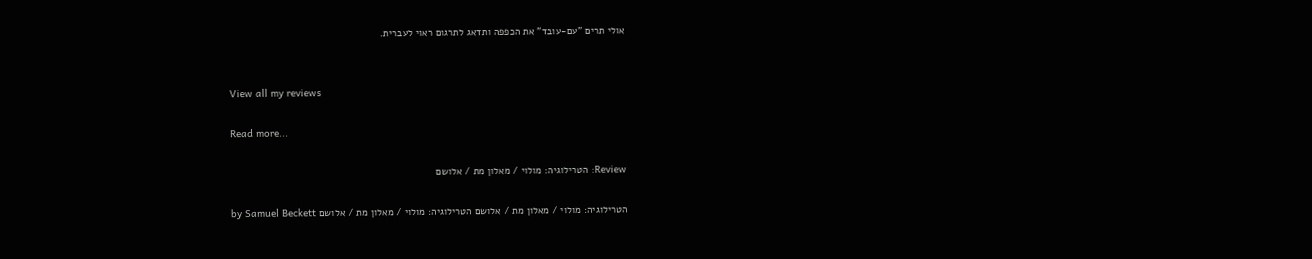אולי תרים "עם-עובד" את הכפפה ותדאג לתרגום ראוי לעברית.


View all my reviews

Read more...

Review: הטרילוגיה: מולוי / מאלון מת / אלושם

הטרילוגיה: מולוי / מאלון מת / אלושם הטרילוגיה: מולוי / מאלון מת / אלושם by Samuel Beckett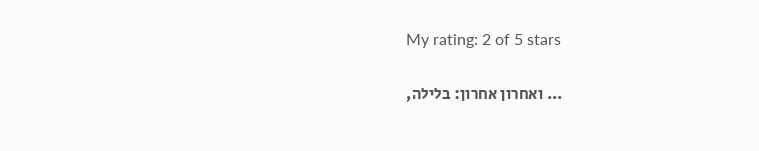My rating: 2 of 5 stars

... ואחרון אחרון: בלילה,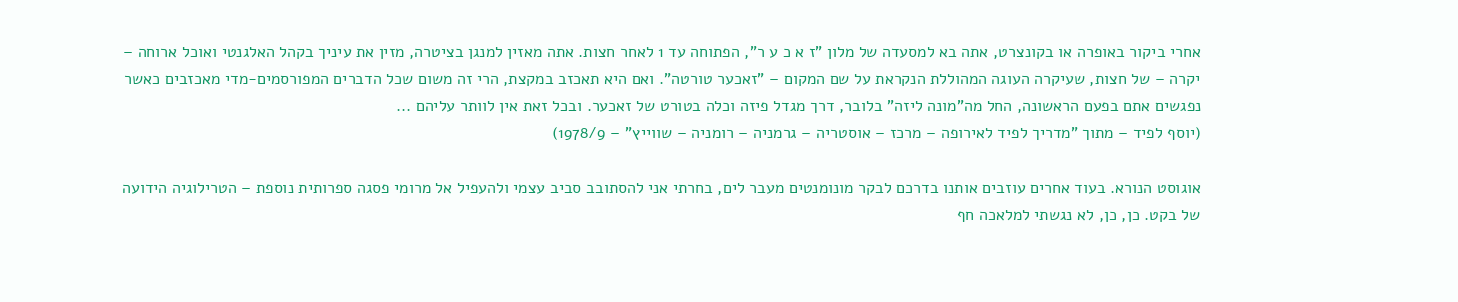אחרי ביקור באופרה או בקונצרט, אתה בא למסעדה של מלון "ז א כ ע ר", הפתוחה עד 1 לאחר חצות. אתה מאזין למנגן בציטרה, מזין את עיניך בקהל האלגנטי ואוכל ארוחה – יקרה – של חצות, שעיקרה העוגה המהוללת הנקראת על שם המקום – "זאכער טורטה". ואם היא תאכזב במקצת, הרי זה משום שכל הדברים המפורסמים-מדי מאכזבים כאשר נפגשים אתם בפעם הראשונה, החל מה"מונה ליזה" בלובר, דרך מגדל פיזה וכלה בטורט של זאכער. ובכל זאת אין לוותר עליהם ...
(יוסף לפיד – מתוך "מדריך לפיד לאירופה – מרכז – אוסטריה – גרמניה – רומניה – שווייץ" – 1978/9)

אוגוסט הנורא. בעוד אחרים עוזבים אותנו בדרכם לבקר מונומנטים מעבר לים, בחרתי אני להסתובב סביב עצמי ולהעפיל אל מרומי פסגה ספרותית נוספת – הטרילוגיה הידועה של בקט. כן, כן, לא נגשתי למלאכה חף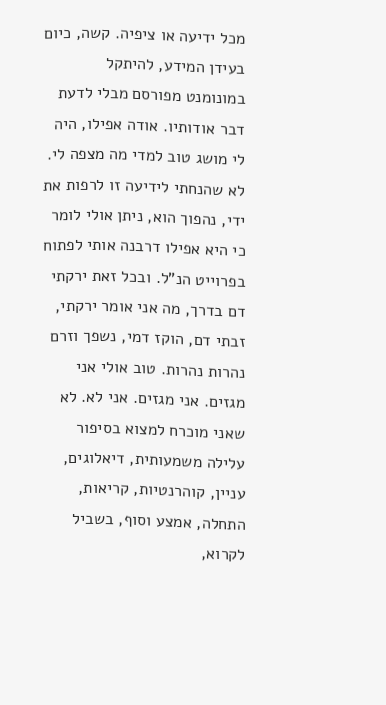מכל ידיעה או ציפיה. קשה, כיום בעידן המידע, להיתקל במונומנט מפורסם מבלי לדעת דבר אודותיו. אודה אפילו, היה לי מושג טוב למדי מה מצפה לי. לא שהנחתי לידיעה זו לרפות את ידי, נהפוך הוא, ניתן אולי לומר כי היא אפילו דרבנה אותי לפתוח בפרוייט הנ"ל. ובכל זאת ירקתי דם בדרך, מה אני אומר ירקתי, זבתי דם, הוקז דמי, נשפך וזרם נהרות נהרות. טוב אולי אני מגזים. אני מגזים. אני לא. לא שאני מוכרח למצוא בסיפור עלילה משמעותית, דיאלוגים, עניין, קוהרנטיות, קריאות, התחלה, אמצע וסוף, בשביל לקרוא,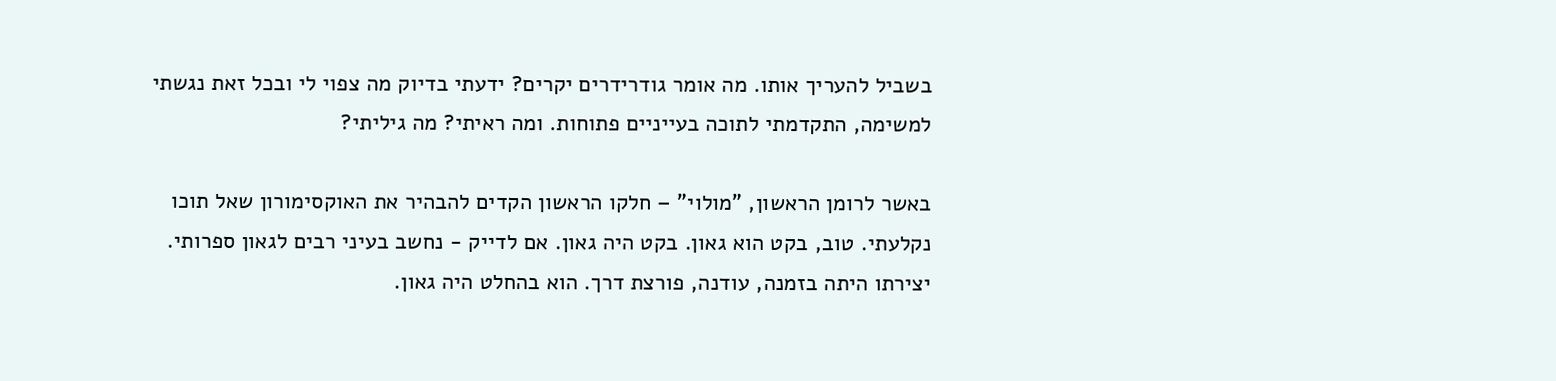בשביל להעריך אותו. מה אומר גודרידרים יקרים? ידעתי בדיוק מה צפוי לי ובכל זאת נגשתי למשימה, התקדמתי לתוכה בעייניים פתוחות. ומה ראיתי? מה גיליתי?

באשר לרומן הראשון, "מולוי" – חלקו הראשון הקדים להבהיר את האוקסימורון שאל תוכו נקלעתי. טוב, בקט הוא גאון. בקט היה גאון. אם לדייק - נחשב בעיני רבים לגאון ספרותי. יצירתו היתה בזמנה, עודנה, פורצת דרך. הוא בהחלט היה גאון.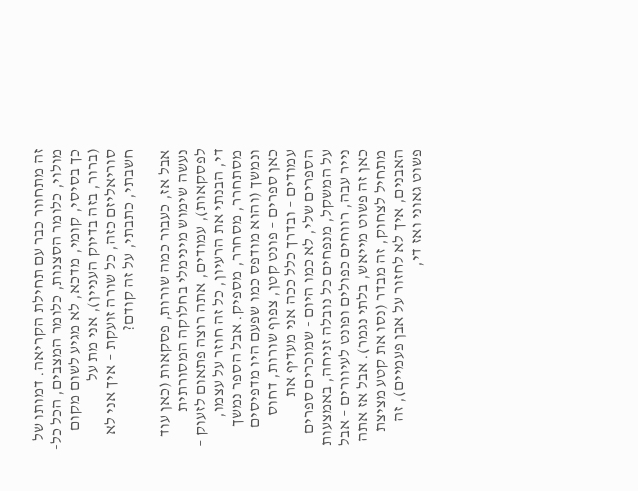זה מתחוור כבר עם תחילת הקריאה. דמותו של מולוי, כלומר הסצנות, כלומר המצבים, הכל כל-כך בסיסי, קומי, מדכא, לא מגיע לשום מקום (ברור, בזה בדיוק העניין), אני מת על סוריאליזם כזה, כל שורה זועקת – איך אני לא חשבתי, כתבתי, על זה קודם?

אבל אז, כעבור כמה שורות, פסקאות (כאן עוד נעשה שימוש מינימלי בחלוקה המסורתית לפסקאות), עמודים, אתה רוצה פתאום לזעוק – די, הבנתי את הרעיון, כל זה חוזר על עצמו, מסתחרר, מסחרר, מספיק. אבל הספר נמשך ונמשך (והוא מודפס כמו שפעם היו מדפיסים כאן ספרים – פונט קטן, צפוף שורות, דחוס עמודים – ובדרך כלל ככה אני מעדיף את הספרים שלי, לא כמו היום - שמוכרים ספרים על המשקל, מנפחים כל נובלה זניחה, באמצעות נייר עבה, רווחים כפולים ופונט לעיוורים – אבל כאן זה פשוט מייאש, בלתי נגמר). אבל אז אתה מתחיל לצחוק, זה מבדר (נסו את קטע מציצת האבנים, איך לא לחזור על אבן פעמיים), זה פשוט גאוני ואז די,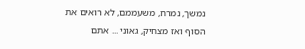נמשך, נמרח, משעממם, לא רואים את הסוף ואז מצחיק, גאוני ... אתם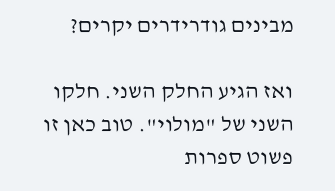מבינים גודרידרים יקרים?

ואז הגיע החלק השני. חלקו השני של "מולוי". טוב כאן זו פשוט ספרות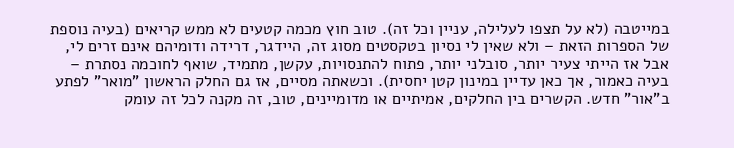במייטבה (לא על תצפו לעלילה, עניין וכל זה). טוב חוץ מכמה קטעים לא ממש קריאים (בעיה נוספת של הספרות הזאת – ולא שאין לי נסיון בטקסטים מסוג זה, היידגר, דרידה ודומיהם אינם זרים לי, אבל אז הייתי צעיר יותר, סובלני יותר, פתוח להתנסויות, עקשן, מתמיד, שואף לחוכמה נסתרת – בעיה כאמור, אך כאן עדיין במינון קטן יחסית). וכשאתה מסיים, אז גם החלק הראשון "מואר" לפתע ב"אור" חדש. הקשרים בין החלקים, אמיתיים או מדומיינים, טוב, זה מקנה לכל זה עומק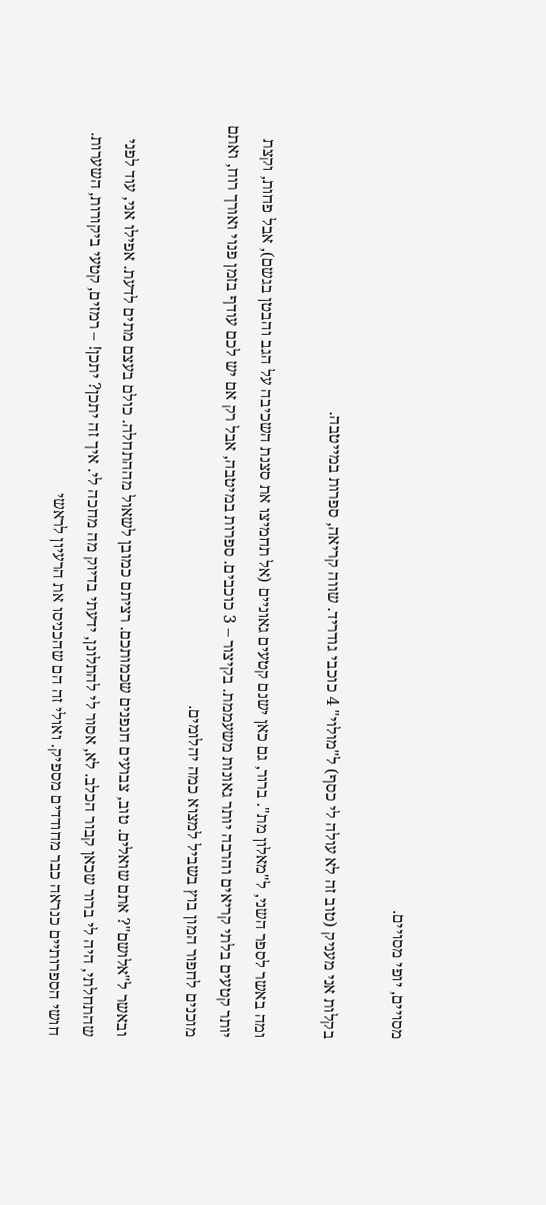מסויים, יופי מסויים.

בקלות אני מעניק (טוב זה לא עולה לי כסף) ל"מולוי" 4 כוכבי גודריד. שווה קריאה, ספרות במייטבה.

ומה באשר לספר השני, ל"מאלון מת". ברור, גם כאן ישנם קטעים גאוניים (אל תחמיצו את סצנת השכיבה על הגב והבטן בגשם), אבל פחות, וקצת יותר קטעים בלתי קריאים והרבה יותר גאונות משעממת. בקיצור – 3 כוכבים. ספרות במיטבה, אבל רק אם יש לכם עודף בזמן פנוי ואורך רוח, ואתם מוכנים לחפור המון בוץ בשביל למצוא כמה יהלומים.

ובאשר ל"אלושם"? אתם שואלים. טוב, צבועים חנפנים שכמותכם. רציתם כמובן לשאול מההתחלה. כולם בעצם מתים לדעת. אפילו אני, עוד לפני שהתחלתי, היה לי ברור שכאן קבור הכלב. לא, אסור לי להתלונן, ידעתי בדיוק מה מחכה לי. איך זה יתכן? יתכן! – רמזים, קטעי ביקורות, השערות. חושי הספרותיים כנראה כבר מחודדים מספיק. ואולי זה הם שהכניסו את הרעיון לראשי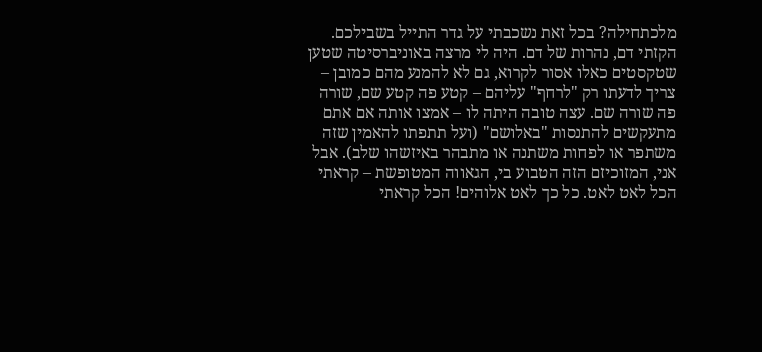מלכתחילה? בכל זאת נשכבתי על גדר התייל בשבילכם. הקזתי דם, נהרות של דם. היה לי מרצה באוניברסיטה שטען שטקסטים כאלו אסור לקרוא, גם לא להמנע מהם כמובן – צריך לדעתו רק "לרחף" עליהם – קטע פה קטע שם, שורה פה שורה שם. עצה טובה היתה לו – אמצו אותה אם אתם מתעקשים להתנסות "באלושם" (ועל תתפתו להאמין שזה משתפר או לפחות משתנה או מתבהר באיזשהו שלב). אבל אני, המזוכיזם הזה הטבוע בי, הגאווה המטופשת – קראתי הכל לאט לאט. כל כך לאט אלוהים! הכל קראתי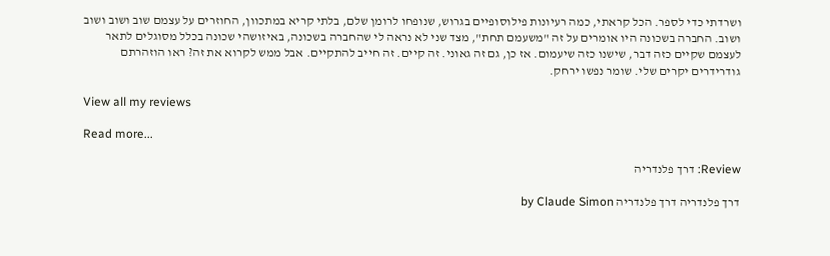ושרדתי כדי לספר. הכל קראתי, כמה רעיונות פילוסופיים בגרוש, שנופחו לרומן שלם, בלתי קריא במתכוון, החוזרים על עצמם שוב ושוב ושוב ושוב. החברה בשכונה היו אומרים על זה "משעמם תחת", מצד שני לא נראה לי שהחברה בשכונה, באיזושהי שכונה בכלל מסוגלים לתאר לעצמם שקיים כזה דבר, שישנו כזה שיעמום. אז כן, גם זה גאוני. זה קיים. זה חייב להתקיים. אבל ממש לקרוא את זה? ראו הוזהרתם גודרידרים יקרים שלי. שומר נפשו ירחק.

View all my reviews

Read more...

Review: דרך פלנדריה

דרך פלנדריה דרך פלנדריה by Claude Simon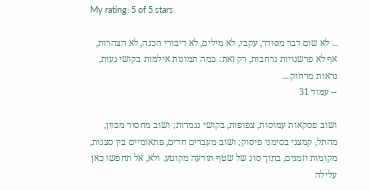My rating: 5 of 5 stars

... לא שום דבר מסודר, עקבי, לא מילים, לא דיבורי הכנה, לא הצהרות, אף לא פרשנויות נרחבות, רק זאת: כמה תמונות אילמות בקושי נעות, נראות מרחוק ...
-- עמוד 31

ושוב פסקאות עמוסות, צפופות, בקושי נגמרות; ושוב מחסור מכוון, מהתל, קמצני בסימני פיסוק; ושוב מעברים חדים, פתאומיים בין סצנות, מקומות וזמנים, בתוך סוג של שטף תודעה מקוטע. ולא, אל תחפשו כאן עלילה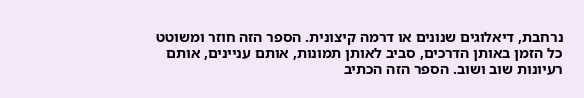נרחבת, דיאלוגים שנונים או דרמה קיצונית. הספר הזה חוזר ומשוטט כל הזמן באותן הדרכים, סביב לאותן תמונות, אותם עניינים, אותם רעיונות שוב ושוב. הספר הזה הכתיב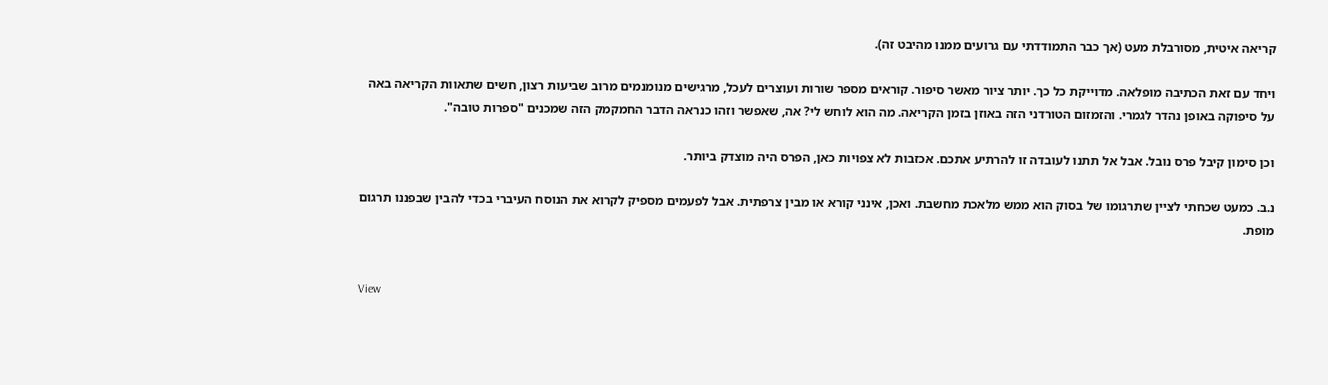קריאה איטית, מסורבלת מעט (אך כבר התמודדתי עם גרועים ממנו מהיבט זה).

ויחד עם זאת הכתיבה מופלאה. מדוייקת כל כך. יותר ציור מאשר סיפור. קוראים מספר שורות ועוצרים לעכל, מרגישים מנומנמים מרוב שביעות רצון, חשים שתאוות הקריאה באה על סיפוקה באופן נהדר לגמרי. והזמזום הטורדני הזה באוזן בזמן הקריאה. מה הוא לוחש לי? אה, שאפשר וזהו כנראה הדבר החמקמק הזה שמכנים "ספרות טובה".

וכן סימון קיבל פרס נובל. אבל אל תתנו לעובדה זו להרתיע אתכם. אכזבות לא צפויות כאן, הפרס היה מוצדק ביותר.

נ.ב. כמעט שכחתי לציין שתרגומו של בסוק הוא ממש מלאכת מחשבת. ואכן, אינני קורא או מבין צרפתית. אבל לפעמים מספיק לקרוא את הנוסח העיברי בכדי להבין שבפננו תרגום מופת.


View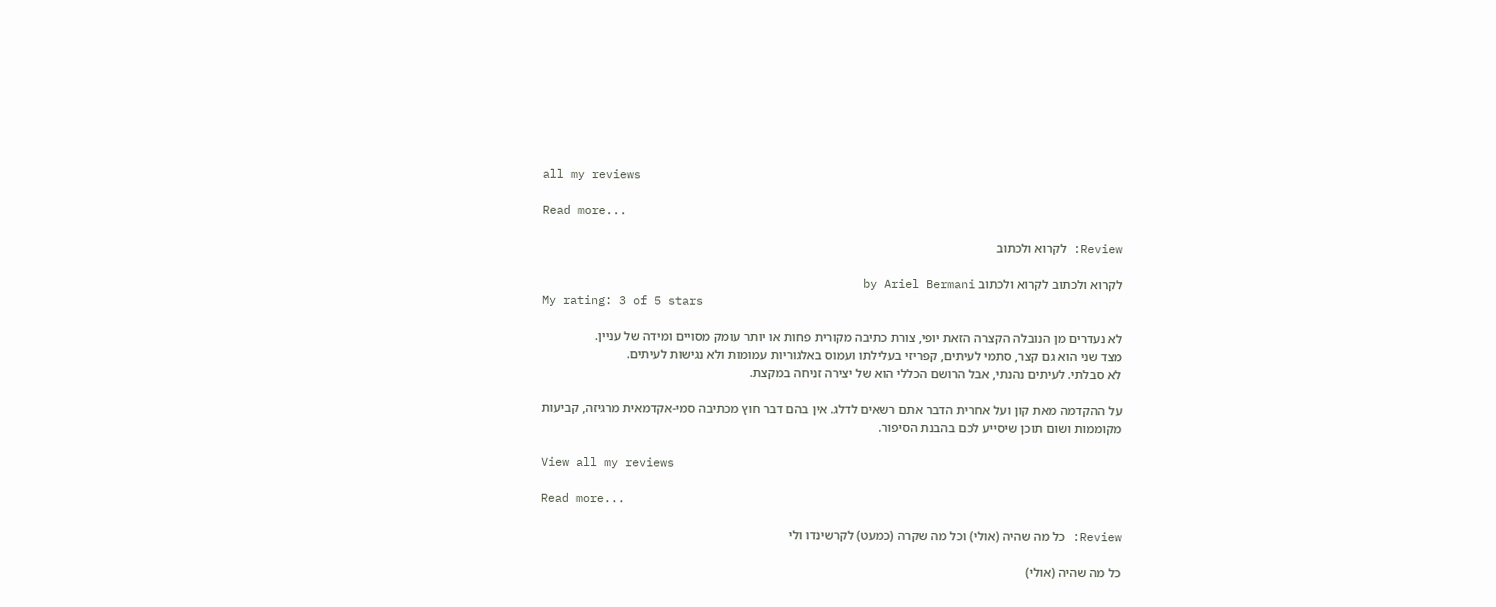all my reviews

Read more...

Review: לקרוא ולכתוב

לקרוא ולכתוב לקרוא ולכתוב by Ariel Bermani
My rating: 3 of 5 stars

לא נעדרים מן הנובלה הקצרה הזאת יופי, צורת כתיבה מקורית פחות או יותר עומק מסויים ומידה של עניין.
מצד שני הוא גם קצר, סתמי לעיתים, קפריזי בעלילתו ועמוס באלגוריות עמומות ולא נגישות לעיתים.
לא סבלתי. לעיתים נהנתי, אבל הרושם הכללי הוא של יצירה זניחה במקצת.

על ההקדמה מאת קון ועל אחרית הדבר אתם רשאים לדלג. אין בהם דבר חוץ מכתיבה סמי-אקדמאית מרגיזה, קביעות מקוממות ושום תוכן שיסייע לכם בהבנת הסיפור.

View all my reviews

Read more...

Review: כל מה שהיה (אולי) וכל מה שקרה (כמעט) לקרשינדו ולי

כל מה שהיה (אולי)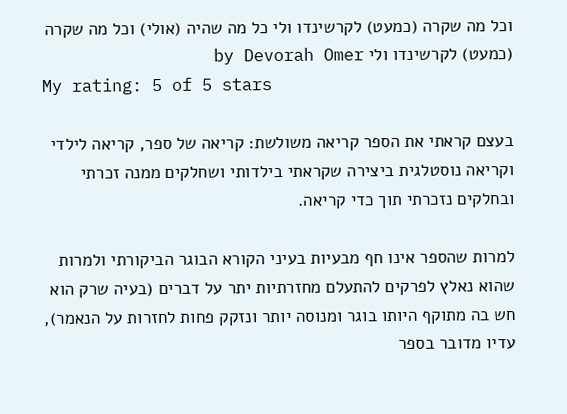וכל מה שקרה (כמעט) לקרשינדו ולי כל מה שהיה (אולי) וכל מה שקרה (כמעט) לקרשינדו ולי by Devorah Omer
My rating: 5 of 5 stars

בעצם קראתי את הספר קריאה משולשת: קריאה של ספר, קריאה לילדי וקריאה נוסטלגית ביצירה שקראתי בילדותי ושחלקים ממנה זכרתי ובחלקים נזכרתי תוך כדי קריאה.

למרות שהספר אינו חף מבעיות בעיני הקורא הבוגר הביקורתי ולמרות שהוא נאלץ לפרקים להתעלם מחזרתיות יתר על דברים (בעיה שרק הוא חש בה מתוקף היותו בוגר ומנוסה יותר ונזקק פחות לחזרות על הנאמר), עדיו מדובר בספר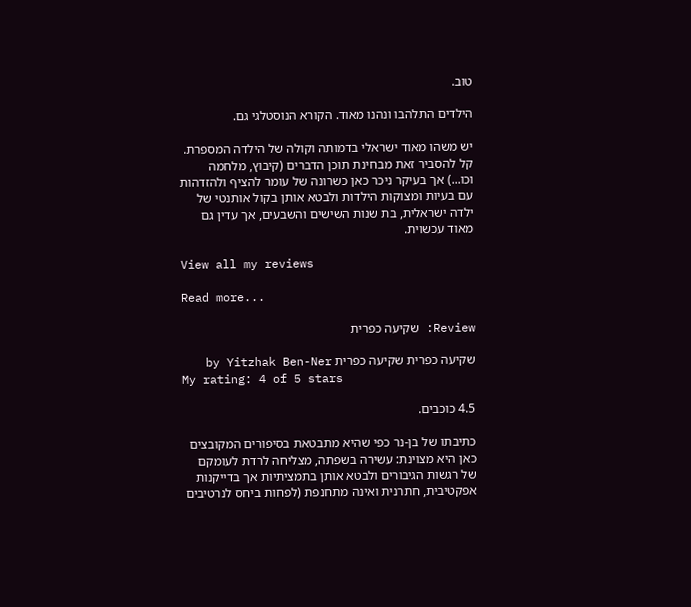טוב.

הילדים התלהבו ונהנו מאוד. הקורא הנוסטלגי גם.

יש משהו מאוד ישראלי בדמותה וקולה של הילדה המספרת. קל להסביר זאת מבחינת תוכן הדברים (קיבוץ, מלחמה וכו...) אך בעיקר ניכר כאן כשרונה של עומר להציף ולהזדהות עם בעיות ומצוקות הילדות ולבטא אותן בקול אותנטי של ילדה ישראלית, בת שנות השישים והשבעים, אך עדין גם מאוד עכשוית.

View all my reviews

Read more...

Review: שקיעה כפרית

שקיעה כפרית שקיעה כפרית by Yitzhak Ben-Ner
My rating: 4 of 5 stars

4.5 כוכבים.

כתיבתו של בן-נר כפי שהיא מתבטאת בסיפורים המקובצים כאן היא מצוינת: עשירה בשפתה, מצליחה לרדת לעומקם של רגשות הגיבורים ולבטא אותן בתמציתיות אך בדייקנות אפקטיבית, חתרנית ואינה מתחנפת (לפחות ביחס לנרטיבים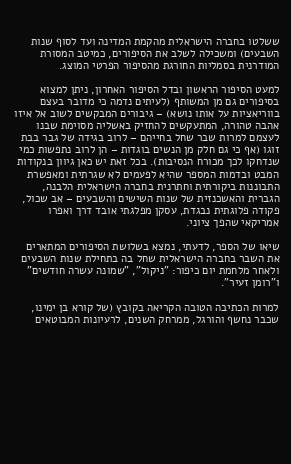ששלטו בחברה הישראלית מהקמת המדינה ועד לסוף שנות השבעים) ומשכילה לשלב את הסיפורים, כמיטב המסורת המודרנית בסמליות החורגת מהסיפור הפרטי המוצג.

למעט הסיפור הראשון ובדל הסיפור האחרון, ניתן למצוא בסיפורים גם מן המשותף (לעיתים נדמה כי מדובר בעצם בווריאציות על אותו נושא) – גיבורים המבקשים לשוב אל איזו אהבה טהורה, המתעקשים להחזיק באשליה מסוימת שבנו לעצמם למרות שבר שחל בחייהם – לרוב בגידה של גבר בבת זוגו (אף כי גם חלק מן הנשים בוגדות – הן לרוב נתפשות כמי שנדחקו לכך מכורח הנסיבות). בכל זאת יש כאן גיוון בנקודות המבט ובדמות המספר שהיא לפעמים לא שגרתית ומאפשרת התבוננות ביקורתית וחתרנית בחברה הישראלית הלבנה, הגברית והאשכנזית של שנות השישים והשבעים – אב שכול, פקודה פלוגתית נבגדת, עסקן מפלגתי אובד דרך ואפרו אמריקאי שהפך ציוני.

שיאו של הספר, לדעתי, נמצא בשלושת הסיפורים המתארים את השבר בחברה הישראלית שחל בה בתחילת שנות השבעים ולאחר מלחמת יום כיפור: "ניקול", "שמונה עשרה חודשים" ו"רומן זעיר".

למרות הכתיבה הטובה הקריאה בקובץ (של קורא בן ימינו, שכבר נחשף והורגל, ממרחק השנים, לרעיונות המבוטאים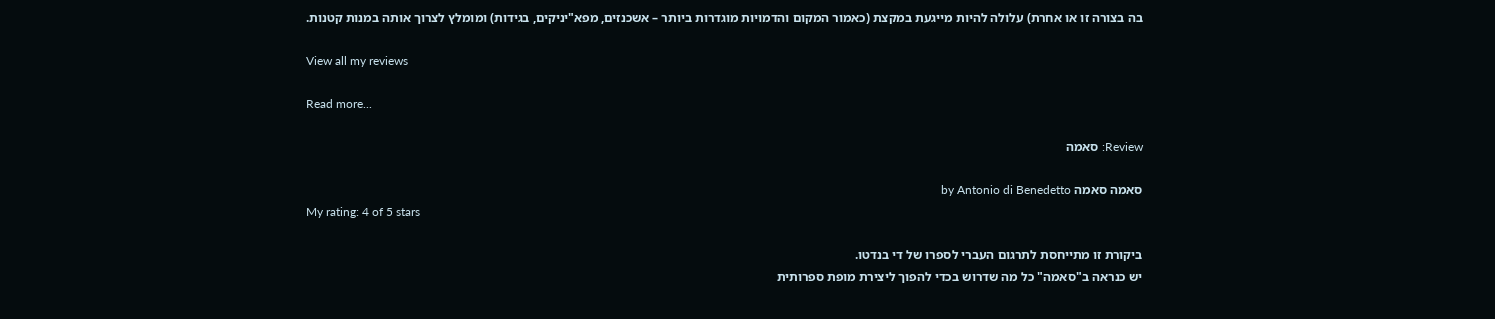בה בצורה זו או אחרת) עלולה להיות מייגעת במקצת (כאמור המקום והדמויות מוגדרות ביותר – אשכנזים, מפא"יניקים, בגידות) ומומלץ לצרוך אותה במנות קטנות.

View all my reviews

Read more...

Review: סאמה

סאמה סאמה by Antonio di Benedetto
My rating: 4 of 5 stars

ביקורת זו מתייחסת לתרגום העברי לספרו של די בנדטו.
יש כנראה ב"סאמה" כל מה שדרוש בכדי להפוך ליצירת מופת ספרותית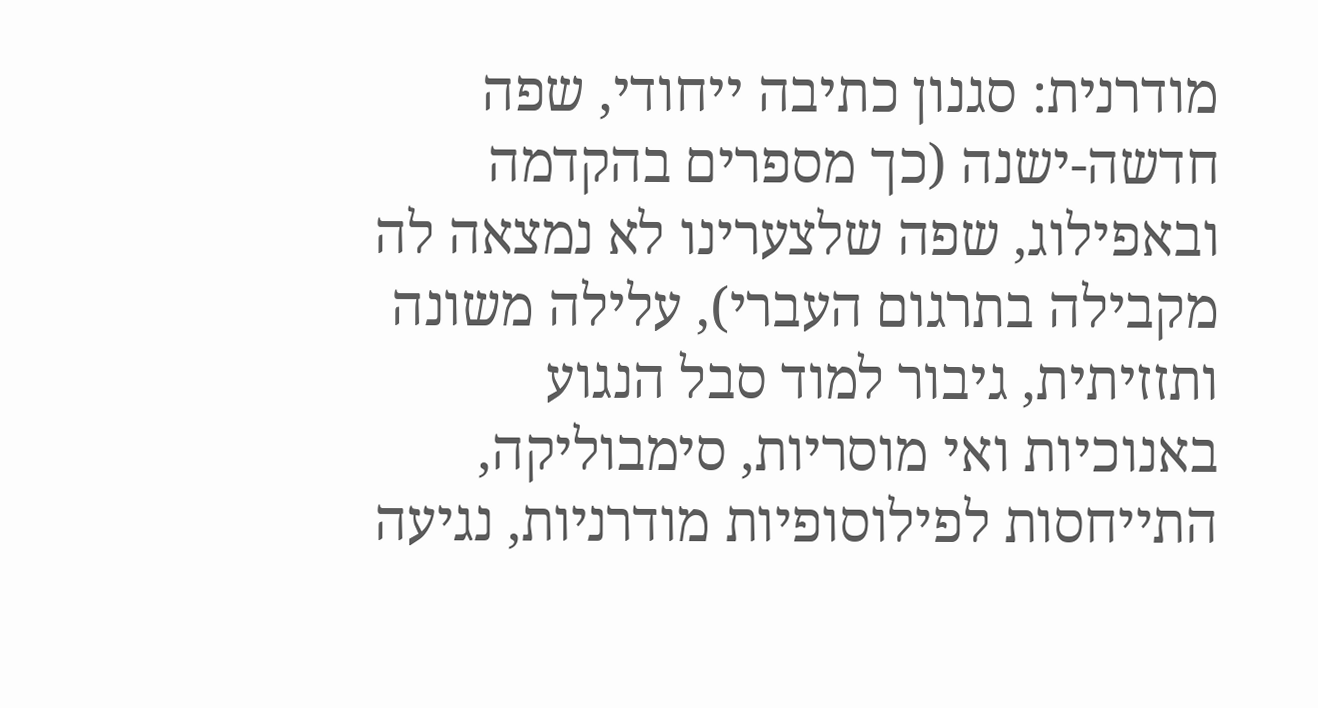מודרנית: סגנון כתיבה ייחודי, שפה חדשה-ישנה (כך מספרים בהקדמה ובאפילוג, שפה שלצערינו לא נמצאה לה מקבילה בתרגום העברי), עלילה משונה ותזזיתית, גיבור למוד סבל הנגוע באנוכיות ואי מוסריות, סימבוליקה, התייחסות לפילוסופיות מודרניות, נגיעה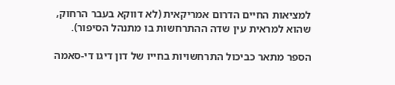למציאות החיים הדרום אמריקאית (לא דווקא בעבר הרחוק, שהוא למראית עין שדה ההתרחשות בו מתנהל הסיפור).

הספר מתאר כביכול התרחשויות בחייו של דון דיגו די-סאמה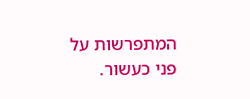המתפרשות על פני כעשור.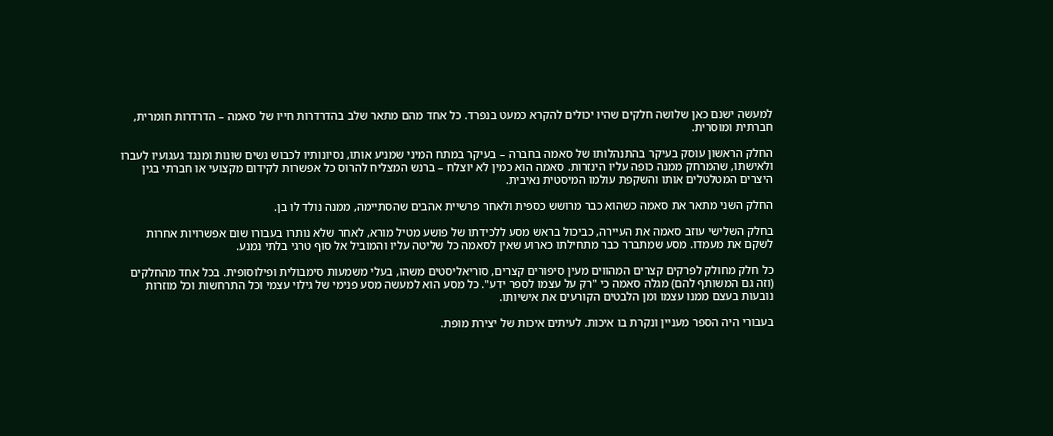למעשה ישנם כאן שלושה חלקים שהיו יכולים להקרא כמעט בנפרד. כל אחד מהם מתאר שלב בהדרדרות חייו של סאמה – הדרדרות חומרית, חברתית ומוסרית.

החלק הראשון עוסק בעיקר בהתנהלותו של סאמה בחברה – בעיקר במתח המיני שמניע אותו, נסיונותיו לכבוש נשים שונות ומנגד געגועיו לעברו ולאישתו, שהמרחק ממנה כופה עליו הינזרות. סאמה הוא כמין לא יוצלח – ברנש המצליח להרוס כל אפשרות לקידום מקצועי או חברתי בגין היצרים המטלטלים אותו והשקפת עולמו המיסטית נאיבית.

החלק השני מתאר את סאמה כשהוא כבר מרושש כספית ולאחר פרשיית אהבים שהסתיימה, ממנה נולד לו בן.

בחלק השלישי עוזב סאמה את העיירה, כביכול בראש מסע ללכידתו של פושע מטיל מורא, לאחר שלא נותרו בעבורו שום אפשרויות אחרות לשקם את מעמדו. מסע שמתברר כבר מתחילתו כארוע שאין לסאמה כל שליטה עליו והמוביל אל סוף טרגי בלתי נמנע.

כל חלק מחולק לפרקים קצרים המהווים מעין סיפורים קצרים, סוריאליסטים משהו, בעלי משמעות סימבולית ופילוסופית. בכל אחד מהחלקים (וזה גם המשותף להם) מגלה סאמה כי "רק על עצמו לספר ידע". כל מסע הוא למעשה מסע פנימי של גילוי עצמי וכל התרחשות וכל מוזרות נובעות בעצם ממנו עצמו ומן הלבטים הקורעים את אישיותו.

בעבורי היה הספר מעניין ונקרת בו איכות. לעיתים איכות של יצירת מופת.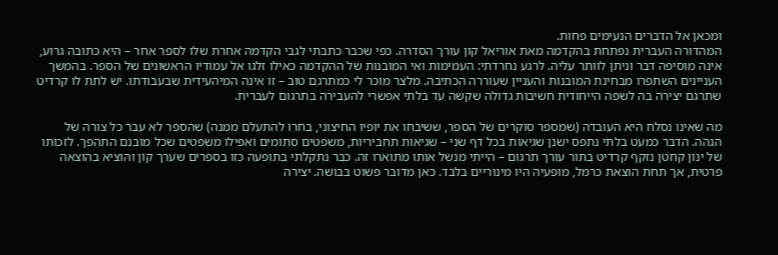ומכאן אל הדברים הנעימים פחות.
המהדורה העברית נפתחת בהקדמה מאת אוריאל קון עורך הסדרה. כפי שכבר כתבתי לגבי הקדמה אחרת שלו לספר אחר – היא כתובה גרוע, אינה מוסיפה דבר וניתן לוותר עליה. לרגע נחרדתי: העמימות ואי המובנות של ההקדמה כאילו זלגו אל עמודיו הראשונים של הספר. בהמשך העניינים השתפרו מבחינת המובנות והעניין שעוררה הכתיבה. מלצר מוכר לי כמתרגם טוב – זו אינה המיהעידית שבעבודתו. יש לתת לו קרדיט שתרגם יצירה בה לשפה הייחודית חשיבות גדולה שקשה עד בלתי אפשרי להעבירה בתרגום לעברית.

מה שאינו נסלח היא העובדה (שמספר סוקרים של הספר, ששיבחו את יופיו החיצוני, בחרו להתעלם ממנה) שהספר לא עבר כל צורה של הגהה. הדבר כמעט בלתי נתפס ישנן שגיאות בכל דף שני – שגיאות תחביריות, משפטים סתומים ואפילו משפטים שכל מובנם התהפך. לזכותו של ינון קחטן נזקף קרדיט בתור עורך תרגום – הייתי מנשל אותו מתוארו זה. כבר נתקלתי בתופעה כזו בספרים שערך קון והוציא בהוצאה פרטית, אך תחת הוצאת כרמל, מופעיה היו מינוריים בלבד. כאן מדובר פשוט בבושה. יצירה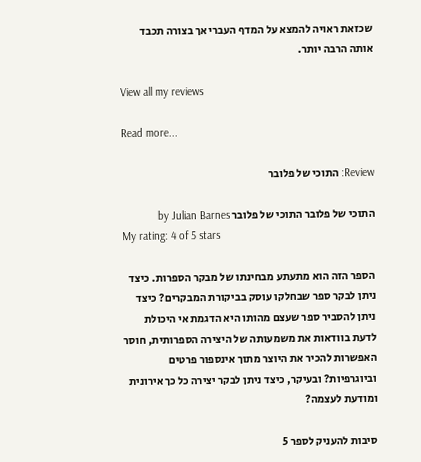שכזאת ראויה להמצא על המדף העברי אך בצורה תכבד אותה הרבה יותר.

View all my reviews

Read more...

Review: התוכי של פלובר

התוכי של פלובר התוכי של פלובר by Julian Barnes
My rating: 4 of 5 stars

הספר הזה הוא מתעתע מבחינתו של מבקר הספרות. כיצד ניתן לבקר ספר שבחלקו עוסק בביקורת המבקרים? כיצד ניתן להסביר ספר שעצם מהותו היא הדגמת אי היכולת לדעת בוודאות את משמעותה של היצירה הספרותית, חוסר האפשרות להכיר את היוצר מתוך אינספור פרטים וביוגרפיות? ובעיקר, כיצד ניתן לבקר יצירה כל כך אירונית ומודעת לעצמה?

סיבות להעניק לספר 5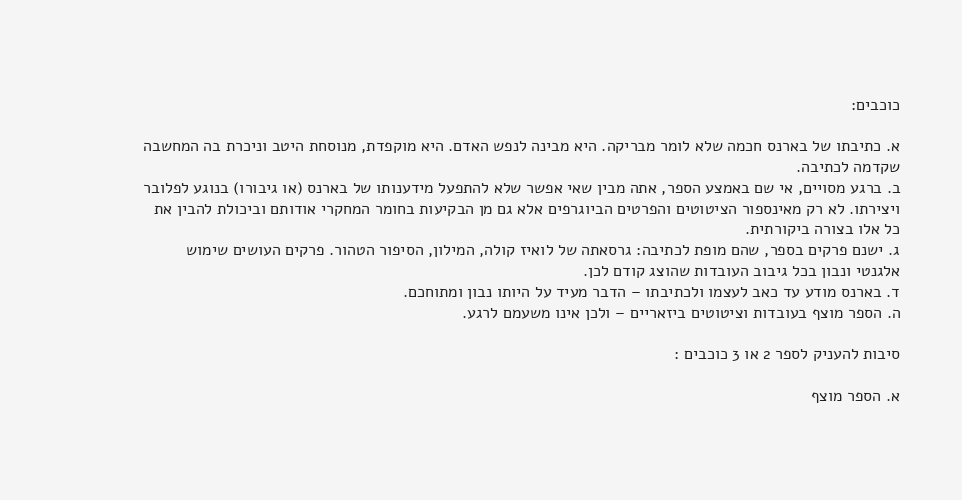כוכבים:

א. כתיבתו של בארנס חכמה שלא לומר מבריקה. היא מבינה לנפש האדם. היא מוקפדת, מנוסחת היטב וניכרת בה המחשבה שקדמה לכתיבה.
ב. ברגע מסויים, אי שם באמצע הספר, אתה מבין שאי אפשר שלא להתפעל מידענותו של בארנס (או גיבורו) בנוגע לפלובר ויצירתו. לא רק מאינספור הציטוטים והפרטים הביוגרפים אלא גם מן הבקיעות בחומר המחקרי אודותם וביכולת להבין את כל אלו בצורה ביקורתית.
ג. ישנם פרקים בספר, שהם מופת לכתיבה: גרסאתה של לואיז קולה, המילון, הסיפור הטהור. פרקים העושים שימוש אלגנטי ונבון בכל גיבוב העובדות שהוצג קודם לכן.
ד. בארנס מודע עד כאב לעצמו ולכתיבתו – הדבר מעיד על היותו נבון ומתוחכם.
ה. הספר מוצף בעובדות וציטוטים ביזאריים – ולכן אינו משעמם לרגע.

סיבות להעניק לספר 2 או 3 כוכבים :

א. הספר מוצף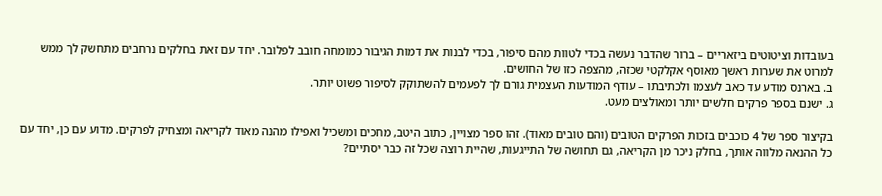בעובדות וציטוטים ביזאריים – ברור שהדבר נעשה בכדי לטוות מהם סיפור, בכדי לבנות את דמות הגיבור כמומחה חובב לפלובר. יחד עם זאת בחלקים נרחבים מתחשק לך ממש למרוט את שערות ראשך מאוסף אקלקטי שכזה, מהצפה כזו של החושים.
ב. בארנס מודע עד כאב לעצמו ולכתיבתו – עודף המודעות העצמית גורם לך לפעמים להשתוקק לסיפור פשוט יותר.
ג. ישנם בספר פרקים חלשים יותר ומאולצים מעט.

בקיצור ספר של 4 כוכבים בזכות הפרקים הטובים (והם טובים מאוד). זהו ספר מצויין, כתוב היטב, מחכים ומשכיל ואפילו מהנה מאוד לקריאה ומצחיק לפרקים. מדוע עם כן, יחד עם כל ההנאה מלווה אותך, בחלק ניכר מן הקריאה, גם תחושה של התייגעות, שהיית רוצה שכל זה כבר יסתיים?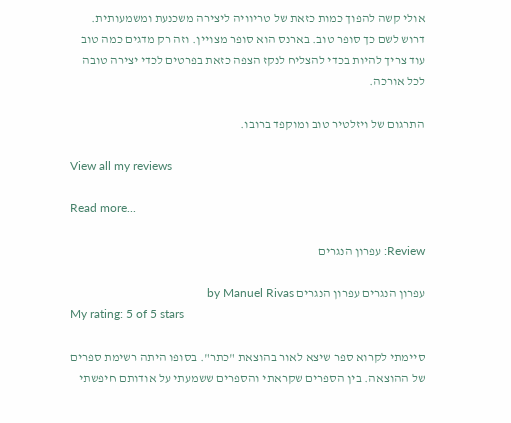אולי קשה להפוך כמות כזאת של טריוויה ליצירה משכנעת ומשמעותית. דרוש לשם כך סופר טוב. בארנס הוא סופר מצויין. וזה רק מדגים כמה טוב עוד צריך להיות בכדי להצליח לנקז הצפה כזאת בפרטים לכדי יצירה טובה לכל אורכה.

התרגום של ויזלטיר טוב ומוקפד ברובו.

View all my reviews

Read more...

Review: עפרון הנגרים

עפרון הנגרים עפרון הנגרים by Manuel Rivas
My rating: 5 of 5 stars

סיימתי לקרוא ספר שיצא לאור בהוצאת "כתר". בסופו היתה רשימת ספרים של ההוצאה. בין הספרים שקראתי והספרים ששמעתי על אודותם חיפשתי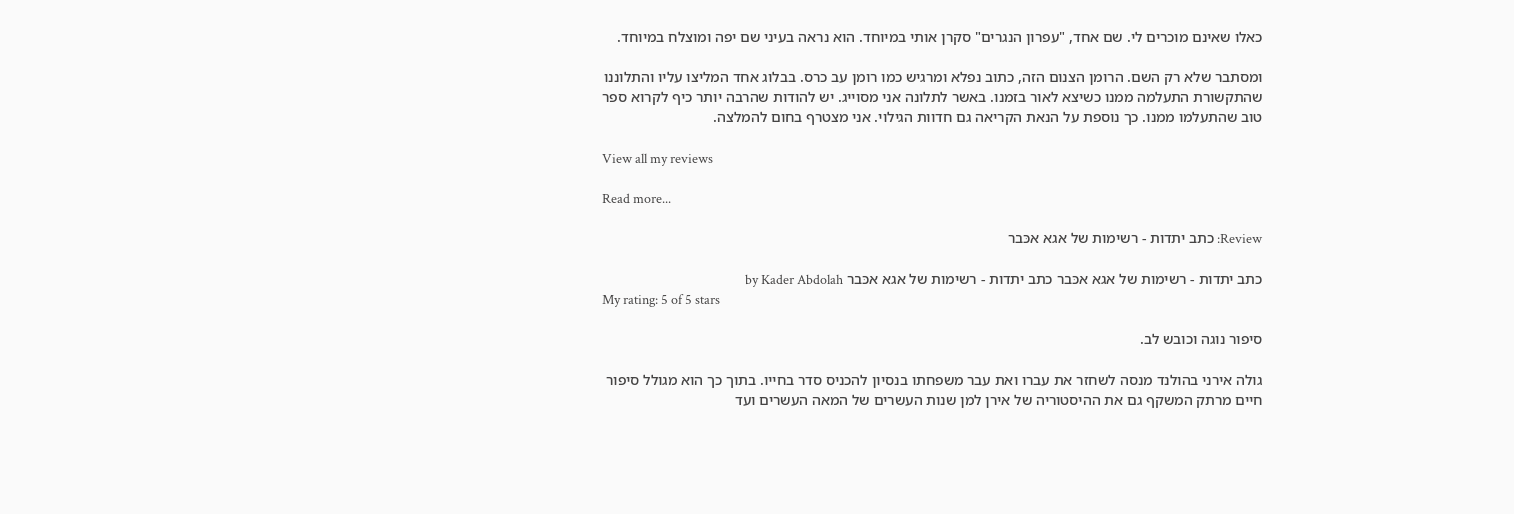כאלו שאינם מוכרים לי. שם אחד, "עפרון הנגרים" סקרן אותי במיוחד. הוא נראה בעיני שם יפה ומוצלח במיוחד.

ומסתבר שלא רק השם. הרומן הצנום הזה, כתוב נפלא ומרגיש כמו רומן עב כרס. בבלוג אחד המליצו עליו והתלוננו שהתקשורת התעלמה ממנו כשיצא לאור בזמנו. באשר לתלונה אני מסוייג. יש להודות שהרבה יותר כיף לקרוא ספר טוב שהתעלמו ממנו. כך נוספת על הנאת הקריאה גם חדוות הגילוי. אני מצטרף בחום להמלצה.

View all my reviews

Read more...

Review: כתב יתדות - רשימות של אגא אכּבר

כתב יתדות - רשימות של אגא אכּבר כתב יתדות - רשימות של אגא אכּבר by Kader Abdolah
My rating: 5 of 5 stars

סיפור נוגה וכובש לב.

גולה אירני בהולנד מנסה לשחזר את עברו ואת עבר משפחתו בנסיון להכניס סדר בחייו. בתוך כך הוא מגולל סיפור חיים מרתק המשקף גם את ההיסטוריה של אירן למן שנות העשרים של המאה העשרים ועד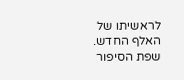לראשיתו של האלף החדש. שפת הסיפור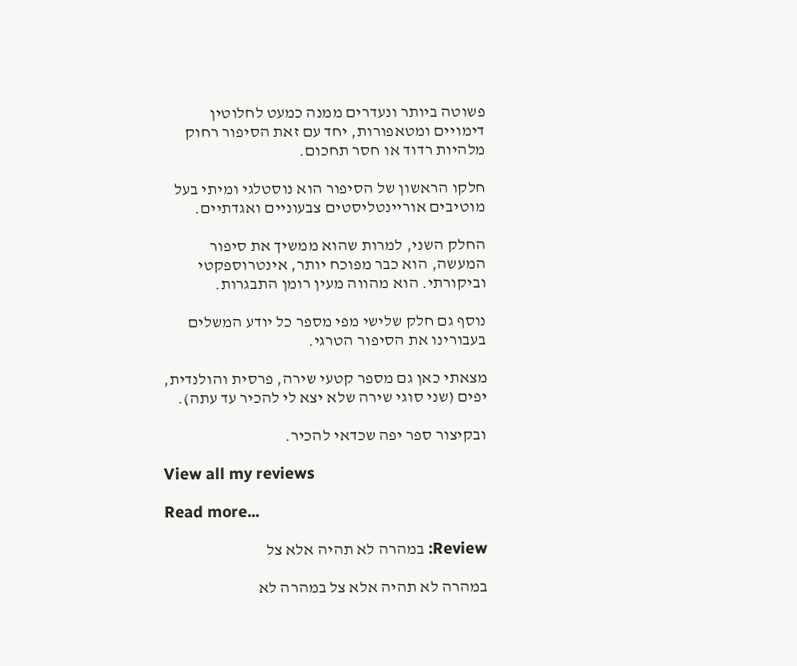פשוטה ביותר ונעדרים ממנה כמעט לחלוטין דימויים ומטאפורות, יחד עם זאת הסיפור רחוק מלהיות רדוד או חסר תחכום.

חלקו הראשון של הסיפור הוא נוסטלגי ומיתי בעל מוטיבים אוריינטליסטים צבעוניים ואגדתיים.

החלק השני, למרות שהוא ממשיך את סיפור המעשה, הוא כבר מפוכח יותר, אינטרוספקטי וביקורתי. הוא מהווה מעין רומן התבגרות.

נוסף גם חלק שלישי מפי מספר כל יודע המשלים בעבורינו את הסיפור הטרגי.

מצאתי כאן גם מספר קטעי שירה, פרסית והולנדית, יפים (שני סוגי שירה שלא יצא לי להכיר עד עתה).

ובקיצור ספר יפה שכדאי להכיר.

View all my reviews

Read more...

Review: במהרה לא תהיה אלא צל

במהרה לא תהיה אלא צל במהרה לא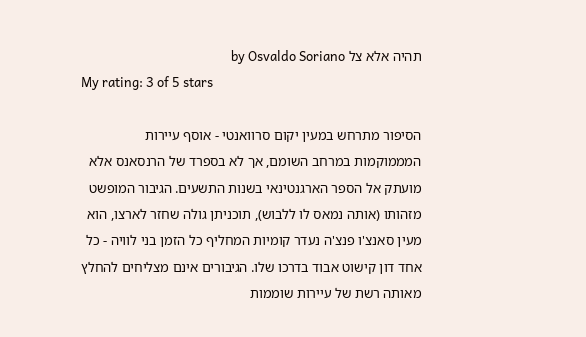תהיה אלא צל by Osvaldo Soriano
My rating: 3 of 5 stars

הסיפור מתרחש במעין יקום סרוואנטי - אוסף עיירות המממוקמות במרחב השומם, אך לא בספרד של הרנסאנס אלא מועתק אל הספר הארגנטינאי בשנות התשעים. הגיבור המופשט מזהותו (אותה נמאס לו ללבוש), תוכניתן גולה שחזר לארצו, הוא מעין סאנצ'ו פנצ'ה נעדר קומיות המחליף כל הזמן בני לוויה - כל אחד דון קישוט אבוד בדרכו שלו. הגיבורים אינם מצליחים להחלץ מאותה רשת של עיירות שוממות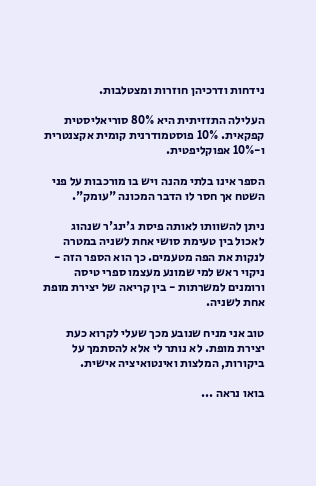נידחות ודרכיהן חוזרות ומצטלבות.

העלילה התזזיתית היא 80% סוריאליסטית קפקאית. 10% פוסטמודרנית קומית אקצנטרית ו-10% אפוקליפטית.

הספר אינו בלתי מהנה ויש בו מורכבות על פני השטח אך חסר לו הדבר המכונה "עומק".

ניתן להשוותו לאותה פיסת ג'ינג'ר שנהוג לאכול בין טעימת סושי אחת לשניה במטרה לנקות את הפה מטעמים. כך הוא הספר הזה - ניקוי ראש למי שמונע מעצמו ספרי טיסה ורומנים למשרתות - בין קריאה של יצירת מופת אחת לשניה.

טוב אני מניח שנובע מכך שעלי לקרוא כעת יצירת מופת. לא נותר לי אלא להסתמך על ביקורות, המלצות ואינטואיציה אישית.

בואו נראה ...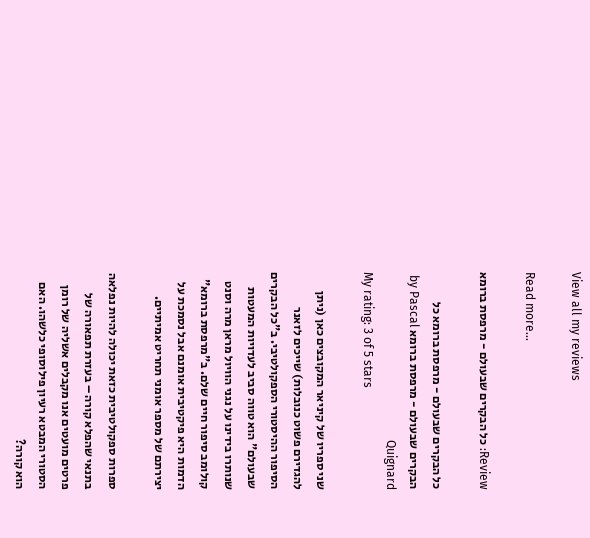View all my reviews

Read more...

Review: כל הבקרים שבעולם - מרפסת ברומא

כל הבקרים שבעולם - מרפסת ברומא כל הבקרים שבעולם - מרפסת ברומא by Pascal Quignard
My rating: 3 of 5 stars

שני ספריו של קיניאר המקובצים כאן (ניתן להגדירם פשוט כנובלות) שייכים לזאנר הסיפור ההיסטורי הספקולטיבי. ב"כל הבקרים שבעולם" הוא טווה סביב לעדויות המעטות שנותרו בידינו על נגני הוויול מראן מרה וסנט קולומב סיפור חיים שלם. ב"מרפסת ברומא" הדמות היא פיקטיבית אומנם אבל נסמכת על יצירתם של מספר אומני תחריט אמיתיים.

ספרות ספקולטיבית כזאת יכולה להיות נפלאה בתנאי שהפלא קורה – בעזרת תפאורה של פרטים מועטים אנו מקבלים אשליה של רומן הסטורי המבטא רעיון פילוסופי כלשהו. האם הוא קורה?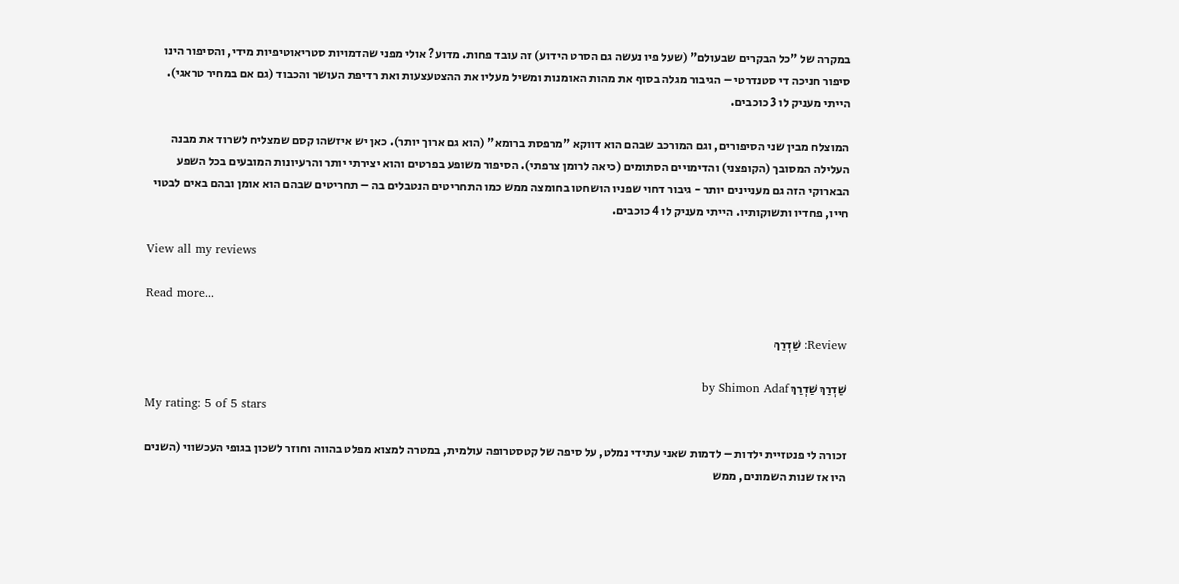במקרה של "כל הבקרים שבעולם" (שעל פיו נעשה גם הסרט הידוע) זה עובד פחות. מדוע? אולי מפני שהדמויות סטריאוטיפיות מידי, והסיפור הינו סיפור חניכה די סטנדרטי – הגיבור מגלה בסוף את מהות האומנות ומשיל מעליו את ההצטעצעות ואת רדיפת העושר והכבוד (גם אם במחיר טראגי). הייתי מעניק לו 3 כוכבים.

המוצלח מבין שני הסיפורים, וגם המורכב שבהם הוא דווקא "מרפסת ברומא" (הוא גם ארוך יותר). כאן יש איזשהו קסם שמצליח לשרוד את מבנה העלילה המסובך (הקופצני) והדימויים הסתומים (כיאה לרומן צרפתי). הסיפור משופע בפרטים והוא יצירתי יותר והרעיונות המובעים בכל השפע הבארוקי הזה גם מעניינים יותר - גיבור דחוי שפניו הושחטו בחומצה ממש כמו התחריטים הנטבלים בה – תחריטים שבהם הוא אומן ובהם באים לבטוי חייו, פחדיו ותשוקותיו. הייתי מעניק לו 4 כוכבים.

View all my reviews

Read more...

Review: שַׁדְרַךְ

שַׁדְרַךְ שַׁדְרַךְ by Shimon Adaf
My rating: 5 of 5 stars

זכורה לי פנטזיית ילדות – לדמות שאני עתידי נמלט, על סיפה של קטסטרופה עולמית, במטרה למצוא מפלט בהווה וחוזר לשכון בגופי העכשווי (השנים היו אז שנות השמונים, ממש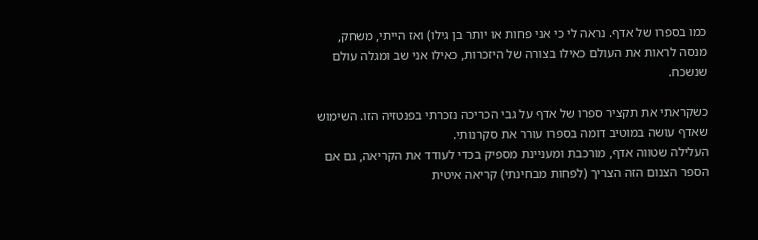כמו בספרו של אדף. נראה לי כי אני פחות או יותר בן גילו) ואז הייתי, משחק, מנסה לראות את העולם כאילו בצורה של היזכרות, כאילו אני שב ומגלה עולם שנשכח.

כשקראתי את תקציר ספרו של אדף על גבי הכריכה נזכרתי בפנטזיה הזו. השימוש שאדף עושה במוטיב דומה בספרו עורר את סקרנותי.
העלילה שטווה אדף, מורכבת ומעניינת מספיק בכדי לעודד את הקריאה, גם אם הספר הצנום הזה הצריך (לפחות מבחינתי) קריאה איטית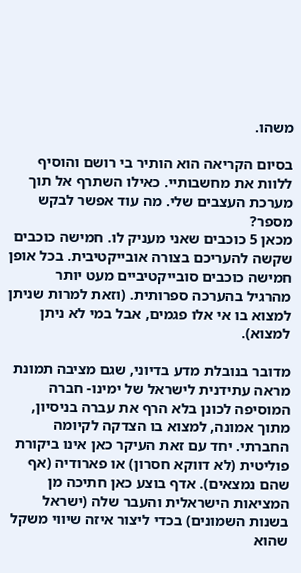משהו.

בסיום הקריאה הוא הותיר בי רושם והוסיף ללוות את מחשבותיי. כאילו השתרף אל תוך מערכת העצבים שלי. מה עוד אפשר לבקש מספר?
מכאן 5 כוכבים שאני מעניק לו. חמישה כוכבים שקשה להעריכם בצורה אובייקטיבית. בכל אופן חמישה כוכבים סובייקטיביים מעט יותר מהרגיל בהערכה ספרותית. (וזאת למרות שניתן למצוא בו אי אלו פגמים, אבל במי לא ניתן למצוא).

מדובר בנובלת מדע בדיוני, שגם מציבה תמונת מראה עתידנית לישראל של ימינו- חברה המוסיפה לכונן בלא הרף את עברה בניסיון, מתוך אמונה, למצוא בו הצדקה לקיומה החברתי. יחד עם זאת העיקר כאן אינו ביקורת פוליטית (לא דווקא חסרון) או פארודיה (אף שהם נמצאים). אדף בוצע כאן חתיכה מן המציאות הישראלית והעבר שלה (ישראל בשנות השמונים) בכדי ליצור איזה שיווי משקל שהוא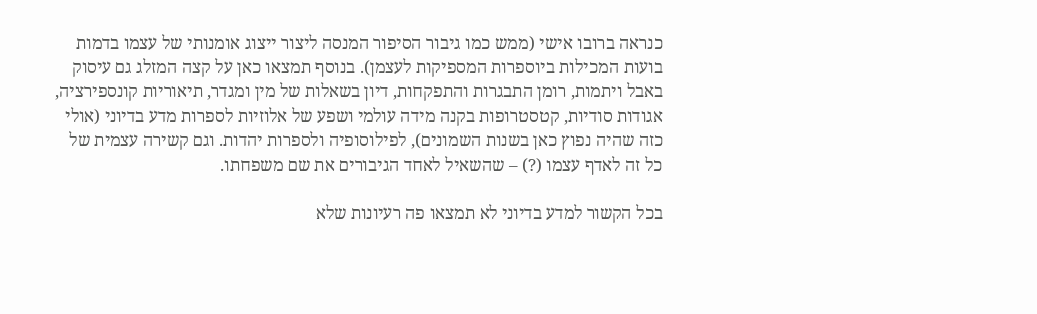כנראה ברובו אישי (ממש כמו גיבור הסיפור המנסה ליצור ייצוג אומנותי של עצמו בדמות בועות המכילות ביוספרות המספיקות לעצמן). בנוסף תמצאו כאן על קצה המזלג גם עיסוק באבל ויתמות, רומן התבגרות והתפקחות, דיון בשאלות של מין ומגדר, תיאוריות קונספירציה, אגודות סודיות, קטסטרופות בקנה מידה עולמי ושפע של אלוזיות לספרות מדע בדיוני (אולי כזה שהיה נפוץ כאן בשנות השמונים), לפילוסופיה ולספרות יהדות. וגם קשירה עצמית של כל זה לאדף עצמו (?) – שהשאיל לאחד הגיבורים את שם משפחתו.

בכל הקשור למדע בדיוני לא תמצאו פה רעיונות שלא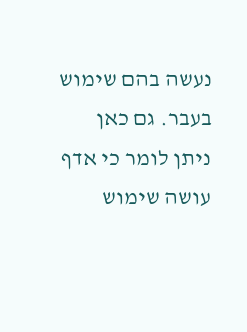נעשה בהם שימוש בעבר. גם כאן ניתן לומר כי אדף עושה שימוש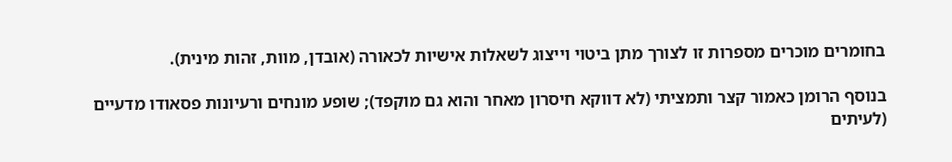בחומרים מוכרים מספרות זו לצורך מתן ביטוי וייצוג לשאלות אישיות לכאורה (אובדן, מוות, זהות מינית).

בנוסף הרומן כאמור קצר ותמציתי (לא דווקא חיסרון מאחר והוא גם מוקפד); שופע מונחים ורעיונות פסאודו מדעיים (לעיתים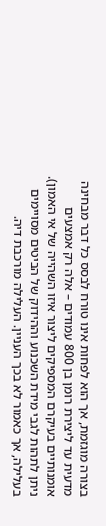בצורה מוגזמת, אך הוא לפחות אינו טורח לבסס כל דבר מבחינה מדעית עד ליצירת רומן בן 800 עמודים – אלה רק אמצעים אומנותיים בעיקרם המספיקים ליצור איזו השהייה של אי האמון). ניתן לתהות לגבי מידת השכנוע וההידוק של הביטים מסויימים בעלילה, אך כאמור לא בכך העניין. העלילה מורכבת דיה.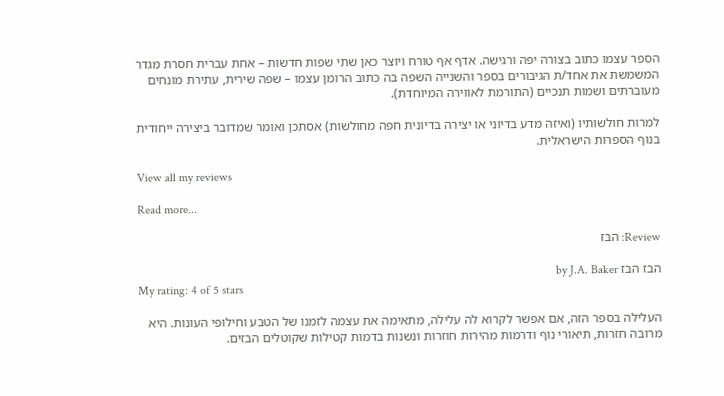הספר עצמו כתוב בצורה יפה ורגישה. אדף אף טורח ויוצר כאן שתי שפות חדשות – אחת עברית חסרת מגדר המשמשת את אחד/ת הגיבורים בספר והשנייה השפה בה כתוב הרומן עצמו – שפה שירית, עתירת מונחים מעוברתים ושמות תנכיים (התורמת לאווירה המיוחדת).

למרות חולשותיו (ואיזה מדע בדיוני או יצירה בדיונית חפה מחולשות) אסתכן ואומר שמדובר ביצירה ייחודית בנוף הספרות הישראלית.

View all my reviews

Read more...

Review: הבז

הבז הבז by J.A. Baker
My rating: 4 of 5 stars

העלילה בספר הזה, אם אפשר לקרוא לה עלילה, מתאימה את עצמה לזמנו של הטבע וחילופי העונות. היא מרובה חזרות, תיאורי נוף ודרמות מהירות חוזרות ונשנות בדמות קטילות שקוטלים הבזים.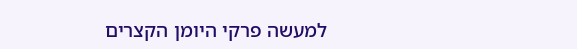למעשה פרקי היומן הקצרים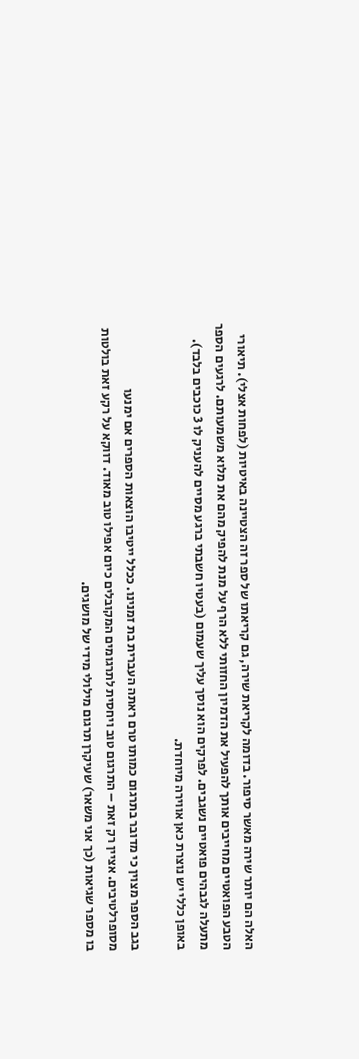האלה הם יותר שירה מאשר סיפור. בדומה לקריאת שירה, גם קריאתו של ספר זה הצטיינה באיטיות (לפחות אצלי). תיאורי הטבע הפואטיים מחייבים אותך להפעיל את הדמיון החזותי ללא הרף על מנת להפיק מהם את מלוא משמעותם. לרגעים הספר מתעלה לגבהים פואטיים נשגבים. לפרקים הוא נוסך עליך שעמום (בעטיו חשבתי ברגע מסיים להעניק לו 3 כוכבים בלבד). באופן כללי יש נוצרת כאן אווירה מיוחדת.

בגב הספר מצוין כי מדובר בתרגום כמותו טרם ראתה העברית בת זמנינו. ככלל ייטיבו הוצאות הספרים אם ימנעו מסופרלטיבים. אציין רק זאת – התרגום טוב ויחסית לתרגומים המקובלים כיום אפילו טוב מאוד. דווקא על רקע זאת בולטות בו מספר שגיאות (כך אני משאר) שעיקרן תרגום מילולי מידי של מושגים.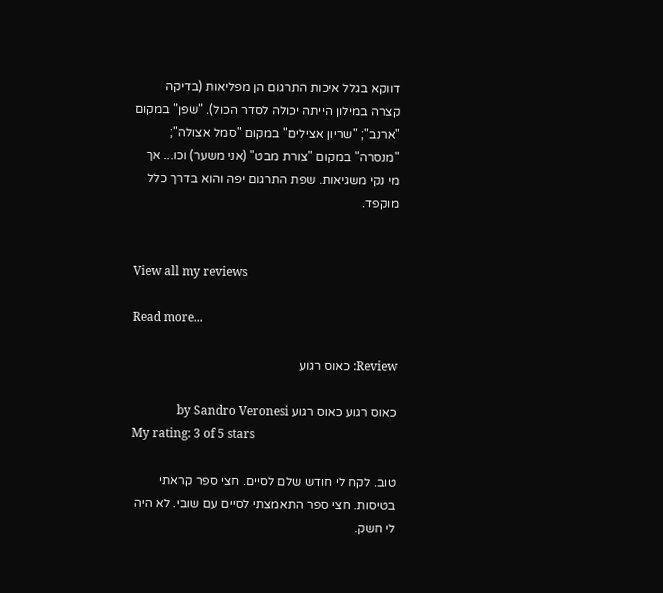דווקא בגלל איכות התרגום הן מפליאות (בדיקה קצרה במילון הייתה יכולה לסדר הכול). "שפן" במקום "ארנב"; "שריון אצילים" במקום "סמל אצולה"; "מנסרה" במקום "צורת מבט" (אני משער) וכו... אך מי נקי משגיאות. שפת התרגום יפה והוא בדרך כלל מוקפד.


View all my reviews

Read more...

Review: כאוס רגוע

כאוס רגוע כאוס רגוע by Sandro Veronesi
My rating: 3 of 5 stars

טוב. לקח לי חודש שלם לסיים. חצי ספר קראתי בטיסות. חצי ספר התאמצתי לסיים עם שובי. לא היה לי חשק.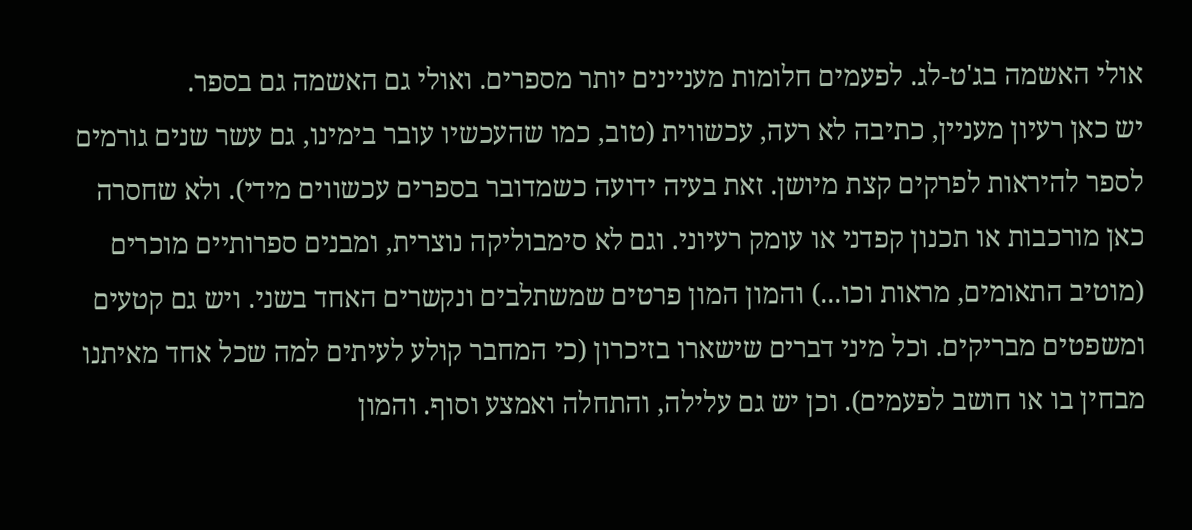אולי האשמה בג'ט-לג. לפעמים חלומות מעניינים יותר מספרים. ואולי גם האשמה גם בספר.
יש כאן רעיון מעניין, כתיבה לא רעה, עכשווית (טוב, כמו שהעכשיו עובר בימינו, גם עשר שנים גורמים לספר להיראות לפרקים קצת מיושן. זאת בעיה ידועה כשמדובר בספרים עכשווים מידי). ולא שחסרה כאן מורכבות או תכנון קפדני או עומק רעיוני. וגם לא סימבוליקה נוצרית, ומבנים ספרותיים מוכרים (מוטיב התאומים, מראות וכו...) והמון המון פרטים שמשתלבים ונקשרים האחד בשני. ויש גם קטעים ומשפטים מבריקים. וכל מיני דברים שישארו בזיכרון (כי המחבר קולע לעיתים למה שכל אחד מאיתנו מבחין בו או חושב לפעמים). וכן יש גם עלילה, והתחלה ואמצע וסוף. והמון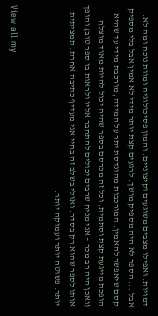דמויות. ואפילו מצבים משוגעים וקיצוניים. והמון פסיכולוגיה ומוות נוכח ומה לא.
אבל ... הספר לא היה מספיק מושך. לרגעים קצת יותר מידי לא אמין אבל בלי מספיק קסם שיאפשר להאמין. המורכבות מהונדסת יתר על המידה, מורכבת מידי עד שהיא הופכת מייגעת קצת וסתמית. וכל זה מכרסם בספר שהיה יכול להיות מאוד מוצלח (ואכן היה רב מכר – אני מניח שרבים יכולים להתחבר אליו ולראות בו ספר טוב) והופך אותו לספר שהוא רק בסדר. ואולי בשלב זה בחיי אני מעדיף כתיבה אחרת. תמציתית יותר. פשוטה יותר ועמוקה יותר.


View all my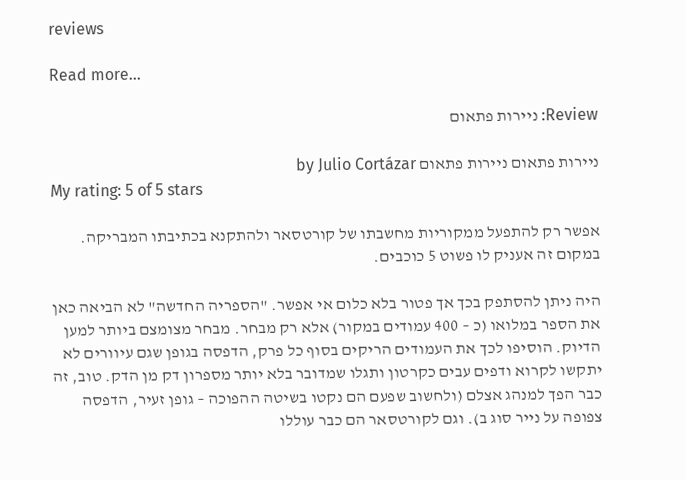reviews

Read more...

Review: ניירות פתאום

ניירות פתאום ניירות פתאום by Julio Cortázar
My rating: 5 of 5 stars

אפשר רק להתפעל ממקוריות מחשבתו של קורטסאר ולהתקנא בכתיבתו המבריקה. במקום זה אעניק לו פשוט 5 כוכבים.

היה ניתן להסתפק בכך אך פטור בלא כלום אי אפשר. "הספריה החדשה" לא הביאה כאן את הספר במלואו (כ – 400 עמודים במקור) אלא רק מבחר. מבחר מצומצם ביותר למען הדיוק. הוסיפו לכך את העמודים הריקים בסוף כל פרק, הדפסה בגופן שגם עיוורים לא יתקשו לקרוא ודפים עבים כקרטון ותגלו שמדובר בלא יותר מספרון דק מן הדק. טוב, זה כבר הפך למנהג אצלם (ולחשוב שפעם הם נקטו בשיטה ההפוכה – גופן זעיר, הדפסה צפופה על נייר סוג ב). וגם לקורטסאר הם כבר עוללו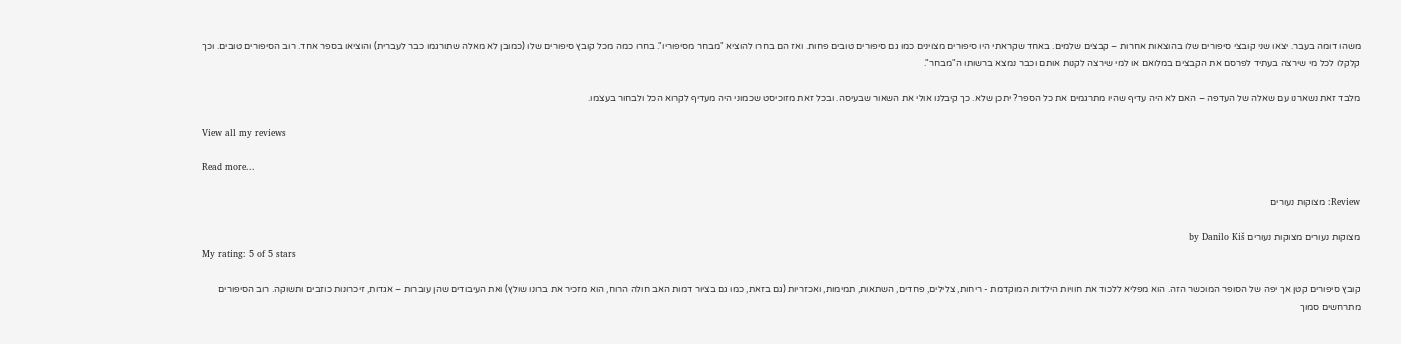משהו דומה בעבר. יצאו שני קובצי סיפורים שלו בהוצאות אחרות – קבצים שלמים. באחד שקראתי היו סיפורים מצוינים כמו גם סיפורים טובים פחות. ואז הם בחרו להוציא "מבחר מסיפוריו". בחרו כמה מכל קובץ סיפורים שלו (כמובן לא מאלה שתורגמו כבר לעברית) והוציאו בספר אחד. רוב הסיפורים טובים. וכך קלקלו לכל מי שירצה בעתיד לפרסם את הקבצים במלואם או למי שירצה לקנות אותם וכבר נמצא ברשותו ה"מבחר".

מלבד זאת נשארנו עם שאלה של העדפה – האם לא היה עדיף שהיו מתרגמים את כל הספר? יתכן שלא. כך קיבלנו אולי את השאור שבעיסה. ובכל זאת מזוכיסט שכמוני היה מעדיף לקרוא הכל ולבחור בעצמו.

View all my reviews

Read more...

Review: מצוקות נעורים

מצוקות נעורים מצוקות נעורים by Danilo Kiš
My rating: 5 of 5 stars

קובץ סיפורים קטן אך יפה של הסופר המוכשר הזה. הוא מפליא ללכוד את חוויות הילדות המוקדמת - ריחות, צלילים, פחדים, השתאות, תמימות, ואכזריות (גם בזאת, כמו גם בציור דמות האב חולה הרוח, הוא מזכיר את ברונו שולץ) ואת העיבודים שהן עוברות – אגדות, זיכרונות כוזבים ותשוקה. רוב הסיפורים מתרחשים סמוך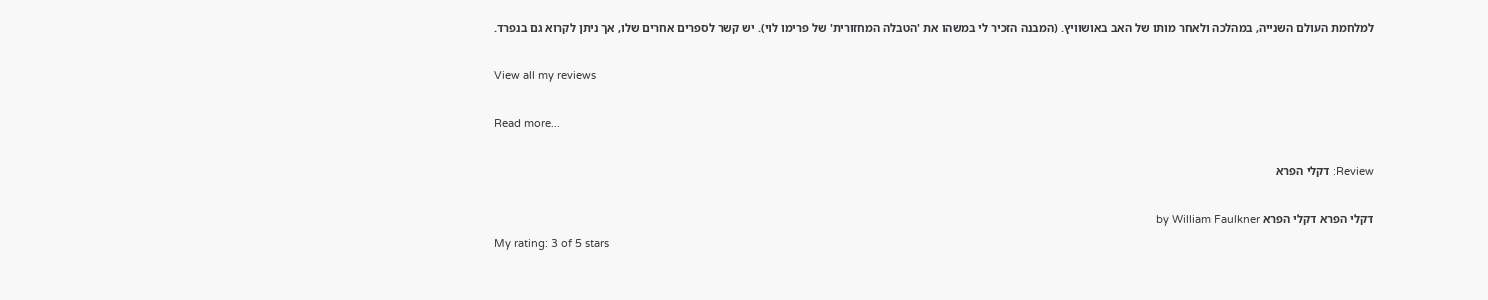למלחמת העולם השנייה, במהלכה ולאחר מותו של האב באושוויץ. (המבנה הזכיר לי במשהו את 'הטבלה המחזורית' של פרימו לוי). יש קשר לספרים אחרים שלו, אך ניתן לקרוא גם בנפרד.

View all my reviews

Read more...

Review: דקלי הפרא

דקלי הפרא דקלי הפרא by William Faulkner
My rating: 3 of 5 stars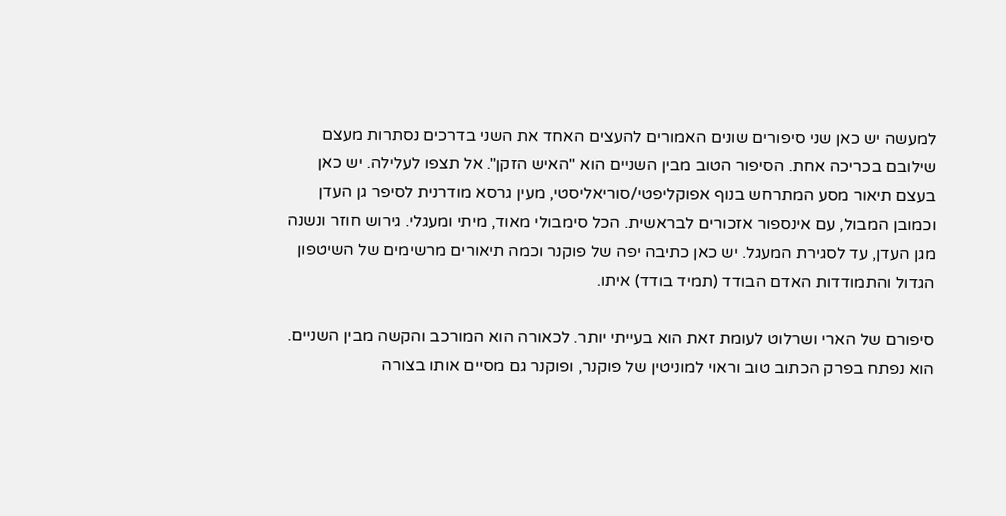למעשה יש כאן שני סיפורים שונים האמורים להעצים האחד את השני בדרכים נסתרות מעצם שילובם בכריכה אחת. הסיפור הטוב מבין השניים הוא "האיש הזקן". אל תצפו לעלילה. יש כאן בעצם תיאור מסע המתרחש בנוף אפוקליפטי/סוריאליסטי, מעין גרסא מודרנית לסיפר גן העדן וכמובן המבול, עם אינספור אזכורים לבראשית. הכל סימבולי מאוד, מיתי ומעגלי. גירוש חוזר ונשנה מגן העדן, עד לסגירת המעגל. יש כאן כתיבה יפה של פוקנר וכמה תיאורים מרשימים של השיטפון הגדול והתמודדות האדם הבודד (תמיד בודד) איתו.

סיפורם של הארי ושרלוט לעומת זאת הוא בעייתי יותר. לכאורה הוא המורכב והקשה מבין השניים. הוא נפתח בפרק הכתוב טוב וראוי למוניטין של פוקנר, ופוקנר גם מסיים אותו בצורה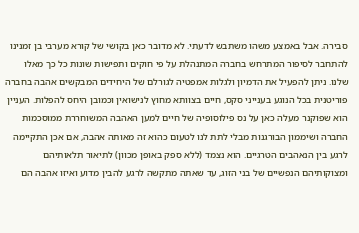סבירה. אבל באמצע משהו משתבש לדעתי. לא מדובר כאן בקושי של קורא מערבי בן זמנינו להתחבר לסיפור המתרחש בחברה המתנהלת על פי חוקים ותפישות שונות כל כך מאלו שלנו. ניתן להפעיל את הדמיון ולגלות אמפטיה לגורלם של היחידים המבקשים אהבה בחברה פוריטנית בכל הנוגע בענייני סקס, חיים בצוותא מחוץ לנישואין וכמובן היחס להפלות. העניין הוא שפוקנר מעלה כאן על נס פילוסופיה של חיים למען האהבה המשוחררת ממוסכמות החברה ושיממון הבורגנות מבלי לתת לנו לטעום כהוא זה מאותה אהבה, אם אכן התקיימה לרגע בין הנאהבים הטרגיים. הוא נצמד (ללא ספק באופן מכוון) לתיאור תלאותיהם ומצוקותיהם הנפשיים של בני הזוג, עד שאתה מתקשה לרגע להבין מדוע ואיזו אהבה הם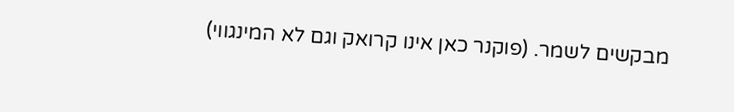מבקשים לשמר. (פוקנר כאן אינו קרואק וגם לא המינגווי)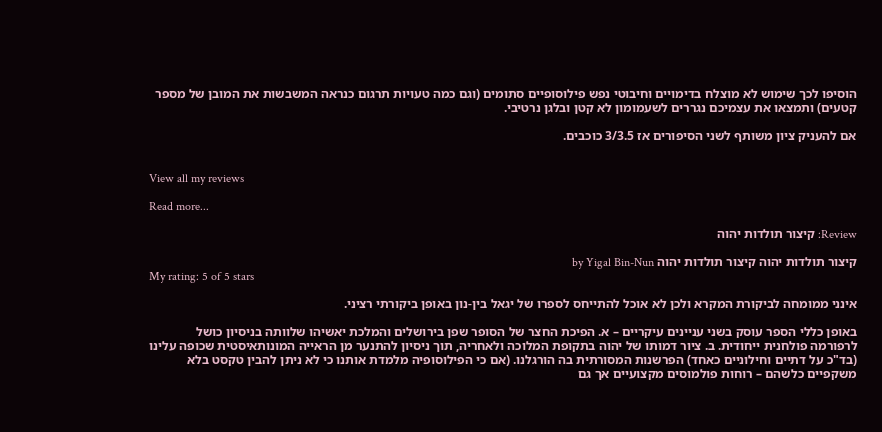הוסיפו לכך שימוש לא מוצלח בדימויים וחיבוטי נפש פילוסופיים סתומים (וגם כמה טעויות תרגום כנראה המשבשות את המובן של מספר קטעים) ותמצאו את עצמיכם נגררים לשעמומון לא קטן ובלגן נרטיבי.

אם להעניק ציון משותף לשני הסיפורים אז 3/3.5 כוכבים.


View all my reviews

Read more...

Review: קיצור תולדות יהוה

קיצור תולדות יהוה קיצור תולדות יהוה by Yigal Bin-Nun
My rating: 5 of 5 stars

אינני ממומחה לביקורת המקרא ולכן לא אוכל להתייחס לספרו של יגאל בין-נון באופן ביקורתי רציני.

באופן כללי הספר עוסק בשני עניינים עיקריים – א. הפיכת החצר של הסופר שפן בירושלים והמלכת יאשיהו שלוותה בניסיון כושל לרפורמה פולחנית ייחודית. ב. ציור דמותו של יהוה בתקופת המלוכה ולאחריה, תוך ניסיון להתנער מן הראייה המונותאיסטית שכופה עלינו (בד"כ על דתיים וחילוניים כאחד) הפרשנות המסורתית בה הורגלנו. (אם כי הפילוסופיה מלמדת אותנו כי לא ניתן להבין טקסט בלא משקפיים כלשהם – רוחות פולמוסים מקצועיים אך גם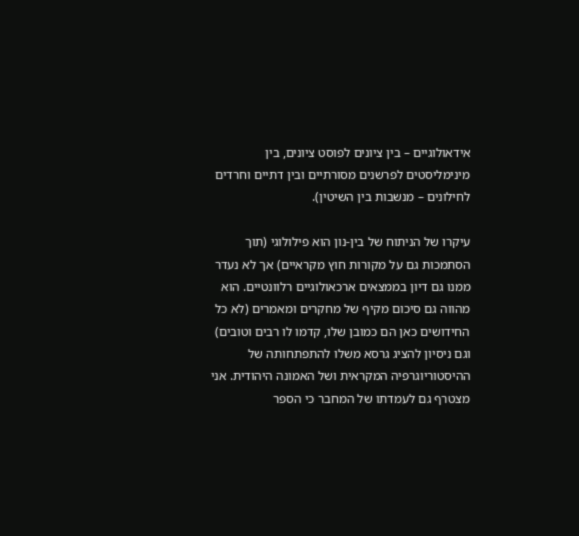אידאולוגיים – בין ציונים לפוסט ציונים, בין מינימליסטים לפרשנים מסורתיים ובין דתיים וחרדים לחילונים – מנשבות בין השיטין).

עיקרו של הניתוח של בין-נון הוא פילולוגי (תוך הסתמכות גם על מקורות חוץ מקראיים) אך לא נעדר ממנו גם דיון בממצאים ארכאולוגיים רלוונטיים. הוא מהווה גם סיכום מקיף של מחקרים ומאמרים (לא כל החידושים כאן הם כמובן שלו, קדמו לו רבים וטובים) וגם ניסיון להציג גרסא משלו להתפתחותה של ההיסטוריוגרפיה המקראית ושל האמונה היהודית. אני מצטרף גם לעמדתו של המחבר כי הספר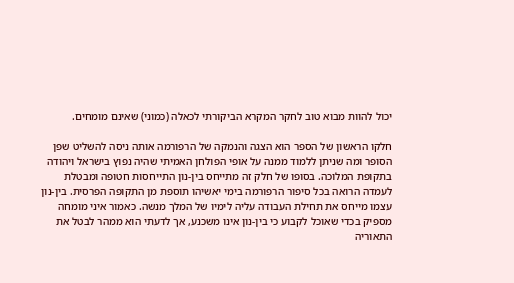יכול להוות מבוא טוב לחקר המקרא הביקורתי לכאלה (כמוני) שאינם מומחים.

חלקו הראשון של הספר הוא הצגה והנמקה של הרפורמה אותה ניסה להשליט שפן הסופר ומה שניתן ללמוד ממנה על אופי הפולחן האמיתי שהיה נפוץ בישראל ויהודה בתקופת המלוכה. בסופו של חלק זה מתייחס בין-נון התייחסות חטופה ומבטלת לעמדה הרואה בכל סיפור הרפורמה בימי יאשיהו תוספת מן התקופה הפרסית. בין-נון עצמו מייחס את תחילת העבודה עליה לימיו של המלך מנשה. כאמור איני מומחה מספיק בכדי שאוכל לקבוע כי בין-נון אינו משכנע, אך לדעתי הוא ממהר לבטל את התאוריה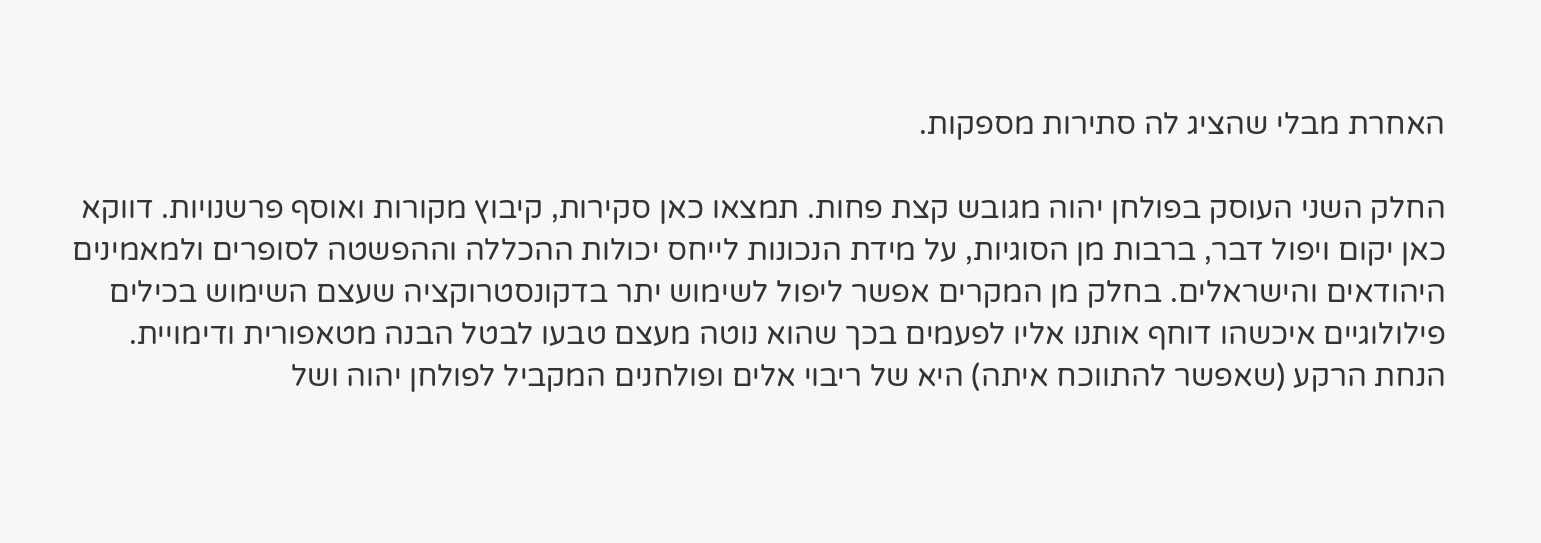האחרת מבלי שהציג לה סתירות מספקות.

החלק השני העוסק בפולחן יהוה מגובש קצת פחות. תמצאו כאן סקירות, קיבוץ מקורות ואוסף פרשנויות. דווקא כאן יקום ויפול דבר, ברבות מן הסוגיות, על מידת הנכונות לייחס יכולות ההכללה וההפשטה לסופרים ולמאמינים היהודאים והישראלים. בחלק מן המקרים אפשר ליפול לשימוש יתר בדקונסטרוקציה שעצם השימוש בכילים פילולוגיים איכשהו דוחף אותנו אליו לפעמים בכך שהוא נוטה מעצם טבעו לבטל הבנה מטאפורית ודימויית. הנחת הרקע (שאפשר להתווכח איתה) היא של ריבוי אלים ופולחנים המקביל לפולחן יהוה ושל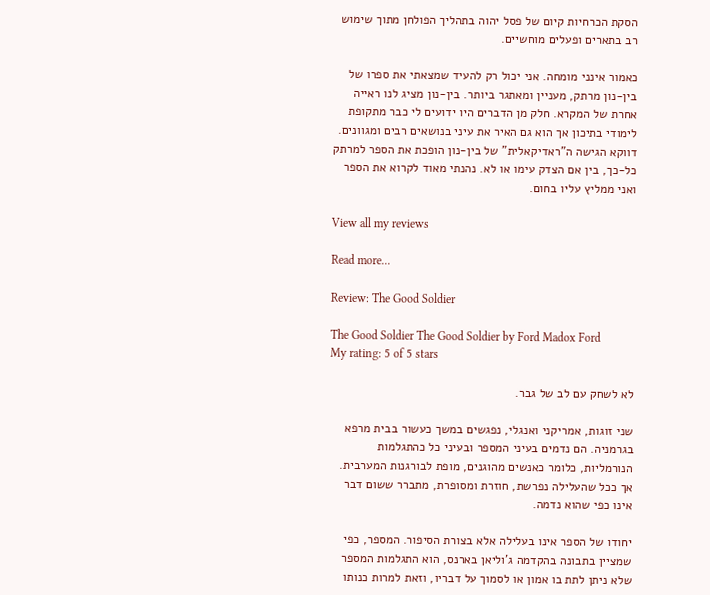הסקת הכרחיות קיום של פסל יהוה בתהליך הפולחן מתוך שימוש רב בתארים ופעלים מוחשיים.

כאמור אינני מומחה. אני יכול רק להעיד שמצאתי את ספרו של בין-נון מרתק, מעניין ומאתגר ביותר. בין-נון מציג לנו ראייה אחרת של המקרא. חלק מן הדברים היו ידועים לי כבר מתקופת לימודי בתיכון אך הוא גם האיר את עיני בנושאים רבים ומגוונים. דווקא הגישה ה"ראדיקאלית" של בין-נון הופכת את הספר למרתק כל-כך, בין אם הצדק עימו או לא. נהנתי מאוד לקרוא את הספר ואני ממליץ עליו בחום.

View all my reviews

Read more...

Review: The Good Soldier

The Good Soldier The Good Soldier by Ford Madox Ford
My rating: 5 of 5 stars

לא לשחק עם לב של גבר.

שני זוגות, אמריקני ואנגלי, נפגשים במשך כעשור בבית מרפא בגרמניה. הם נדמים בעיני המספר ובעיני כל כהתגלמות הנורמליות, כלומר כאנשים מהוגנים, מופת לבורגנות המערבית. אך ככל שהעלילה נפרשת, חוזרת ומסופרת, מתברר ששום דבר אינו כפי שהוא נדמה.

יחודו של הספר אינו בעלילה אלא בצורת הסיפור. המספר, כפי שמציין בתבונה בהקדמה ג'וליאן בארנס, הוא התגלמות המספר שלא ניתן לתת בו אמון או לסמוך על דבריו, וזאת למרות כנותו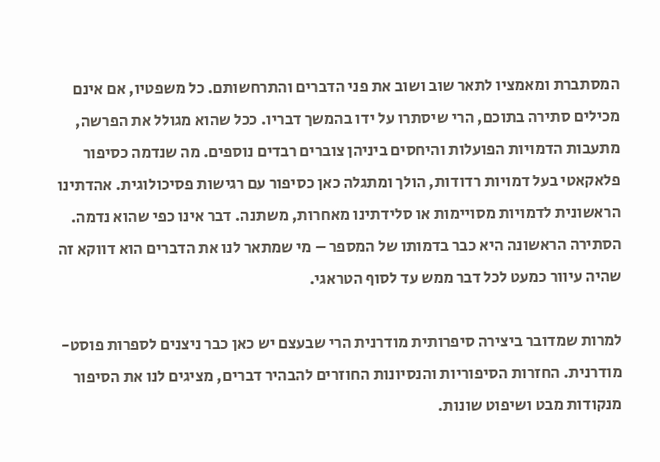המסתברת ומאמציו לתאר שוב ושוב את פני הדברים והתרחשותם. כל משפטיו, אם אינם מכילים סתירה בתוכם, הרי שיסתרו על ידו בהמשך דבריו. ככל שהוא מגולל את הפרשה, מתעבות הדמויות הפועלות והיחסים ביניהן צוברים רבדים נוספים. מה שנדמה כסיפור פלאקאטי בעל דמויות רדודות, הולך ומתגלה כאן כסיפור עם רגישות פסיכולוגית. אהדתינו הראשונית לדמויות מסויימות או סלידתינו מאחרות, משתנה. דבר אינו כפי שהוא נדמה. הסתירה הראשונה היא כבר בדמותו של המספר – מי שמתאר לנו את הדברים הוא דווקא זה שהיה עיוור כמעט לכל דבר ממש עד לסוף הטראגי.

למרות שמדובר ביצירה סיפרותית מודרנית הרי שבעצם יש כאן כבר ניצנים לספרות פוסט-מודרנית. החזרות הסיפוריות והנסיונות החוזרים להבהיר דברים, מציגים לנו את הסיפור מנקודות מבט ושיפוט שונות.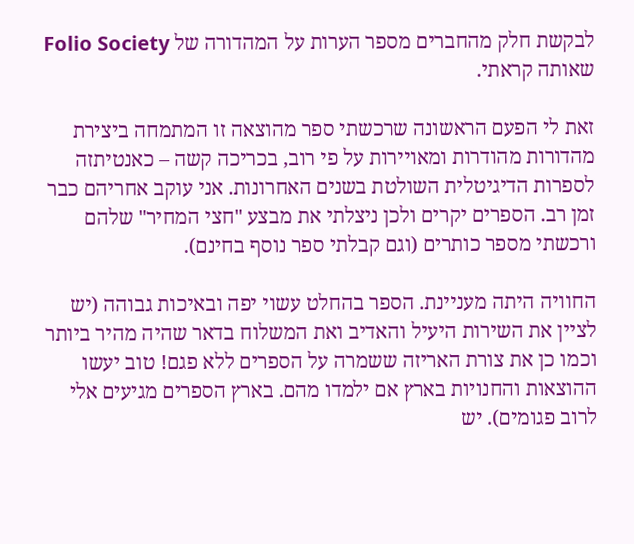לבקשת חלק מהחברים מספר הערות על המהדורה של Folio Society שאותה קראתי.

זאת לי הפעם הראשונה שרכשתי ספר מהוצאה זו המתמחה ביצירת מהדורות מהודרות ומאויירות על פי רוב, בכריכה קשה – כאנטיתזה לספרות הדיגיטלית השולטת בשנים האחרונות. אני עוקב אחריהם כבר זמן רב. הספרים יקרים ולכן ניצלתי את מבצע "חצי המחיר" שלהם ורכשתי מספר כותרים (וגם קבלתי ספר נוסף בחינם).

החוויה היתה מעניינת. הספר בהחלט עשוי יפה ובאיכות גבוהה (יש לציין את השירות היעיל והאדיב ואת המשלוח בדאר שהיה מהיר ביותר וכמו כן את צורת האריזה ששמרה על הספרים ללא פגם! טוב יעשו ההוצאות והחנויות בארץ אם ילמדו מהם. בארץ הספרים מגיעים אלי לרוב פגומים). יש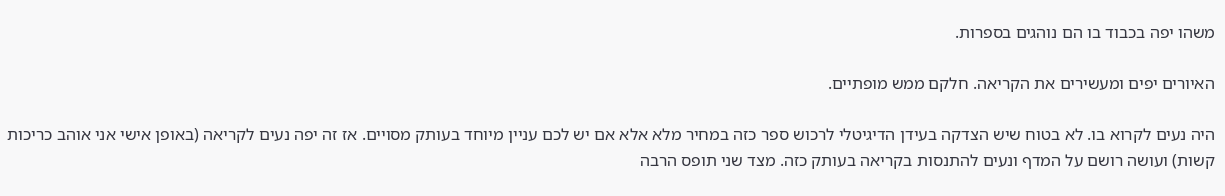משהו יפה בכבוד בו הם נוהגים בספרות.

האיורים יפים ומעשירים את הקריאה. חלקם ממש מופתיים.

היה נעים לקרוא בו. לא בטוח שיש הצדקה בעידן הדיגיטלי לרכוש ספר כזה במחיר מלא אלא אם יש לכם עניין מיוחד בעותק מסויים. אז זה יפה נעים לקריאה (באופן אישי אני אוהב כריכות קשות) ועושה רושם על המדף ונעים להתנסות בקריאה בעותק כזה. מצד שני תופס הרבה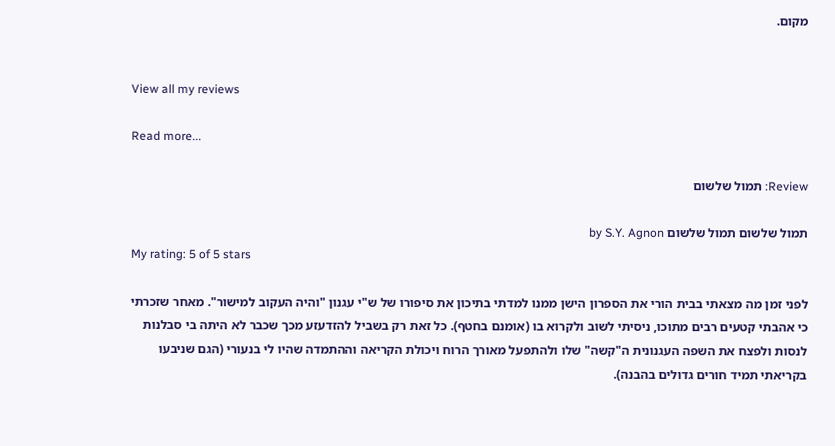מקום.


View all my reviews

Read more...

Review: תמול שלשום

תמול שלשום תמול שלשום by S.Y. Agnon
My rating: 5 of 5 stars

לפני זמן מה מצאתי בבית הורי את הספרון הישן ממנו למדתי בתיכון את סיפורו של ש"י עגנון "והיה העקוב למישור". מאחר שזכרתי כי אהבתי קטעים רבים מתוכו, ניסיתי לשוב ולקרוא בו (אומנם בחטף). כל זאת רק בשביל להזדעזע מכך שכבר לא היתה בי סבלנות לנסות ולפצח את השפה העגנונית ה"קשה" שלו ולהתפעל מאורך הרוח ויכולת הקריאה וההתמדה שהיו לי בנעורי (הגם שניבעו בקריאתי תמיד חורים גדולים בהבנה).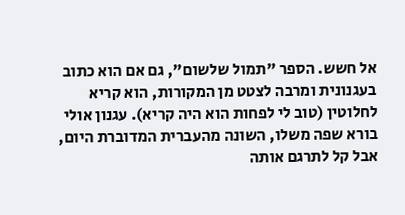אל חשש. הספר "תמול שלשום", גם אם הוא כתוב בעגנונית ומרבה לצטט מן המקורות, הוא קריא לחלוטין (טוב לי לפחות הוא היה קריא). עגנון אולי בורא שפה משלו, השונה מהעברית המדוברת היום, אבל קל לתרגם אותה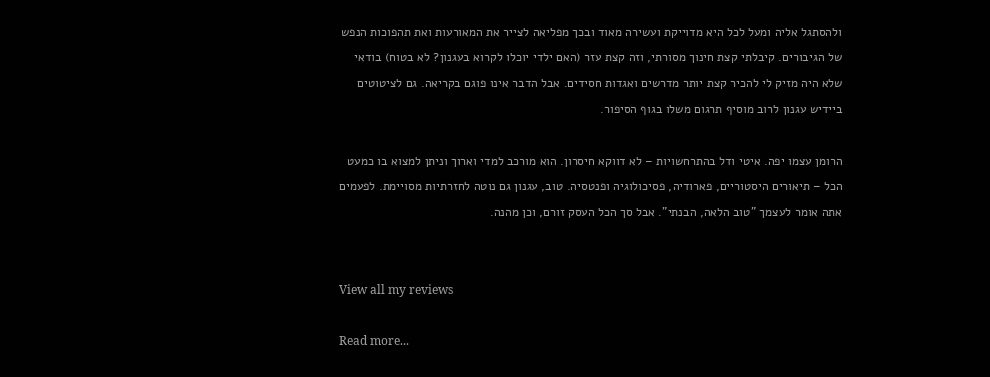ולהסתגל אליה ומעל לכל היא מדוייקת ועשירה מאוד ובכך מפליאה לצייר את המאורעות ואת תהפוכות הנפש של הגיבורים. קיבלתי קצת חינוך מסורתי, וזה קצת עזר (האם ילדי יוכלו לקרוא בעגנון? לא בטוח) בודאי שלא היה מזיק לי להכיר קצת יותר מדרשים ואגדות חסידים. אבל הדבר אינו פוגם בקריאה. גם לציטוטים ביידיש עגנון לרוב מוסיף תרגום משלו בגוף הסיפור.

הרומן עצמו יפה. איטי ודל בהתרחשויות – לא דווקא חיסרון. הוא מורכב למדי וארוך וניתן למצוא בו כמעט הכל – תיאורים היסטוריים, פארודיה, פסיכולוגיה ופנטסיה. טוב, עגנון גם נוטה לחזרתיות מסויימת. לפעמים אתה אומר לעצמך "טוב הלאה, הבנתי". אבל סך הכל העסק זורם, וכן מהנה.


View all my reviews

Read more...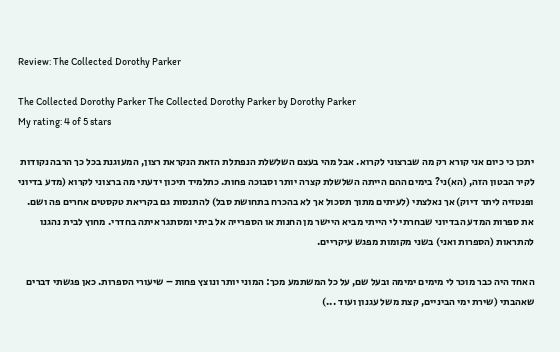Review: The Collected Dorothy Parker

The Collected Dorothy Parker The Collected Dorothy Parker by Dorothy Parker
My rating: 4 of 5 stars

יתכן כי כיום אני קורא רק מה שברצוני לקרוא. אבל מהי בעצם השלשלת הנפתלת הזאת הנקראת רצון, המעוגנת בכל כך הרבה נקודות לקיר הבטון הזה, (הא)ני? בימים ההם הייתה השלשלת קצרה יותר וסבוכה פחות. כתלמיד תיכון ידעתי מה ברצוני לקרוא (מדע בדיוני ופנטזיה ליתר דיוק) אך נאלצתי (לעיתים מתוך תסכול אך לא בהכרח בתחושת סבל) להתנסות גם בקריאת טקסטים אחרים פה ושם.
את ספרות המדע הבדיוני שבחרתי לי הייתי מביא היישר מן החנות או הספרייה אל ביתי ומסתגר איתה בחדרי. מחוץ לבית נהגנו להתראות (הספרות ואני) בשני מקומות מפגש עיקריים.

האחד היה כבר מוכר לי מימים ימימה ובעל שם, על כל המשתמע מכך: המוני יותר ונוצץ פחות – שיעורי הספרות. כאן פגשתי דברים שאהבתי (שירת ימי הביניים, קצת משל עגנון ועוד ...)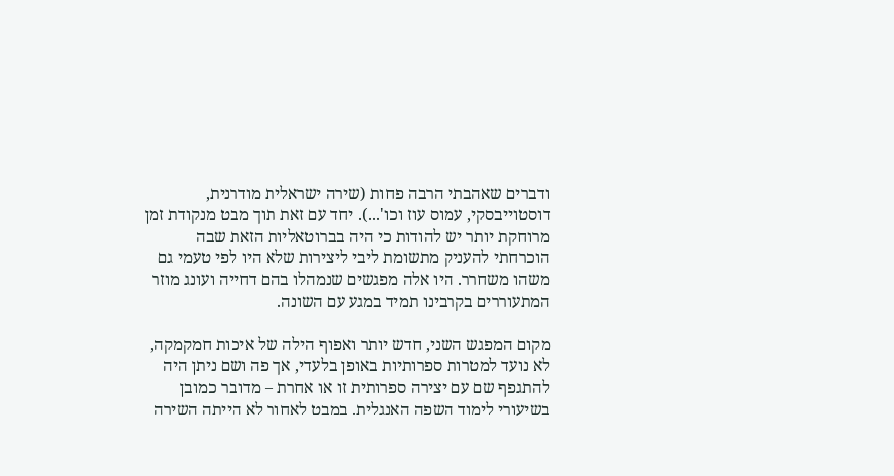ודברים שאהבתי הרבה פחות (שירה ישראלית מודרנית, דוסטוייבסקי, עמוס עוז וכו'...). יחד עם זאת תוך מבט מנקודת זמן מרוחקת יותר יש להודות כי היה בברוטאליות הזאת שבה הוכרחתי להעניק מתשומת ליבי ליצירות שלא היו לפי טעמי גם משהו משחרר. היו אלה מפגשים שנמהלו בהם דחייה ועונג מוזר המתעוררים בקרבינו תמיד במגע עם השונה.

מקום המפגש השני, חדש יותר ואפוף הילה של איכות חמקמקה, לא נועד למטרות ספרותיות באופן בלעדי, אך פה ושם ניתן היה להתגפף שם עם יצירה ספרותית זו או אחרת – מדובר כמובן בשיעורי לימוד השפה האנגלית. במבט לאחור לא הייתה השירה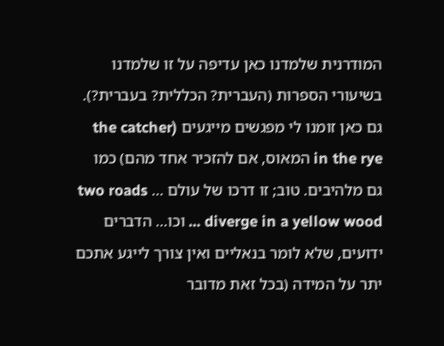המודרנית שלמדנו כאן עדיפה על זו שלמדנו בשיעורי הספרות (העברית? הכללית? בעברית?). גם כאן זומנו לי מפגשים מייגעים (the catcher in the rye המאוס, אם להזכיר אחד מהם) כמו גם מלהיבים. טוב; זו דרכו של עולם ... two roads diverge in a yellow wood ... וכו... הדברים ידועים, שלא לומר בנאליים ואין צורך לייגע אתכם יתר על המידה (בכל זאת מדובר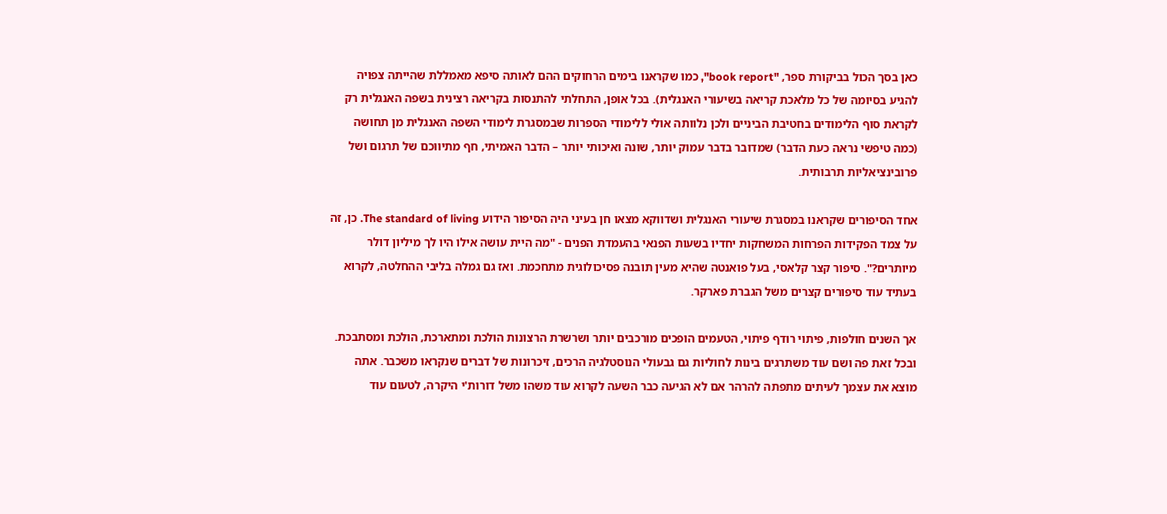כאן בסך הכול בביקורת ספר, "book report", כמו שקראנו בימים הרחוקים ההם לאותה סיפא מאמללת שהייתה צפויה להגיע בסיומה של כל מלאכת קריאה בשיעורי האנגלית). בכל אופן, התחלתי להתנסות בקריאה רצינית בשפה האנגלית רק לקראת סוף הלימודים בחטיבת הביניים ולכן נלוותה אולי ללימודי הספרות שבמסגרת לימודי השפה האנגלית מן תחושה (כמה טיפשי נראה כעת הדבר) שמדובר בדבר עמוק יותר, שונה ואיכותי יותר – הדבר האמיתי, חף מתיווכם של תרגום ושל פרובינציאליות תרבותית.

אחד הסיפורים שקראנו במסגרת שיעורי האנגלית ושדווקא מצאו חן בעיני היה הסיפור הידוע The standard of living. כן, זה על צמד הפקידות הפרחות המשחקות יחדיו בשעות הפנאי בהעמדת הפנים - "מה היית עושה אילו היו לך מיליון דולר מיותרים?". סיפור קצר קלאסי, בעל פואנטה שהיא מעין תובנה פסיכולוגית מתחכמת. ואז גם גמלה בליבי ההחלטה, לקרוא בעתיד עוד סיפורים קצרים משל הגברת פארקר.

אך השנים חולפות, פיתוי רודף פיתוי, הטעמים הופכים מורכבים יותר ושרשרת הרצונות הולכת ומתארכת, הולכת ומסתבכת. ובכל זאת פה ושם עוד משתרגים בינות לחוליות גם גבעולי הנוסטלגיה הרכים, זיכרונות של דברים שנקראו משכבר. אתה מוצא את עצמך לעיתים מתפתה להרהר אם לא הגיעה כבר השעה לקרוא עוד משהו משל דורות'י היקרה, לטעום עוד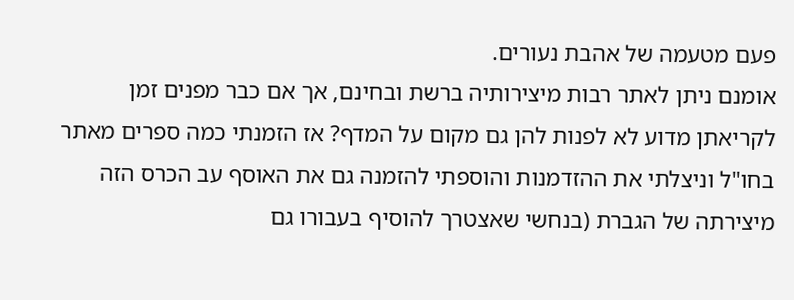פעם מטעמה של אהבת נעורים.
אומנם ניתן לאתר רבות מיצירותיה ברשת ובחינם, אך אם כבר מפנים זמן לקריאתן מדוע לא לפנות להן גם מקום על המדף? אז הזמנתי כמה ספרים מאתר בחו"ל וניצלתי את ההזדמנות והוספתי להזמנה גם את האוסף עב הכרס הזה מיצירתה של הגברת (בנחשי שאצטרך להוסיף בעבורו גם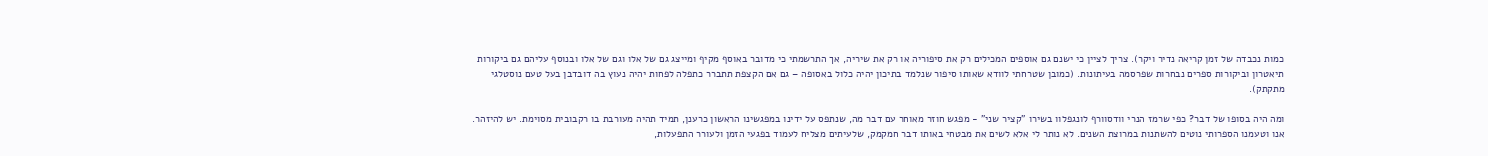כמות נכבדה של זמן קריאה נדיר ויקר). צריך לציין כי ישנם גם אוספים המכילים רק את סיפוריה או רק את שיריה, אך התרשמתי כי מדובר באוסף מקיף ומייצג גם של אלו וגם של אלו ובנוסף עליהם גם ביקורות תיאטרון וביקורות ספרים נבחרות שפרסמה בעיתונות. (כמובן שטרחתי לוודא שאותו סיפור שנלמד בתיכון יהיה כלול באסופה – גם אם הקצפת תתברר כתפלה לפחות יהיה נעוץ בה דובדבן בעל טעם נוסטלגי מתקתק).

ומה היה בסופו של דבר? כפי שרמז הנרי וודסוורף לונגפלוו בשירו "קציר שני" - מפגש חוזר מאוחר עם דבר מה, שנתפס על ידינו במפגשינו הראשון כרענן, תמיד תהיה מעורבת בו רקבובית מסוימת. יש להיזהר. אנו וטעמנו הספרותי נוטים להשתנות במרוצת השנים. לא נותר לי אלא לשים את מבטחי באותו דבר חמקמק, שלעיתים מצליח לעמוד בפגעי הזמן ולעורר התפעלות,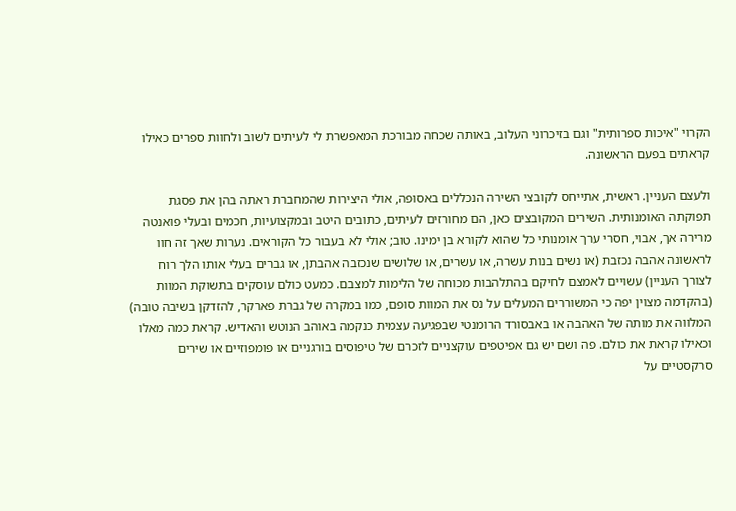הקרוי "איכות ספרותית" וגם בזיכרוני העלוב, באותה שכחה מבורכת המאפשרת לי לעיתים לשוב ולחוות ספרים כאילו קראתים בפעם הראשונה.

ולעצם העניין. ראשית, אתייחס לקובצי השירה הנכללים באסופה, אולי היצירות שהמחברת ראתה בהן את פסגת תפוקתה האומנותית. השירים המקובצים כאן, הם מחורזים לעיתים, כתובים היטב ובמקצועיות, חכמים ובעלי פואנטה מרירה אך, אבוי, חסרי ערך אומנותי כל שהוא לקורא בן ימינו. טוב; אולי לא בעבור כל הקוראים. נערות שאך זה חוו לראשונה אהבה נכזבת (או נשים בנות עשרה, או עשרים, או שלושים שנכזבה אהבתן, או גברים בעלי אותו הלך רוח לצורך העניין) עשויים לאמצם לחיקם בהתלהבות מכוחה של הלימות למצבם. כמעט כולם עוסקים בתשוקת המוות (בהקדמה מצוין יפה כי המשוררים המעלים על נס את המוות סופם, כמו במקרה של גברת פארקר, להזדקן בשיבה טובה) המלווה את מותה של האהבה או באבסורד הרומנטי שבפגיעה עצמית כנקמה באוהב הנוטש והאדיש. קראת כמה מאלו וכאילו קראת את כולם. פה ושם יש גם אפיטפים עוקצניים לזכרם של טיפוסים בורגניים או פומפוזיים או שירים סרקסטיים על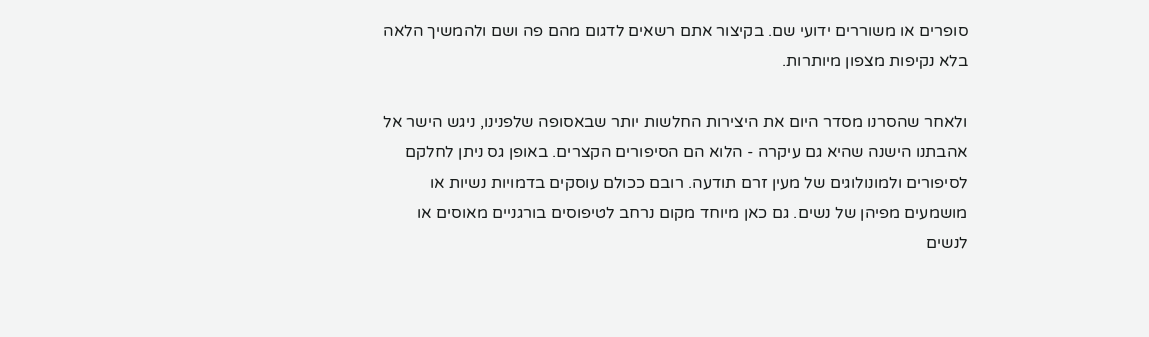סופרים או משוררים ידועי שם. בקיצור אתם רשאים לדגום מהם פה ושם ולהמשיך הלאה בלא נקיפות מצפון מיותרות.

ולאחר שהסרנו מסדר היום את היצירות החלשות יותר שבאסופה שלפנינו, ניגש הישר אל אהבתנו הישנה שהיא גם עיקרה - הלוא הם הסיפורים הקצרים. באופן גס ניתן לחלקם לסיפורים ולמונולוגים של מעין זרם תודעה. רובם ככולם עוסקים בדמויות נשיות או מושמעים מפיהן של נשים. גם כאן מיוחד מקום נרחב לטיפוסים בורגניים מאוסים או לנשים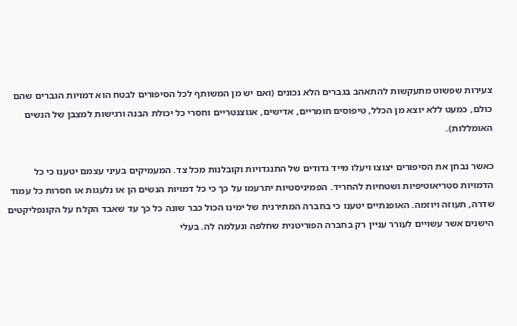צעירות שפשוט מתעקשות להתאהב בגברים הלא נכונים (ואם יש מן המשותף לכל הסיפורים לבטח הוא דמויות הגברים שהם כולם, כמעט ללא יוצא מן הכלל, טיפוסים חומריים, אדישים, אגוצנטריים וחסרי כל יכולת הבנה ורגישות למצבן של הנשים האומללות).

כאשר נבחן את הסיפורים יצוצו ויעלו מייד גדודים של התנגדויות וקובלנות מכל צד. המעמיקים בעיני עצמם יטענו כי כל הדמויות סטריאוטיפיות ושטחיות להחריד. הפמיניסטיות יתרעמו על כך כי כל דמויות הנשים הן או נלעגות או חסרות כל עמוד שדרה, תעוזה ויוזמה. האופנתיים יטענו כי בחברה המתירנית של ימינו הכול כבר שונה כל כך עד שאבד הקלח על הקונפליקטים הישנים אשר עשויים לעורר עניין רק בחברה הפוריטנית שחלפה ונעלמה לה. בעלי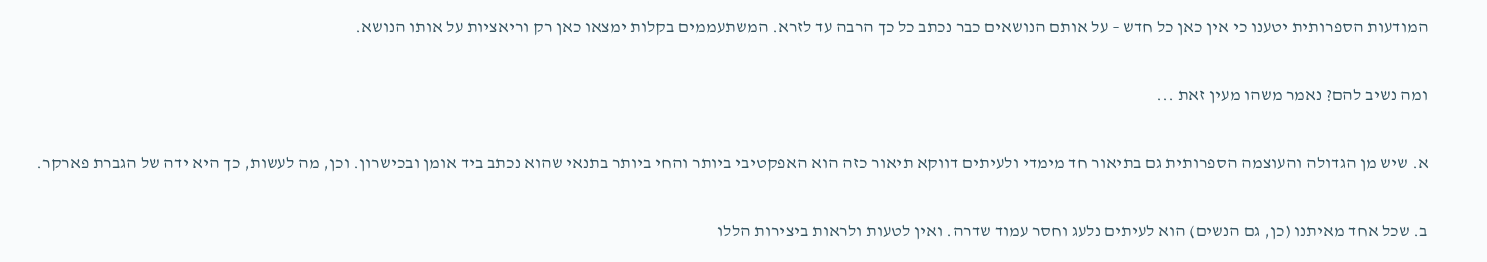המודעות הספרותית יטענו כי אין כאן כל חדש – על אותם הנושאים כבר נכתב כל כך הרבה עד לזרא. המשתעממים בקלות ימצאו כאן רק וריאציות על אותו הנושא.

ומה נשיב להם? נאמר משהו מעין זאת ...

א. שיש מן הגדולה והעוצמה הספרותית גם בתיאור חד מימדי ולעיתים דווקא תיאור כזה הוא האפקטיבי ביותר והחי ביותר בתנאי שהוא נכתב ביד אומן ובכישרון. וכן, מה לעשות, כך היא ידה של הגברת פארקר.

ב. שכל אחד מאיתנו (כן, גם הנשים) הוא לעיתים נלעג וחסר עמוד שדרה. ואין לטעות ולראות ביצירות הללו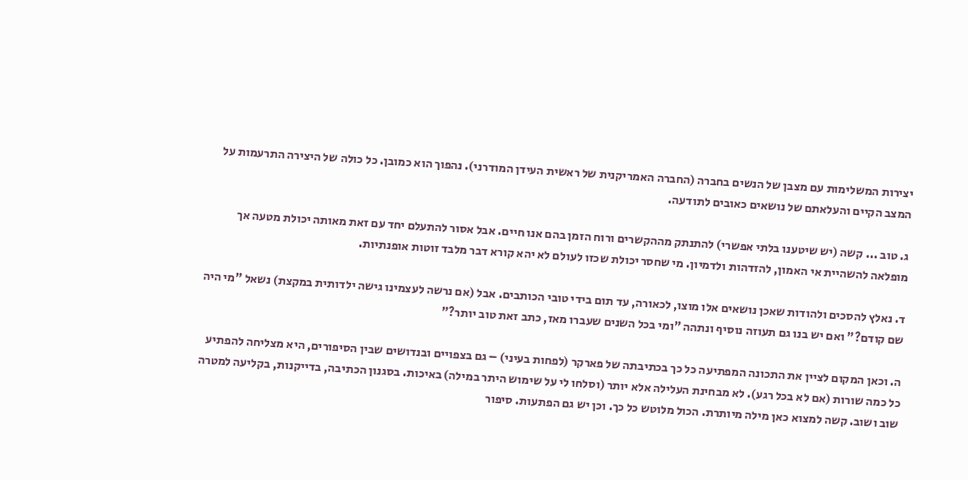יצירות המשלימות עם מצבן של הנשים בחברה (החברה האמריקנית של ראשית העידן המודרני). נהפוך הוא כמובן. כל כולה של היצירה התרעמות על המצב הקיים והעלאתם של נושאים כאובים לתודעה.

ג. טוב ... קשה (יש שיטענו בלתי אפשרי) להתנתק מההקשרים ורוח הזמן בהם אנו חיים. אבל אסור להתעלם יחד עם זאת מאותה יכולת מטעה אך מופלאה להשהיית אי האמון, להזדהות ולדמיון. מי שחסר יכולת שכזו לעולם לא יהא קורא דבר מלבד זוטות אופנתיות.

ד. נאלץ להסכים ולהודות שאכן נושאים אלו מוצו, לכאורה, עד תום בידי טובי הכותבים. אבל (אם נרשה לעצמינו גישה ילדותית במקצת) נשאל "מי היה שם קודם?" ואם יש בנו גם תעוזה נוסיף ונתהה "ומי בכל השנים שעברו מאז, כתב זאת טוב יותר?"

ה. וכאן המקום לציין את התכונה המפתיעה כל כך בכתיבתה של פארקר (לפחות בעיני) – גם בצפויים ובנדושים שבין הסיפורים, היא מצליחה להפתיע כל כמה שורות (אם לא בכל רגע). לא מבחינת העלילה אלא יותר (וסלחו לי על שימוש היתר במילה) באיכות. בסגנון הכתיבה, בדייקנות, בקליעה למטרה שוב ושוב. קשה למצוא כאן מילה מיותרת. הכול מלוטש כל כך. וכן יש גם הפתעות. סיפור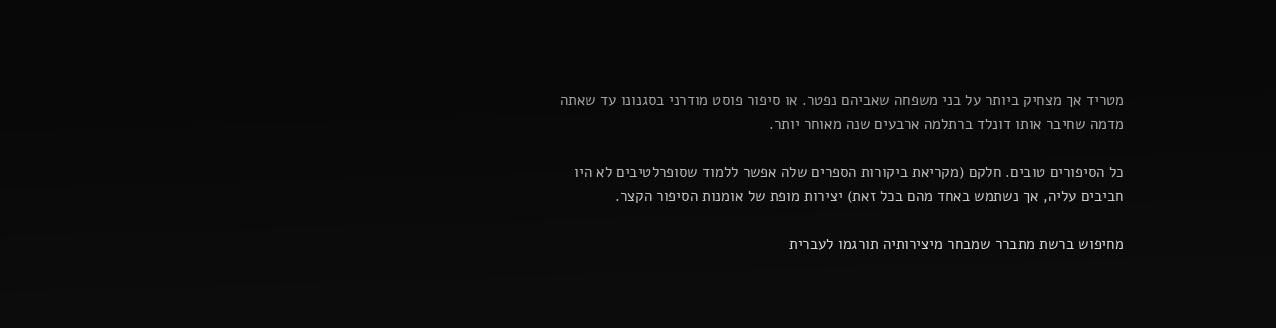מטריד אך מצחיק ביותר על בני משפחה שאביהם נפטר. או סיפור פוסט מודרני בסגנונו עד שאתה מדמה שחיבר אותו דונלד ברתלמה ארבעים שנה מאוחר יותר.

כל הסיפורים טובים. חלקם (מקריאת ביקורות הספרים שלה אפשר ללמוד שסופרלטיבים לא היו חביבים עליה, אך נשתמש באחד מהם בכל זאת) יצירות מופת של אומנות הסיפור הקצר.

מחיפוש ברשת מתברר שמבחר מיצירותיה תורגמו לעברית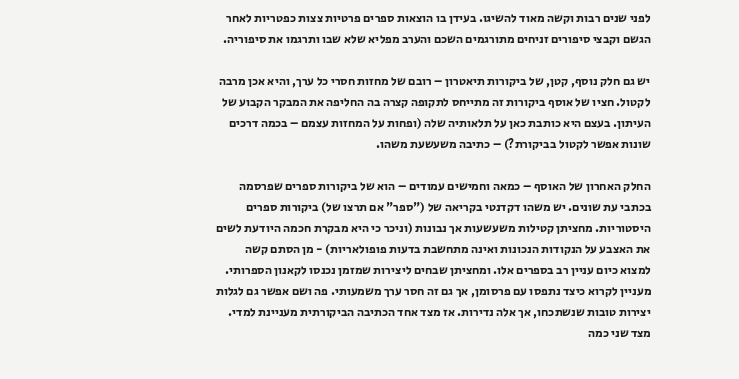לפני שנים רבות וקשה מאוד להשיגו. בעידן בו הוצאות ספרים פרטיות צצות כפטריות לאחר הגשם וקבצי סיפורים זניחים מתורגמים השכם והערב מפליא שלא שבו ותרגמו את סיפוריה.

יש גם חלק נוסף, קטן, של ביקורות תיאטרון – רובם של מחזות חסרי כל ערך, והיא אכן מרבה לקטול. חציו של אוסף ביקורות זה מתייחס לתקופה קצרה בה החליפה את המבקר הקבוע של העיתון. בעצם היא כותבת כאן על תלאותיה שלה (ופחות על המחזות עצמם – בכמה דרכים שונות אפשר לקטול בביקורת?) – כתיבה משעשעת משהו.

החלק האחרון של האוסף – כמאה וחמישים עמודים – הוא של ביקורות ספרים שפרסמה בכתבי עת שונים. יש משהו דקדנטי בקריאה של ("ספר" אם תרצו של) ביקורות ספרים היסטוריות. מחציתן קטילות משעשעות אך נבונות (וניכר כי היא מבקרת חכמה היודעת לשים את האצבע על הנקודות הנכונות ואינה מתחשבת בדעות פופולאריות) - מן הסתם קשה למצוא כיום עניין רב בספרים אלו. ומחציתן שבחים ליצירות שמזמן נכנסו לקאנון הספרותי. מעניין לקרוא כיצד נתפסו עם פרסומן, אך גם זה חסר ערך משמעותי. פה ושם אפשר גם לגלות יצירות טובות שנשתכחו, אך אלה נדירות. אז מצד אחד הכתיבה הביקורתית מעניינת למדי. מצד שני כמה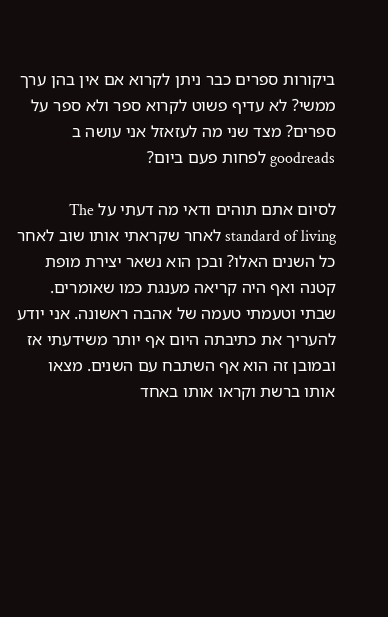ביקורות ספרים כבר ניתן לקרוא אם אין בהן ערך ממשי? לא עדיף פשוט לקרוא ספר ולא ספר על ספרים? מצד שני מה לעזאזל אני עושה ב goodreads לפחות פעם ביום?

לסיום אתם תוהים ודאי מה דעתי על The standard of living לאחר שקראתי אותו שוב לאחר כל השנים האלו? ובכן הוא נשאר יצירת מופת קטנה ואף היה קריאה מענגת כמו שאומרים. שבתי וטעמתי טעמה של אהבה ראשונה. אני יודע להעריך את כתיבתה היום אף יותר משידעתי אז ובמובן זה הוא אף השתבח עם השנים. מצאו אותו ברשת וקראו אותו באחד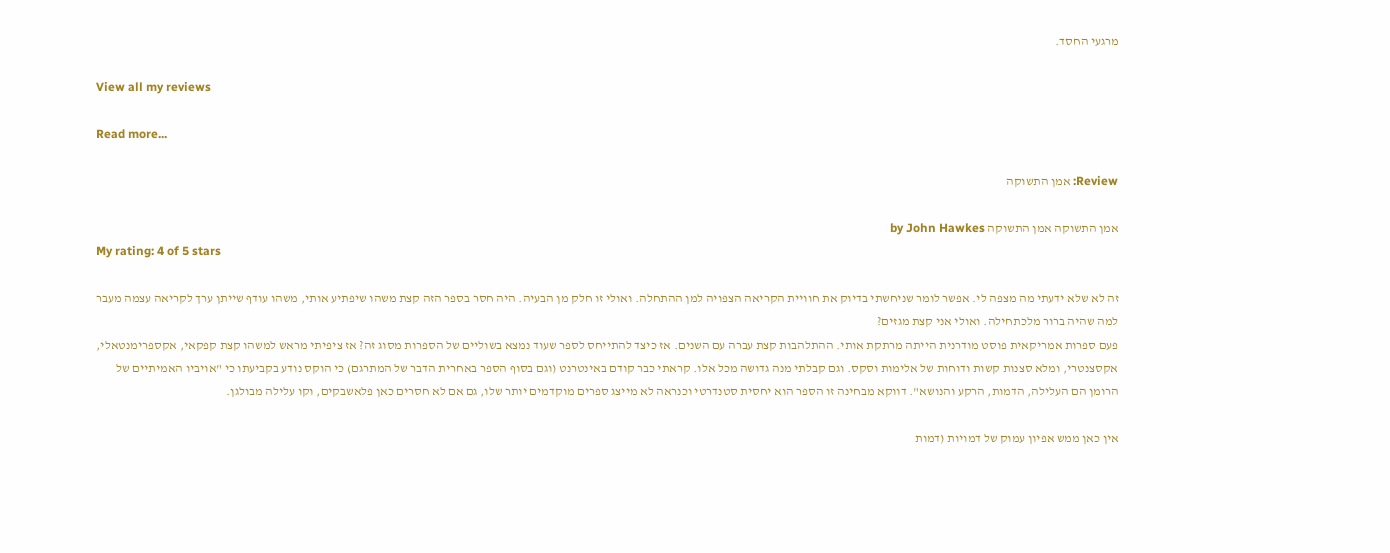מרגעי החסד.

View all my reviews

Read more...

Review: אמן התשוקה

אמן התשוקה אמן התשוקה by John Hawkes
My rating: 4 of 5 stars

זה לא שלא ידעתי מה מצפה לי. אפשר לומר שניחשתי בדיוק את חוויית הקריאה הצפויה למן ההתחלה. ואולי זו חלק מן הבעיה. היה חסר בספר הזה קצת משהו שיפתיע אותי, משהו עודף שייתן ערך לקריאה עצמה מעבר למה שהיה ברור מלכתחילה. ואולי אני קצת מגזים?
פעם ספרות אמריקאית פוסט מודרנית הייתה מרתקת אותי. ההתלהבות קצת עברה עם השנים. אז כיצד להתייחס לספר שעוד נמצא בשוליים של הספרות מסוג זה? אז ציפיתי מראש למשהו קצת קפקאי, אקספרימנטאלי, אקסצנטרי, ומלא סצנות קשות ודוחות של אלימות וסקס. וגם קבלתי מנה גדושה מכל אלו. קראתי כבר קודם באינטרנט (וגם בסוף הספר באחרית הדבר של המתרגם) כי הוקס נודע בקביעתו כי "אויביו האמיתיים של הרומן הם העלילה, הדמות, הרקע והנושא". דווקא מבחינה זו הספר הוא יחסית סטנדרטי וכנראה לא מייצג ספרים מוקדמים יותר שלו, גם אם לא חסרים כאן פלאשבקים, וקו עלילה מבולגן.

אין כאן ממש אפיון עמוק של דמויות (דמות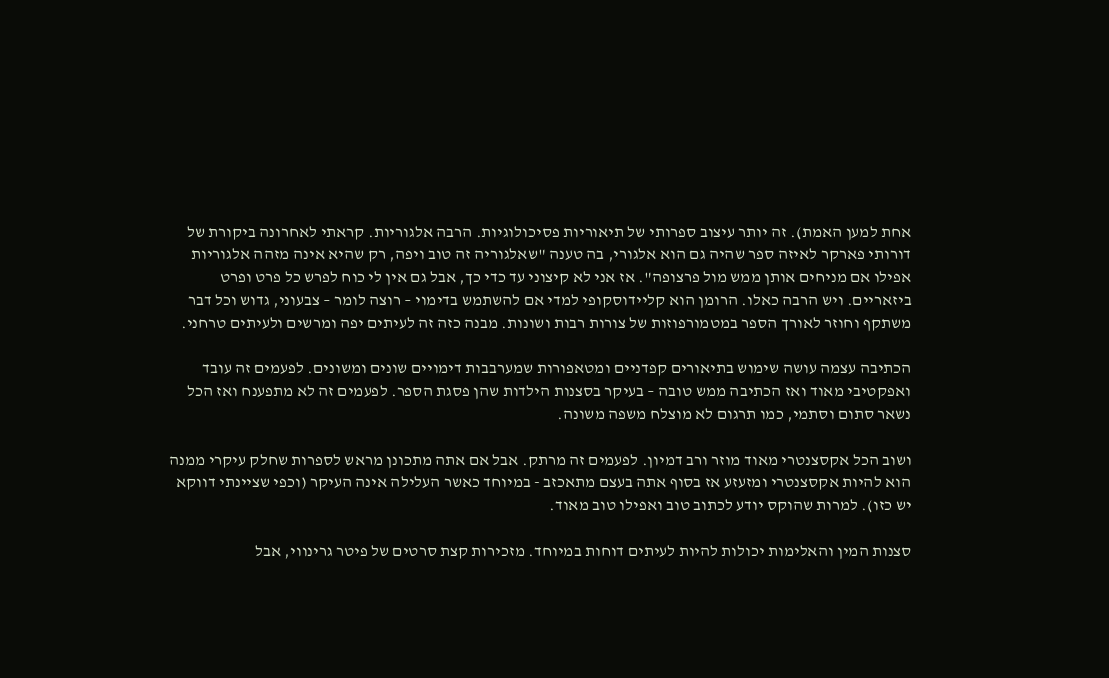אחת למען האמת). זה יותר עיצוב ספרותי של תיאוריות פסיכולוגיות. הרבה אלגוריות. קראתי לאחרונה ביקורת של דורותי פארקר לאיזה ספר שהיה גם הוא אלגורי, בה טענה "שאלגוריה זה טוב ויפה, רק שהיא אינה מזהה אלגוריות אפילו אם מניחים אותן ממש מול פרצופה". אז אני לא קיצוני עד כדי כך, אבל גם אין לי כוח לפרש כל פרט ופרט ביזאריים. ויש הרבה כאלו. הרומן הוא קליידוסקופי למדי אם להשתמש בדימוי – רוצה לומר – צבעוני, גדוש וכל דבר משתקף וחוזר לאורך הספר במטמורפוזות של צורות רבות ושונות. מבנה כזה זה לעיתים יפה ומרשים ולעיתים טרחני.

הכתיבה עצמה עושה שימוש בתיאורים קפדניים ומטאפורות שמערבבות דימויים שונים ומשונים. לפעמים זה עובד ואפקטיבי מאוד ואז הכתיבה ממש טובה – בעיקר בסצנות הילדות שהן פסגת הספר. לפעמים זה לא מתפענח ואז הכל נשאר סתום וסתמי, כמו תרגום לא מוצלח משפה משונה.

ושוב הכל אקסצנטרי מאוד מוזר ורב דמיון. לפעמים זה מרתק. אבל אם אתה מתכונן מראש לספרות שחלק עיקרי ממנה הוא להיות אקסצנטרי ומזעזע אז בסוף אתה בעצם מתאכזב - במיוחד כאשר העלילה אינה העיקר (וכפי שציינתי דווקא יש כזו). למרות שהוקס יודע לכתוב טוב ואפילו טוב מאוד.

סצנות המין והאלימות יכולות להיות לעיתים דוחות במיוחד. מזכירות קצת סרטים של פיטר גרינווי, אבל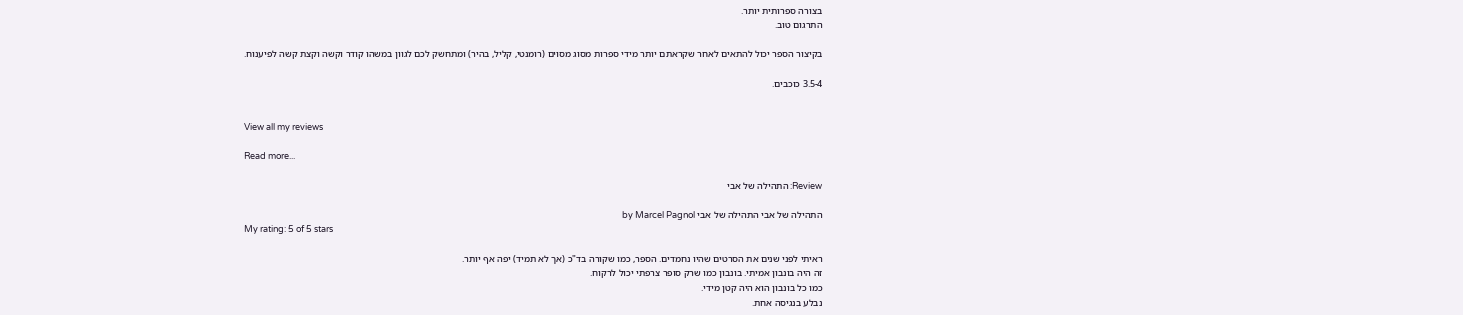בצורה ספרותית יותר.
התרגום טוב.

בקיצור הספר יכול להתאים לאחר שקראתם יותר מידי ספרות מסוג מסוים (רומנטי, קליל, בהיר) ומתחשק לכם לגוון במשהו קודר וקשה וקצת קשה לפיענוח.

3.5-4 כוכבים.


View all my reviews

Read more...

Review: התהילה של אבי

התהילה של אבי התהילה של אבי by Marcel Pagnol
My rating: 5 of 5 stars

ראיתי לפני שנים את הסרטים שהיו נחמדים. הספר, כמו שקורה בד"כ (אך לא תמיד) יפה אף יותר.
זה היה בונבון אמיתי. בונבון כמו שרק סופר צרפתי יכול לרקוח.
כמו כל בונבון הוא היה קטן מידי.
נבלע בנגיסה אחת.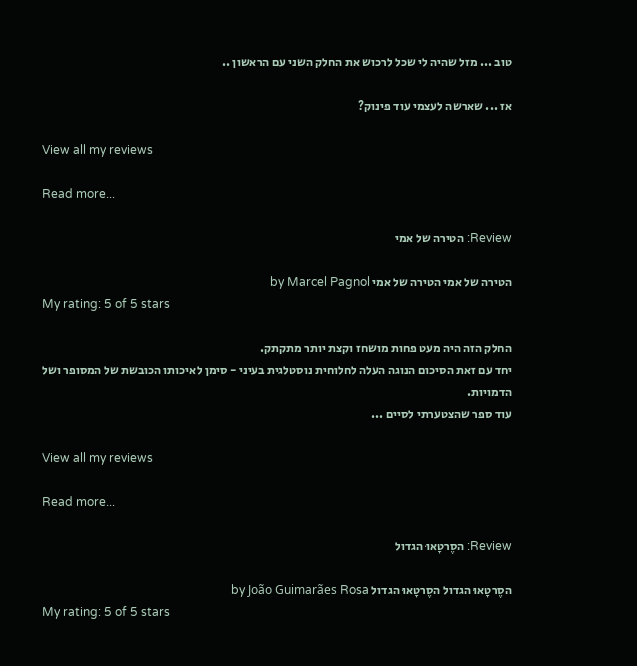טוב ... מזל שהיה לי שכל לרכוש את החלק השני עם הראשון ..

אז ... שארשה לעצמי עוד פינוק?

View all my reviews

Read more...

Review: הטירה של אמי

הטירה של אמי הטירה של אמי by Marcel Pagnol
My rating: 5 of 5 stars

החלק הזה היה מעט פחות מושחז וקצת יותר מתקתק.
יחד עם זאת הסיכום הנוגה העלה לחלוחית נוסטלגית בעיני - סימן לאיכותו הכובשת של המסופר ושל הדמויות.
עוד ספר שהצטערתי לסיים ...

View all my reviews

Read more...

Review: הסֶרטָאוּ הגדול

הסֶרטָאוּ הגדול הסֶרטָאוּ הגדול by João Guimarães Rosa
My rating: 5 of 5 stars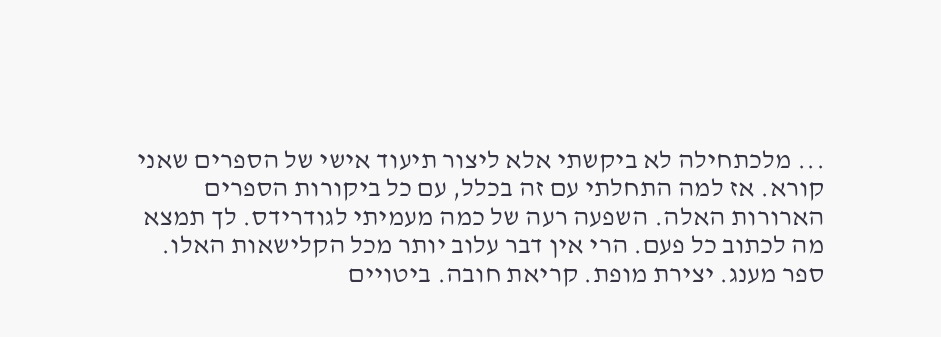... מלכתחילה לא ביקשתי אלא ליצור תיעוד אישי של הספרים שאני קורא. אז למה התחלתי עם זה בכלל, עם כל ביקורות הספרים הארורות האלה. השפעה רעה של כמה מעמיתי לגודרידס. לך תמצא מה לכתוב כל פעם. הרי אין דבר עלוב יותר מכל הקלישאות האלו. ספר מענג. יצירת מופת. קריאת חובה. ביטויים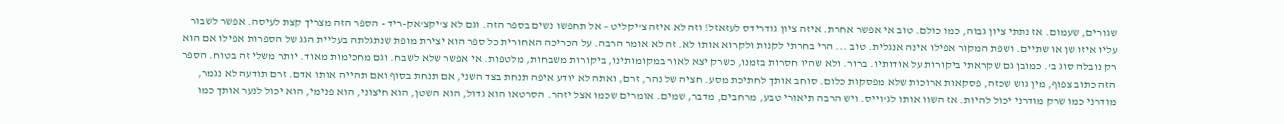שגורים, שעמום. אז נתתי ציון גבוה, כמו כולם. טוב אי אפשר אחרת. איזה ציון גודרידס לעזאזל! וזה לא איזה צ'יקליט – אל תחפשו נשים בספר הזה. וגם לא צ'יקצ'אק-ריד - הספר הזה מצריך קצת לעיסה. אפשר לשבור עליו איזו שן או שתיים. ושפת המקור אפילו אינה אנגלית. טוב ... הרי בחרתי לקנות ולקרוא אותו לא. זה לא אומר הרבה. על הכריכה האחורית כל ספר הוא יצירת מופת שנתגלתה בעליית הגג של הספרות אפילו אם הוא רק נובלה סוג ב'. כמובן גם שקראתי ביקורות על אודותיו. ברור. ולא שהיו חסרות בזמנו, כשרק יצא לאור במקומותינו, ביקורות משבחות, מלטפות. אי אפשר שלא לשבח. וגם מחכימות מאוד. יותר משלי זה בטוח. הספר הזה כתוב צפוף, מין גוש שכזה, פסקאות ארוכות שלא מפסקות כלום. סוחב אותך לחתיכת מסע. חציה של נהר, זרם, ואתה לא יודע איפה תנחת בצד השני, אם תנחת בסוף ואם תהייה אותו אדם. זרם תודעה לא נגמר, מודרני כמו שרק מודרני יכול להיות. אז השוו אותו לג'וייס. ויש הרבה תיאורי טבע, מרחבים, מדבר, שמים. אומרים שכמו אצל יזהר. הסרטאו הוא גדול, הוא השטן, הוא חיצוני, הוא פנימי, הוא יכול לנער אותך כמו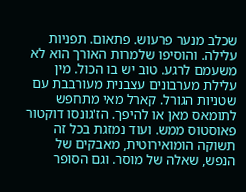שכלב מנער פרעוש. פתאום. תפניות עלילה. והוסיפו שלמרות האורך הוא לא משעמם לרגע. טוב יש בו הכול. מין עלילת מערבונים עצבנית מעורבבת עם שטניות הגורל. קארל מאי מתחפש לתומאס מאן או להיפך. הז'גונסו דוקטור פאוסטוס ממש. ועוד נמזגת בכל זה תשוקה הומואירוטית, מאבקים של הנפש, שאלה של מוסר. וגם הסופר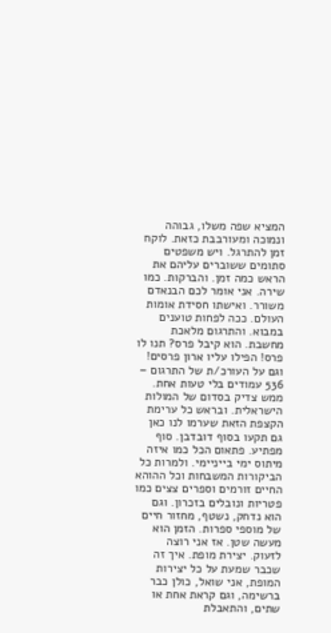המציא שפה משלו, גבוהה ונמוכה ומעורבבת כזאת. לוקח זמן להתרגל. ויש משפטים סתומים ששוברים עליהם את הראש כמה זמן. והברקות. כמו שירה. אני אומר לכם הבנאדם משורר. ואישתו חסידת אומות העולם. ככה לפחות טוענים במבוא. והתרגום מלאכת מחשבת. הוא קיבל פרס? תנו לו פרס! הפילו עליו ארון פרסים! וגם על העורכ/ת של התרגום – 536 עמודים בלי טעות אחת. ממש צדיק בסדום של המולות הישראלית. ובראש כל ערימת הקצפת הזאת שערמו לנו כאן גם תקעו בסוף דובדבן. סוף מפתיע. פתאום הכל כמו איזה מיתוס ימי בייניימי. ולמרות כל הביקורות המשבחות וכל ההוהא החיים זורמים וספרים צצים כמו פטריות ונובלים בזכרון. וגם הוא נדחק, נשטף, מחזור חיים של מוספי ספרות. הזמן הוא מעשה שטן. אז אני רוצה לזעוק. יצירת מופת. איך זה שכבר שמעת על כל יצירות המופת, אני שואל, כולן כבר ברשימה, וגם קראת אחת או שתים, והתאבלת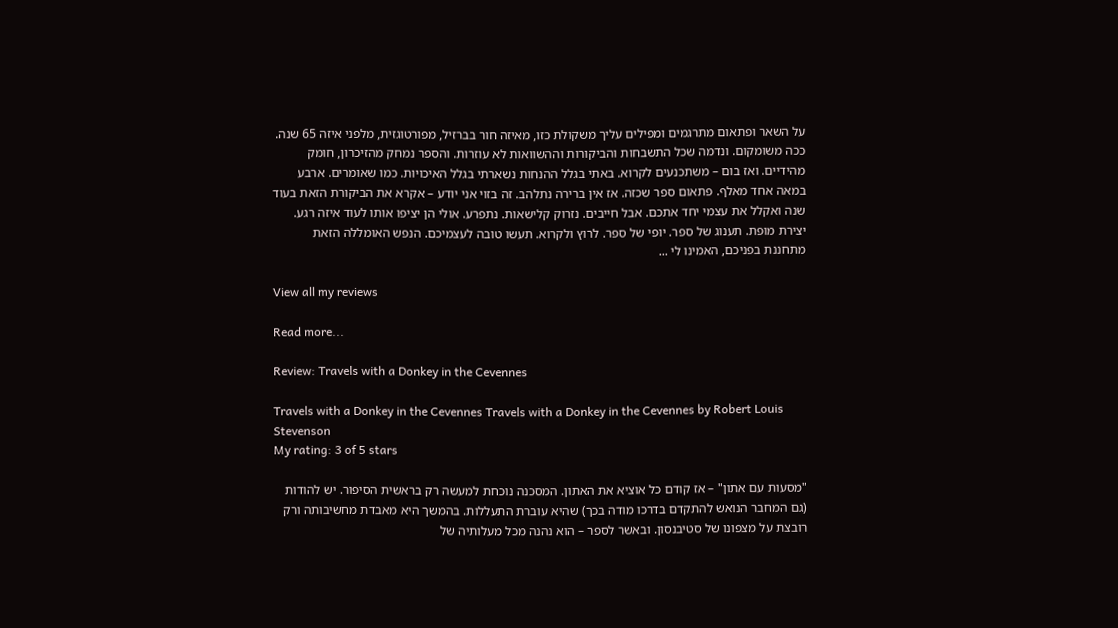על השאר ופתאום מתרגמים ומפילים עליך משקולת כזו, מאיזה חור בברזיל, מפורטוגזית, מלפני איזה 65 שנה. ככה משומקום. ונדמה שכל התשבחות והביקורות וההשוואות לא עוזרות. והספר נמחק מהזיכרון, חומק מהידיים. ואז בום – משתכנעים לקרוא. באתי בגלל ההנחות נשארתי בגלל האיכויות. כמו שאומרים. ארבע במאה אחד מאלף. פתאום ספר שכזה. אז אין ברירה נתלהב. זה בזוי אני יודע – אקרא את הביקורת הזאת בעוד שנה ואקלל את עצמי יחד אתכם. אבל חייבים. נזרוק קלישאות. נתפרע. אולי הן יציפו אותו לעוד איזה רגע. יצירת מופת. תענוג של ספר. יופי של ספר. לרוץ ולקרוא. תעשו טובה לעצמיכם. הנפש האומללה הזאת מתחננת בפניכם, האמינו לי ...

View all my reviews

Read more...

Review: Travels with a Donkey in the Cevennes

Travels with a Donkey in the Cevennes Travels with a Donkey in the Cevennes by Robert Louis Stevenson
My rating: 3 of 5 stars

"מסעות עם אתון" – אז קודם כל אוציא את האתון. המסכנה נוכחת למעשה רק בראשית הסיפור. יש להודות (גם המחבר הנואש להתקדם בדרכו מודה בכך) שהיא עוברת התעללות. בהמשך היא מאבדת מחשיבותה ורק רובצת על מצפונו של סטיבנסון. ובאשר לספר – הוא נהנה מכל מעלותיה של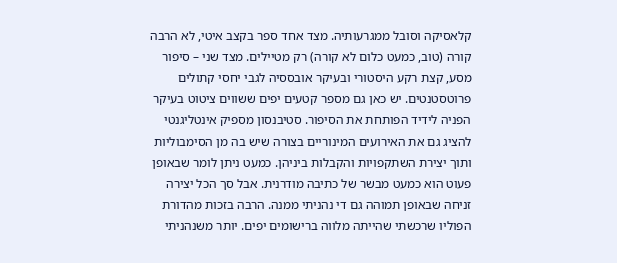קלאסיקה וסובל ממגרעותיה. מצד אחד ספר בקצב איטי, לא הרבה קורה (טוב, כמעט כלום לא קורה) רק מטיילים. מצד שני – סיפור מסע, קצת רקע היסטורי ובעיקר אובססיה לגבי יחסי קתולים פרוטסטנטים. יש כאן גם מספר קטעים יפים ששווים ציטוט בעיקר הפניה לידיד הפותחת את הסיפור. סטיבנסון מספיק אינטליגנטי להציג גם את האירועים המינוריים בצורה שיש בה מן הסימבוליות ותוך יצירת השתקפויות והקבלות ביניהן. כמעט ניתן לומר שבאופן פעוט הוא כמעט מבשר של כתיבה מודרנית. אבל סך הכל יצירה זניחה שבאופן תמוהה גם די נהניתי ממנה. הרבה בזכות מהדורת הפוליו שרכשתי שהייתה מלווה ברישומים יפים. יותר משנהניתי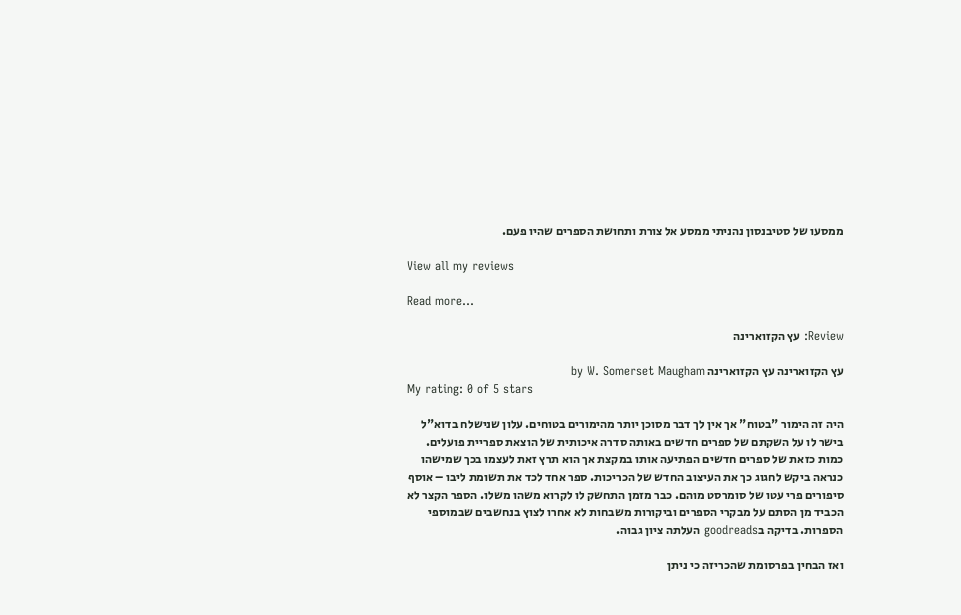ממסעו של סטיבנסון נהניתי ממסע אל צורת ותחושת הספרים שהיו פעם.

View all my reviews

Read more...

Review: עץ הקזוארינה

עץ הקזוארינה עץ הקזוארינה by W. Somerset Maugham
My rating: 0 of 5 stars

היה זה הימור "בטוח" אך אין לך דבר מסוכן יותר מהימורים בטוחים. עלון שנישלח בדוא"ל בישר לו על השקתם של ספרים חדשים באותה סדרה איכותית של הוצאת ספריית פועלים. כמות כזאת של ספרים חדשים הפתיעה אותו במקצת אך הוא תרץ זאת לעצמו בכך שמישהו כנראה ביקש לחגוג כך את העיצוב החדש של הכריכות. ספר אחד לכד את תשומת ליבו – אוסף סיפורים פרי עטו של סומרסט מוהם. כבר מזמן התחשק לו לקרוא משהו משלו. הספר הקצר לא הכביד מן הסתם על מבקרי הספרים וביקורות משבחות לא אחרו לצוץ בנחשבים שבמוספי הספרות. בדיקה בgoodreads העלתה ציון גבוה.

ואז הבחין בפרסומת שהכריזה כי ניתן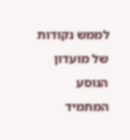לממש נקודות של מועדון הנוסע המתמיד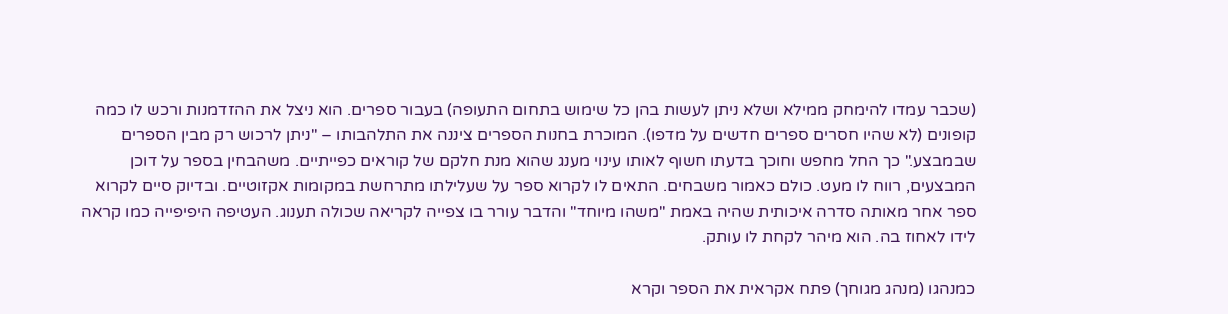(שכבר עמדו להימחק ממילא ושלא ניתן לעשות בהן כל שימוש בתחום התעופה) בעבור ספרים. הוא ניצל את ההזדמנות ורכש לו כמה קופונים (לא שהיו חסרים ספרים חדשים על מדפו). המוכרת בחנות הספרים ציננה את התלהבותו – "ניתן לרכוש רק מבין הספרים שבמבצע." כך החל מחפש וחוכך בדעתו חשוף לאותו עינוי מענג שהוא מנת חלקם של קוראים כפייתיים. משהבחין בספר על דוכן המבצעים, רווח לו מעט. כולם כאמור משבחים. התאים לו לקרוא ספר על שעלילתו מתרחשת במקומות אקזוטיים. ובדיוק סיים לקרוא ספר אחר מאותה סדרה איכותית שהיה באמת "משהו מיוחד" והדבר עורר בו צפייה לקריאה שכולה תענוג. העטיפה היפיפייה כמו קראה לידו לאחוז בה. הוא מיהר לקחת לו עותק.

כמנהגו (מנהג מגוחך) פתח אקראית את הספר וקרא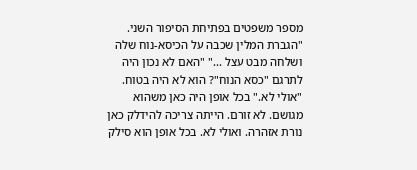מספר משפטים בפתיחת הסיפור השני. "הגברת המלין שכבה על הכיסא-נוח שלה ושלחה מבט עצל ..." "האם לא נכון היה לתרגם "כסא הנוח"? הוא לא היה בטוח. "אולי לא." בכל אופן היה כאן משהוא מגושם. לא זורם. הייתה צריכה להידלק כאן נורת אזהרה. ואולי לא. בכל אופן הוא סילק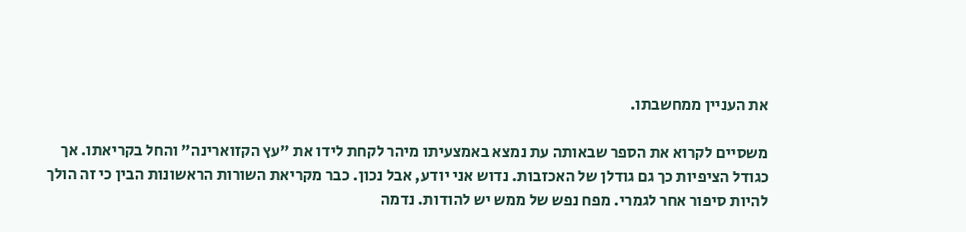את העניין ממחשבתו.

משסיים לקרוא את הספר שבאותה עת נמצא באמצעיתו מיהר לקחת לידו את "עץ הקזוארינה" והחל בקריאתו. אך כגודל הציפיות כך גם גודלן של האכזבות. נדוש אני יודע, אבל נכון. כבר מקריאת השורות הראשונות הבין כי זה הולך להיות סיפור אחר לגמרי. מפח נפש של ממש יש להודות. נדמה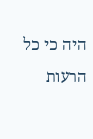היה כי כל הרעות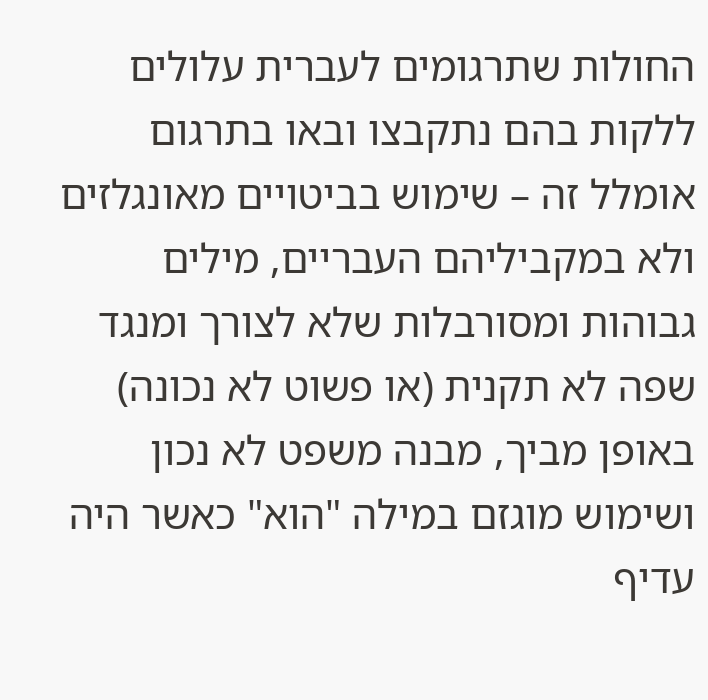החולות שתרגומים לעברית עלולים ללקות בהם נתקבצו ובאו בתרגום אומלל זה – שימוש בביטויים מאונגלזים ולא במקביליהם העבריים, מילים גבוהות ומסורבלות שלא לצורך ומנגד שפה לא תקנית (או פשוט לא נכונה) באופן מביך, מבנה משפט לא נכון ושימוש מוגזם במילה "הוא" כאשר היה עדיף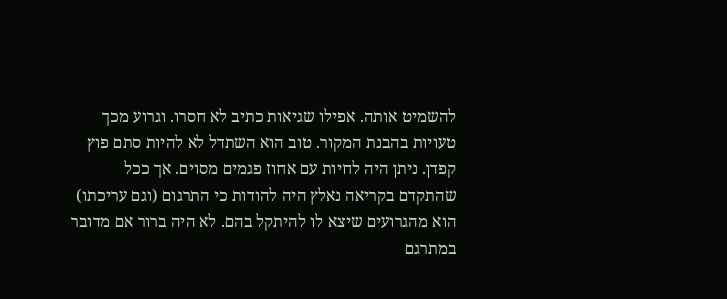להשמיט אותה. אפילו שגיאות כתיב לא חסרו. וגרוע מכך טעויות בהבנת המקור. טוב הוא השתדל לא להיות סתם פוץ קפדן. ניתן היה לחיות עם אחוז פגמים מסוים. אך ככל שהתקדם בקריאה נאלץ היה להודות כי התרגום (וגם עריכתו) הוא מהגרועים שיצא לו להיתקל בהם. לא היה ברור אם מדובר במתרגם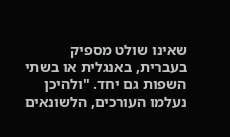שאינו שולט מספיק בעברית, באנגלית או בשתי השפות גם יחד. "ולהיכן נעלמו העורכים, הלשונאים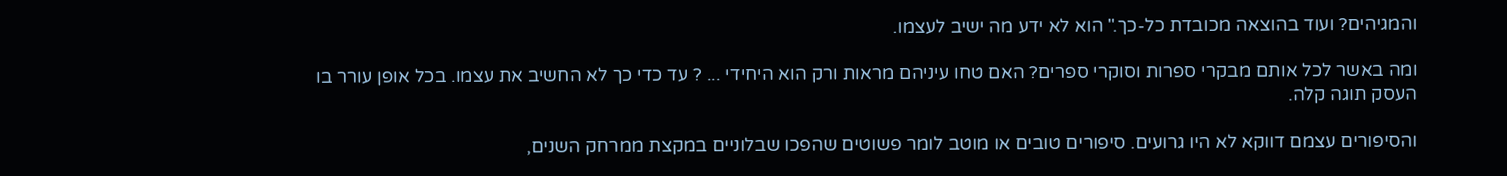והמגיהים? ועוד בהוצאה מכובדת כל-כך." הוא לא ידע מה ישיב לעצמו.

ומה באשר לכל אותם מבקרי ספרות וסוקרי ספרים? האם טחו עיניהם מראות ורק הוא היחידי ... ? עד כדי כך לא החשיב את עצמו. בכל אופן עורר בו העסק תוגה קלה.

והסיפורים עצמם דווקא לא היו גרועים. סיפורים טובים או מוטב לומר פשוטים שהפכו שבלוניים במקצת ממרחק השנים,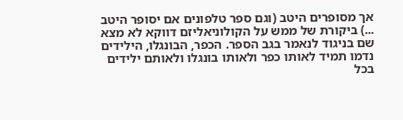אך מסופרים היטב (וגם ספר טלפונים אם יסופר היטב ...) ביקורת של ממש על הקולוניאליזם דווקא לא מצא שם בניגוד לנאמר בגב הספר. הכפר, הבונגלו, הילידים נדמו תמיד לאותו כפר ולאותו בונגלו ולאותם ילידים בכל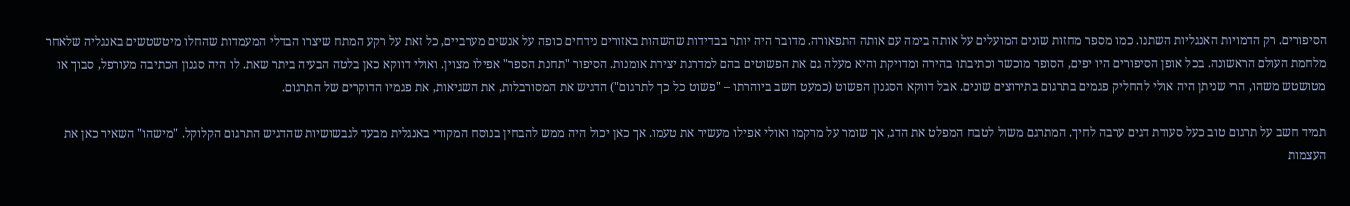הסיפורים. רק הדמויות האנגליות השתנו. כמו מספר מחזות שונים המועלים על אותה בימה עם אותה התפאורה. מדובר היה יותר בבדידות שהשהות באזורים נידחים כופה על אנשים מערביים, כל זאת על רקע המתח שיצרו הבדלי המעמדות שהחלו מיטשטשים באנגליה שלאחר מלחמת העולם הראשונה. בכל אופן הסיפורים היו יפים, הסופר מוכשר וכתיבתו בהירה ומדויקת והיא מעלה גם את הפשוטים בהם למדרגת יצירת אומנות. הסיפור "תחנת הספר" אפילו מצוין. ואולי דווקא כאן בלטה הבעיה ביתר שאת. לו היה סגנון הכתיבה מעורפל, סבוך או מטושטש משהו, הרי שניתן היה אולי להחליק פגמים בתרגום בתירוצים שונים. אבל דווקא הסגנון הפשוט (כמעט חשב ביוהרתו – "פשוט כל כך לתרגום") הדגיש את המסורבלות, את השגיאות, את פגמיו הדוקרים של התרגום.

תמיד חשב על תרגום טוב כעל סעודת דגים ערבה לחיך. המתרגם משול לטבח המפלט את הדג, אך שומר על מרקמו ואולי אפילו מעשיר את טעמו. אך כאן יכול היה ממש להבחין בנוסח המקורי באנגלית מבעד לגבשושיות שהדגיש התרגום הקלוקל. "מישהו" השאיר כאן את העצמות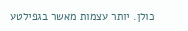כולן. יותר עצמות מאשר בגפילטע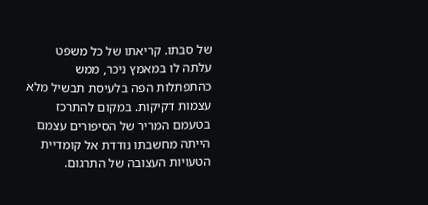של סבתו. קריאתו של כל משפט עלתה לו במאמץ ניכר, ממש כהתפתלות הפה בלעיסת תבשיל מלא עצמות דקיקות. במקום להתרכז בטעמם המריר של הסיפורים עצמם הייתה מחשבתו נודדת אל קומדיית הטעויות העצובה של התרגום.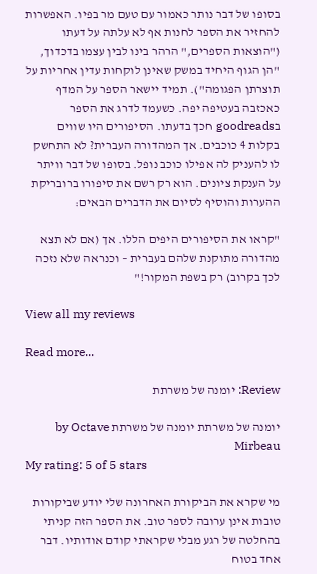בסופו של דבר נותר כאמור עם טעם מר בפיו. האפשרות להחזיר את הספר לחנות אף לא עלתה על דעתו ("הוצאות הספרים," הרהר בינו לבין עצמו בדכדוך, "הן הגוף היחיד במשק שאינן לוקחות עדין אחריות על תוצרתן הפגומה"). תמיד יישאר הספר על המדף כאכזבה בעטיפה יפה. כשעמד לדרג את הספר בgoodreads חכך בדעתו. הסיפורים היו שווים בקלות 4 כוכבים. אך המהדורה העברית? לא התחשק לו להעניק לה אפילו כוכב נופל. בסופו של דבר וויתר על הענקת ציונים. הוא רק רשם את סיפורו ברובריקת ההערות והוסיף לסיום את הדברים הבאים:

"קראו את הסיפורים היפים הללו. אך (אם לא תצא מהדורה מתוקנת שלהם בעברית – וכנראה שלא נזכה לכך בקרוב) רק בשפת המקור!"

View all my reviews

Read more...

Review: יומנה של משרתת

יומנה של משרתת יומנה של משרתת by Octave Mirbeau
My rating: 5 of 5 stars

מי שקרא את הביקורת האחרונה שלי יודע שביקורות טובות אינן ערובה לספר טוב. את הספר הזה קניתי בהחלטה של רגע מבלי שקראתי קודם אודותיו. דבר אחד בטוח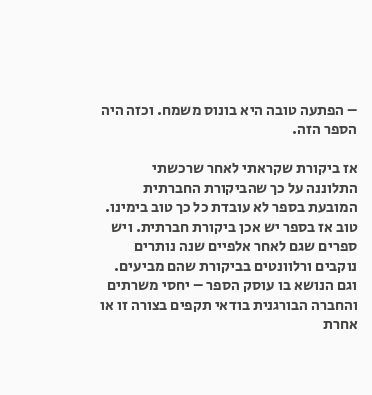– הפתעה טובה היא בונוס משמח. וכזה היה הספר הזה.

אז ביקורת שקראתי לאחר שרכשתי התלוננה על כך שהביקורת החברתית המובעת בספר לא עובדת כל כך טוב בימינו. טוב אז בספר יש אכן ביקורת חברתית. ויש ספרים שגם לאחר אלפיים שנה נותרים נוקבים ורלוונטים בביקורת שהם מביעים. וגם הנושא בו עוסק הספר – יחסי משרתים והחברה הבורגנית בודאי תקפים בצורה זו או אחרת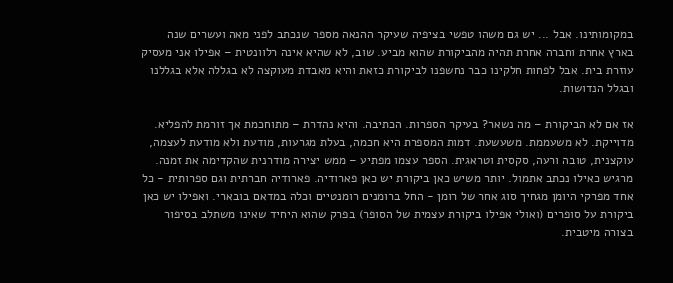במקומותינו. אבל ... יש גם משהו טפשי בציפיה שעיקר ההנאה מספר שנכתב לפני מאה ועשרים שנה בארץ אחרת וחברה אחרת תהיה מהביקורת שהוא מביע. שוב, לא שהיא אינה רלוונטית – אפילו אני מעסיק עוזרת בית. אבל לפחות חלקינו כבר נחשפנו לביקורת כזאת והיא מאבדת מעוקצה לא בגללה אלא בגללנו ובגלל הנדושות.

אז אם לא הביקורת – מה נשאר? בעיקר הספרות. הכתיבה. והיא נהדרת – מתוחכמת אך זורמת להפליא. מדוייקת. לא משעממת. משעשעת. דמות המספרת היא חכמה, בעלת מגרעות, מודעת ולא מודעת לעצמה, עוקצנית, טובה ורעה, סקסית וטראגית. הספר עצמו מפתיע – ממש יצירה מודרנית שהקדימה את זמנה. מרגיש כאילו נכתב אתמול. יותר משיש כאן ביקורת יש כאן פארודיה. פארודיה חברתית וגם ספרותית - כל אחד מפרקי היומן מגחיך סוג אחר של רומן - החל ברומנים רומנטיים וכלה במדאם בובארי. ואפילו יש כאן ביקורת על סופרים (ואולי אפילו ביקורת עצמית של הסופר) בפרק שהוא היחיד שאינו משתלב בסיפור בצורה מיטבית.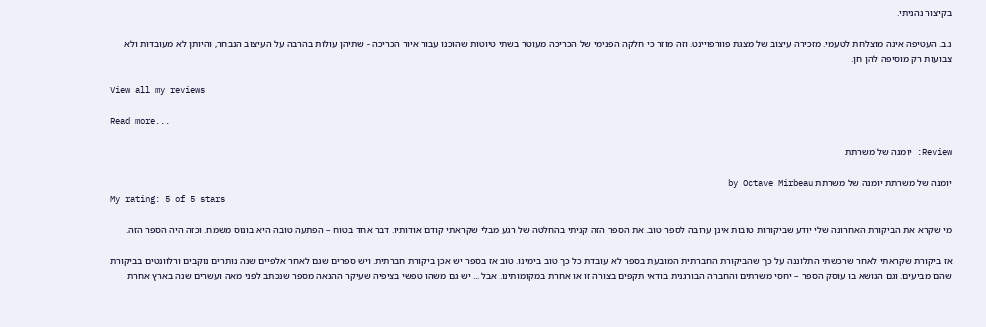בקיצור נהניתי.

נ.ב. העטיפה אינה מוצלחת לטעמי. מזכירה עיצוב של מצגת פוורפויינט. וזה מוזר כי חלקה הפנימי של הכריכה מעוטר בשתי טיוטות שהוכנו עבור איור הכריכה - שתיהן עולות בהרבה על העיצוב הנבחר, והיותן לא מעובדות ולא צבועות רק מוסיפה להן חן.

View all my reviews

Read more...

Review: יומנה של משרתת

יומנה של משרתת יומנה של משרתת by Octave Mirbeau
My rating: 5 of 5 stars

מי שקרא את הביקורת האחרונה שלי יודע שביקורות טובות אינן ערובה לספר טוב. את הספר הזה קניתי בהחלטה של רגע מבלי שקראתי קודם אודותיו. דבר אחד בטוח – הפתעה טובה היא בונוס משמח. וכזה היה הספר הזה.

אז ביקורת שקראתי לאחר שרכשתי התלוננה על כך שהביקורת החברתית המובעת בספר לא עובדת כל כך טוב בימינו. טוב אז בספר יש אכן ביקורת חברתית. ויש ספרים שגם לאחר אלפיים שנה נותרים נוקבים ורלוונטים בביקורת שהם מביעים. וגם הנושא בו עוסק הספר – יחסי משרתים והחברה הבורגנית בודאי תקפים בצורה זו או אחרת במקומותינו. אבל ... יש גם משהו טפשי בציפיה שעיקר ההנאה מספר שנכתב לפני מאה ועשרים שנה בארץ אחרת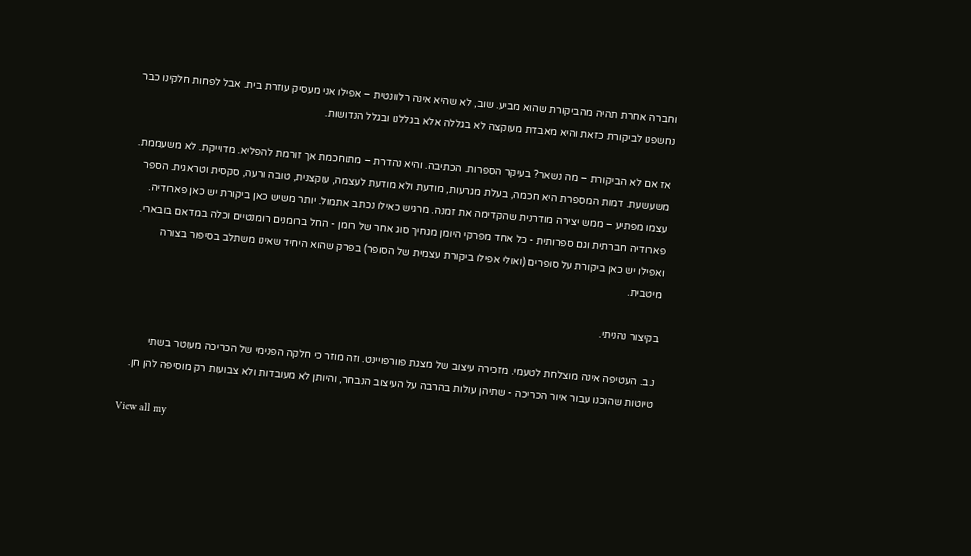וחברה אחרת תהיה מהביקורת שהוא מביע. שוב, לא שהיא אינה רלוונטית – אפילו אני מעסיק עוזרת בית. אבל לפחות חלקינו כבר נחשפנו לביקורת כזאת והיא מאבדת מעוקצה לא בגללה אלא בגללנו ובגלל הנדושות.

אז אם לא הביקורת – מה נשאר? בעיקר הספרות. הכתיבה. והיא נהדרת – מתוחכמת אך זורמת להפליא. מדוייקת. לא משעממת. משעשעת. דמות המספרת היא חכמה, בעלת מגרעות, מודעת ולא מודעת לעצמה, עוקצנית, טובה ורעה, סקסית וטראגית. הספר עצמו מפתיע – ממש יצירה מודרנית שהקדימה את זמנה. מרגיש כאילו נכתב אתמול. יותר משיש כאן ביקורת יש כאן פארודיה. פארודיה חברתית וגם ספרותית - כל אחד מפרקי היומן מגחיך סוג אחר של רומן - החל ברומנים רומנטיים וכלה במדאם בובארי. ואפילו יש כאן ביקורת על סופרים (ואולי אפילו ביקורת עצמית של הסופר) בפרק שהוא היחיד שאינו משתלב בסיפור בצורה מיטבית.

בקיצור נהניתי.

נ.ב. העטיפה אינה מוצלחת לטעמי. מזכירה עיצוב של מצגת פוורפויינט. וזה מוזר כי חלקה הפנימי של הכריכה מעוטר בשתי טיוטות שהוכנו עבור איור הכריכה - שתיהן עולות בהרבה על העיצוב הנבחר, והיותן לא מעובדות ולא צבועות רק מוסיפה להן חן.

View all my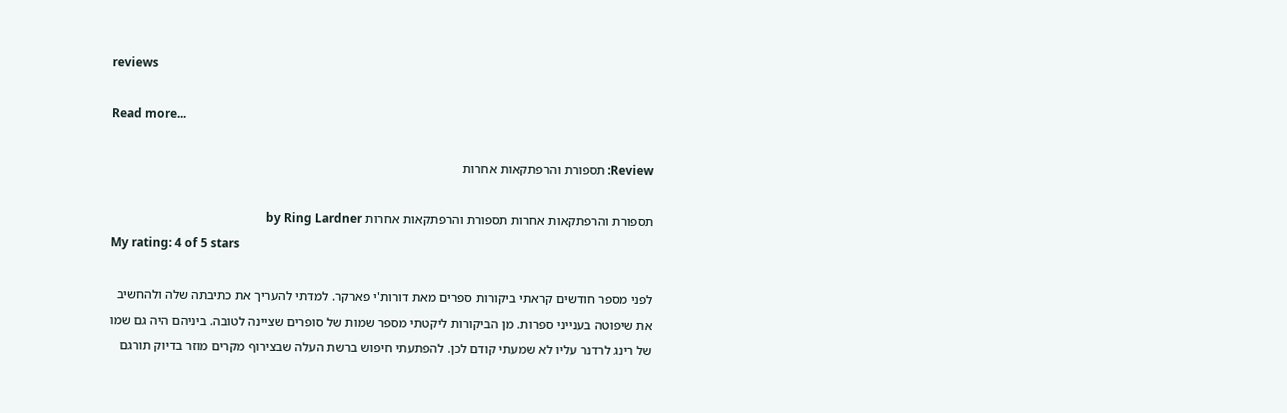reviews

Read more...

Review: תספורת והרפתקאות אחרות

תספורת והרפתקאות אחרות תספורת והרפתקאות אחרות by Ring Lardner
My rating: 4 of 5 stars

לפני מספר חודשים קראתי ביקורות ספרים מאת דורות'י פארקר. למדתי להעריך את כתיבתה שלה ולהחשיב את שיפוטה בענייני ספרות. מן הביקורות ליקטתי מספר שמות של סופרים שציינה לטובה. ביניהם היה גם שמו של רינג לרדנר עליו לא שמעתי קודם לכן. להפתעתי חיפוש ברשת העלה שבצירוף מקרים מוזר בדיוק תורגם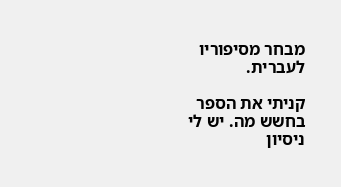מבחר מסיפוריו לעברית.

קניתי את הספר בחשש מה. יש לי ניסיון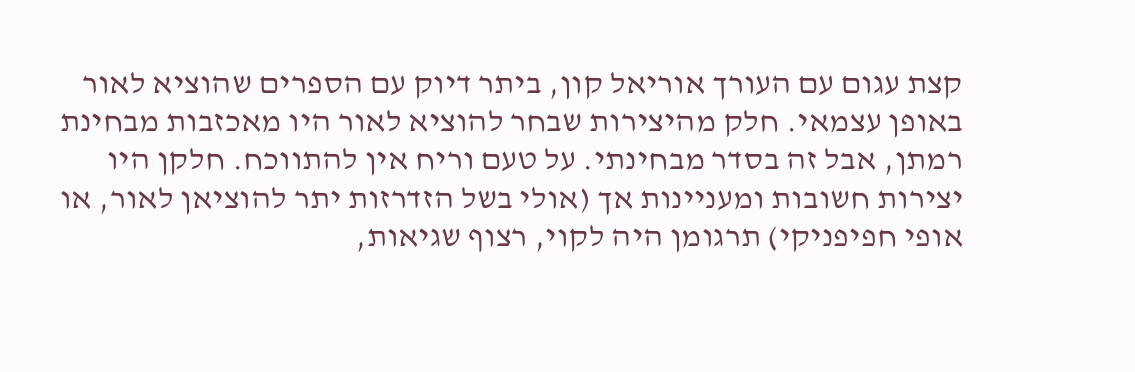קצת עגום עם העורך אוריאל קון, ביתר דיוק עם הספרים שהוציא לאור באופן עצמאי. חלק מהיצירות שבחר להוציא לאור היו מאכזבות מבחינת רמתן, אבל זה בסדר מבחינתי. על טעם וריח אין להתווכח. חלקן היו יצירות חשובות ומעניינות אך (אולי בשל הזדרזות יתר להוציאן לאור, או אופי חפיפניקי) תרגומן היה לקוי, רצוף שגיאות,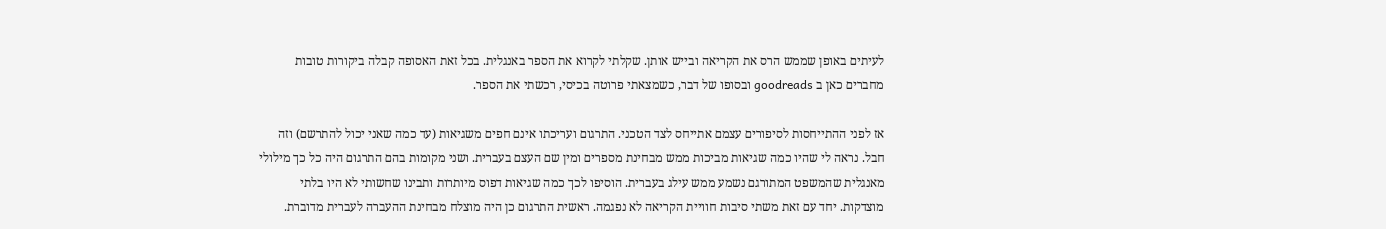לעיתים באופן שממש הרס את הקריאה ובייש אותן. שקלתי לקרוא את הספר באנגלית. בכל זאת האסופה קבלה ביקורות טובות מחברים כאן ב goodreads ובסופו של דבר, כשמצאתי פרוטה בכיסי, רכשתי את הספר.

אז לפני ההתייחסות לסיפורים עצמם אתייחס לצד הטכני. התרגום ועריכתו אינם חפים משגיאות (עד כמה שאני יכול להתרשם) וזה חבל. נראה לי שהיו כמה שגיאות מביכות ממש מבחינת מספרים ומין שם העצם בעברית. ושני מקומות בהם התרגום היה כל כך מילולי מאנגלית שהמשפט המתורגם נשמע ממש עילג בעברית. הוסיפו לכך כמה שגיאות דפוס מיותרות ותבינו שחשותי לא היו בלתי מוצדקות. יחד עם זאת משתי סיבות חוויית הקריאה לא נפגמה. ראשית התרגום כן היה מוצלח מבחינת ההעברה לעברית מדוברת.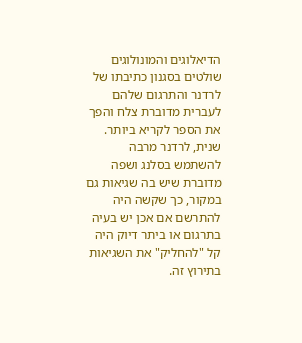הדיאלוגים והמונולוגים שולטים בסגנון כתיבתו של לרדנר והתרגום שלהם לעברית מדוברת צלח והפך את הספר לקריא ביותר. שנית, לרדנר מרבה להשתמש בסלנג ושפה מדוברת שיש בה שגיאות גם במקור, כך שקשה היה להתרשם אם אכן יש בעיה בתרגום או ביתר דיוק היה קל "להחליק" את השגיאות בתירוץ זה.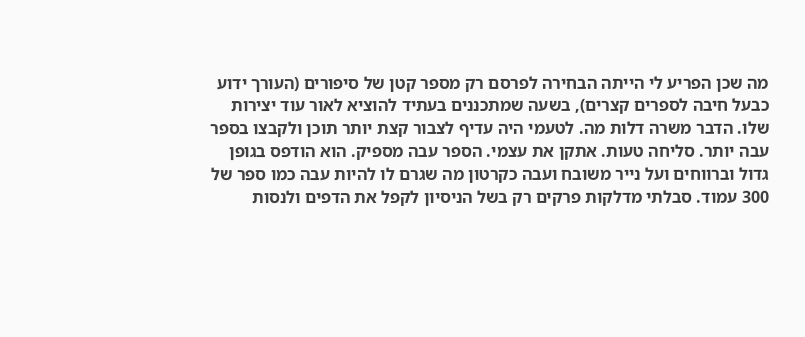מה שכן הפריע לי הייתה הבחירה לפרסם רק מספר קטן של סיפורים (העורך ידוע כבעל חיבה לספרים קצרים), בשעה שמתכננים בעתיד להוציא לאור עוד יצירות שלו. הדבר משרה דלות מה. לטעמי היה עדיף לצבור קצת יותר תוכן ולקבצו בספר עבה יותר. סליחה טעות. אתקן את עצמי. הספר עבה מספיק. הוא הודפס בגופן גדול וברווחים ועל נייר משובח ועבה כקרטון מה שגרם לו להיות עבה כמו ספר של 300 עמוד. סבלתי מדלקות פרקים רק בשל הניסיון לקפל את הדפים ולנסות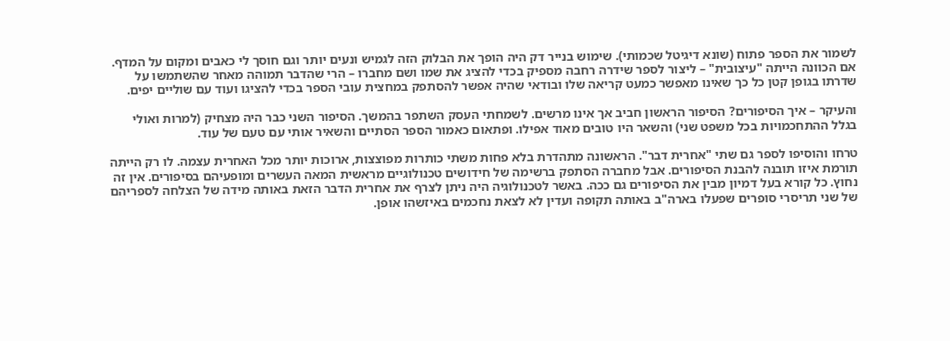לשמור את הספר פתוח (שונא דיגיטל שכמותי). שימוש בנייר דק היה הופך את הבלוק הזה לגמיש ונעים יותר וגם חוסך לי כאבים ומקום על המדף. אם הכוונה הייתה "עיצובית" – ליצור לספר שידרה רחבה מספיק בכדי להציג את שמו ושם מחברו – הרי שהדבר תמוהה מאחר שהשתמשו על שדרתו בגופן קטן כל כך שאינו מאפשר כמעט קריאה שלו ובודאי שהיה אפשר להסתפק במחצית עובי הספר בכדי להציגו ועוד עם שוליים יפים.

והעיקר – איך הסיפורים? הסיפור הראשון חביב אך אינו מרשים. לשמחתי העסק השתפר בהמשך. הסיפור השני כבר היה מצחיק (למרות ואולי בגלל ההתחכמויות בכל משפט שני) והשאר היו טובים מאוד אפילו. ופתאום כאמור הספר הסתיים והשאיר אותי עם טעם של עוד.

טרחו והוסיפו לספר גם שתי "אחרית דבר". הראשונה מתהדרת בלא פחות משתי כותרות מפוצצות, ארוכות יותר מכל האחרית עצמה. לו רק הייתה תורמת איזו תובנה להבנת הסיפורים. אבל מחברה הסתפק ברשימה של חידושים טכנולוגיים מראשית המאה העשרים ומופעיהם בסיפורים. אין זה נחוץ. כל קורא בעל דמיון מבין את הסיפורים גם ככה. באשר לטכנולוגיה היה ניתן לצרף את אחרית הדבר הזאת באותה מידה של הצלחה לספריהם של שני תריסרי סופרים שפעלו בארה"ב באותה תקופה ועדין לא לצאת נחכמים באיזשהו אופן.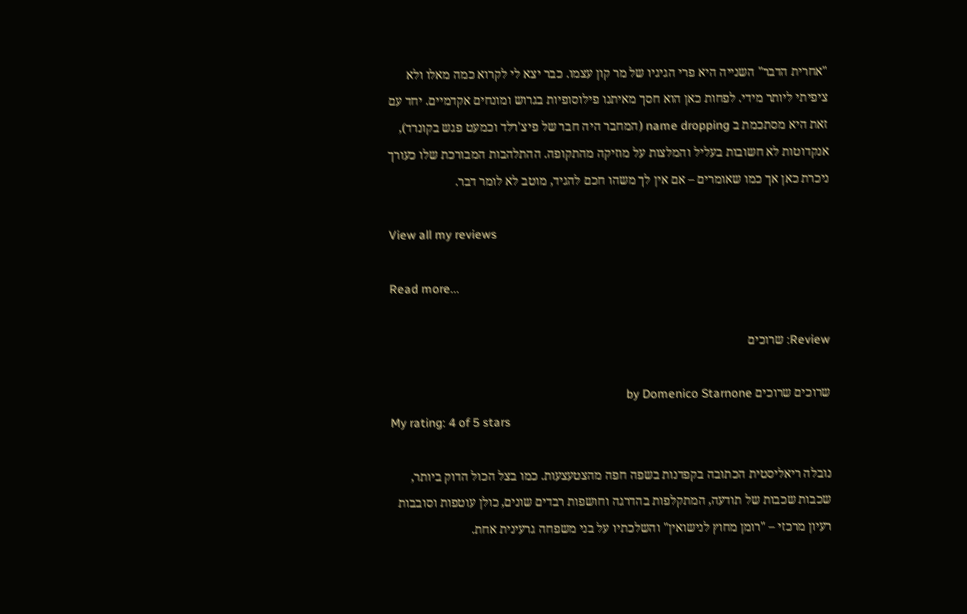"אחרית הדבר" השנייה היא פרי הגיגיו של מר קון עצמו. כבר יצא לי לקרוא כמה מאלו ולא ציפיתי ליותר מידי. לפחות כאן הוא חסך מאיתנו פילוסופיות בגרוש ומונחים אקדמיים. יחד עם זאת היא מסתכמת ב name dropping (המחבר היה חבר של פיצ'רלד וכמעט פגש בקונרד), אנקדוטות לא חשובות בעליל והמלצות על מוזיקה מהתקופה. ההתלהבות המבורכת שלו כעורך ניכרת כאן אך כמו שאומרים – אם אין לך משהו חכם להגיד, מוטב לא לומר דבר.

View all my reviews

Read more...

Review: שרוכים

שרוכים שרוכים by Domenico Starnone
My rating: 4 of 5 stars

נובלה ריאליסטית הכתובה בקפדנות בשפה חפה מהצטעצעות. כמו בצל הכול הדוק ביותר, שכבות שכבות של תודעה, המתקלפות בהדרגה וחושפות רבדים שונים, כולן עוטפות וסובבות רעיון מרכזי – "רומן מחוץ לנישואין" והשלכתיו על בני משפחה גרעינית אחת.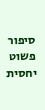סיפור פשוט יחסית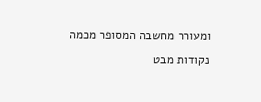ומעורר מחשבה המסופר מכמה נקודות מבט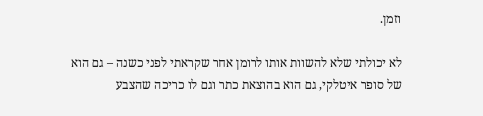וזמן.

לא יכולתי שלא להשוות אותו לרומן אחר שקראתי לפני כשנה – גם הוא של סופר איטלקי, גם הוא בהוצאת כתר וגם לו כריכה שהצבע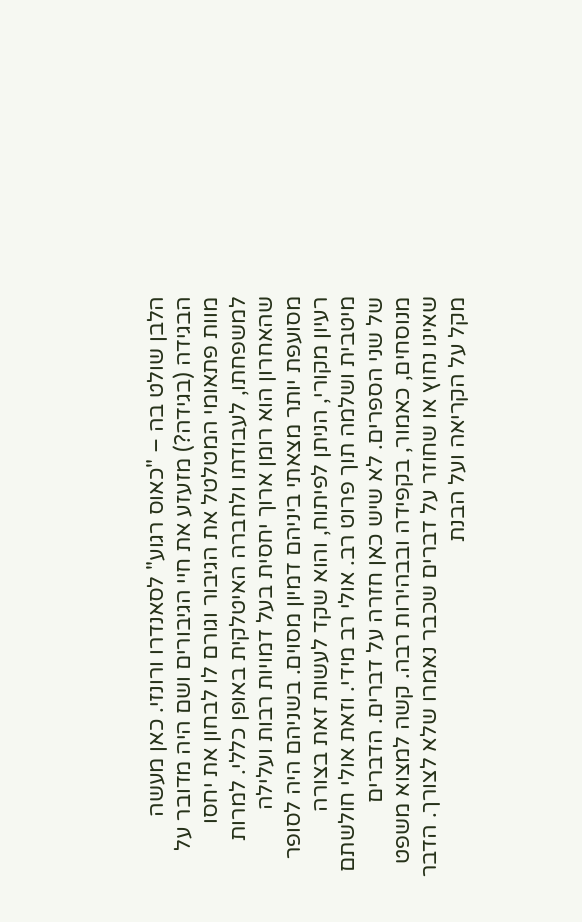הלבן שולט בה – "כאוס רגוע" לסאנדרו ורונזי. כאן מעשה הבגידה (בגידה?) מזעזע את חיי הגיבורים ושם היה מדובר על מוות פתאומי המטלטל את הגיבור וגורם לו לבחון את יחסו למשפחתו, לעבודתו ולחברה האיטלקית באופן כללי. למרות שהאחרון הוא רומן ארוך יחסית בעל דמויות רבות ועלילה מסועפת יותר מצאתי ביניהם דמיון מסוים. בשניהם היה לסופר רעיון מקורי, הניתן לפיתוח, והוא שקד לעשות זאת בצורה מיטבית ושלמה תוך פרוט רב. אולי רב מידי. וזאת אולי חולשתם של שני הספרים. לא שיש כאן חזרה על דברים. הדברים מנוסחים, כאמור, בקפידה ובבהירות רבה. קשה למצוא משפט שאינו נחוץ או שחוזר על דברים שכבר נאמרו שלא לצורך. הדבר מקל על הקריאה ועל הבנת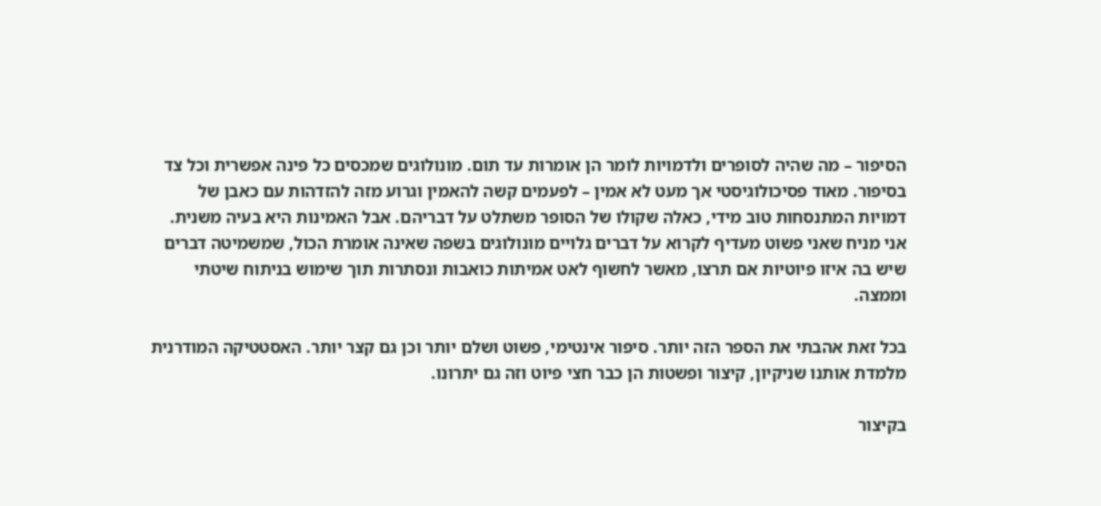הסיפור – מה שהיה לסופרים ולדמויות לומר הן אומרות עד תום. מונולוגים שמכסים כל פינה אפשרית וכל צד בסיפור. מאוד פסיכולוגיסטי אך מעט לא אמין – לפעמים קשה להאמין וגרוע מזה להזדהות עם כאבן של דמויות המתנסחות טוב מידי, כאלה שקולו של הסופר משתלט על דבריהם. אבל האמינות היא בעיה משנית. אני מניח שאני פשוט מעדיף לקרוא על דברים גלויים מונולוגים בשפה שאינה אומרת הכול, שמשמיטה דברים שיש בה איזו פיוטיות אם תרצו, מאשר לחשוף לאט אמיתות כואבות ונסתרות תוך שימוש בניתוח שיטתי וממצה.

בכל זאת אהבתי את הספר הזה יותר. סיפור אינטימי, פשוט ושלם יותר וכן גם קצר יותר. האסטטיקה המודרנית מלמדת אותנו שניקיון, קיצור ופשטות הן כבר חצי פיוט וזה גם יתרונו.

בקיצור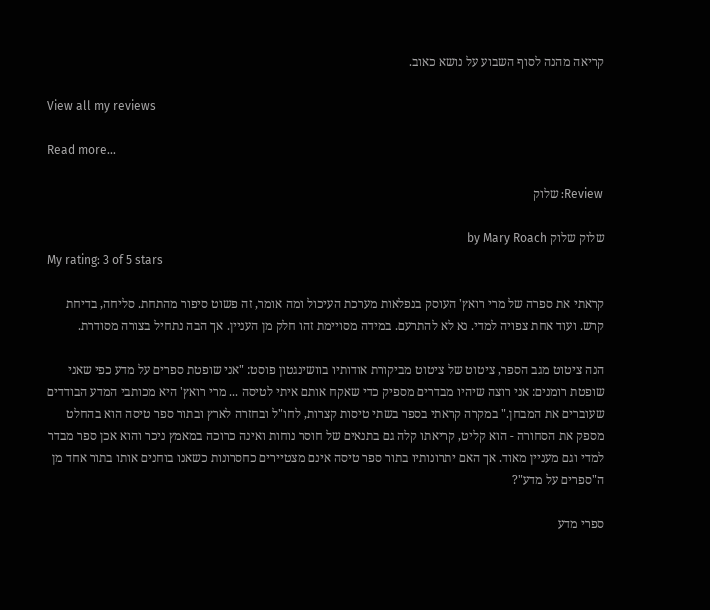קריאה מהנה לסוף השבוע על נושא כאוב.

View all my reviews

Read more...

Review: שלוק

שלוק שלוק by Mary Roach
My rating: 3 of 5 stars

קראתי את ספרה של מרי רואץ' העוסק בנפלאות מערכת העיכול ומה אומר, זה פשוט סיפור מהתחת. סליחה, בדיחת קרש. ועוד אחת צפויה למדי. נא לא להתרעם. במידה מסויימת זהו חלק מן העניין. אך הבה נתחיל בצורה מסודרת.

הנה ציטוט מגב הספר, ציטוט של ציטוט מביקורת אודותיו בוושינגטון פוסט: "אני שופטת ספרים על מדע כפי שאני שופטת רומנים: אני רוצה שיהיו מבדרים מספיק כדי שאקח אותם איתי לטיסה ... מרי רואץ' היא מכותבי המדע הבודדים שעוברים את המבחן." במקרה קראתי בספר בשתי טיסות קצרות, לחו"ל ובחזרה לארץ ובתור ספר טיסה הוא בהחלט מספק את הסחורה - הוא קליט, קריאתו קלה גם בתנאים של חוסר נוחות ואינה כרוכה במאמץ ניכר והוא אכן ספר מבדר למדי וגם מעניין מאוד. אך האם יתרונותיו בתור ספר טיסה אינם מצטיירים כחסרונות כשאנו בוחנים אותו בתור אחד מן ה"ספרים על מדע"?

ספרי מדע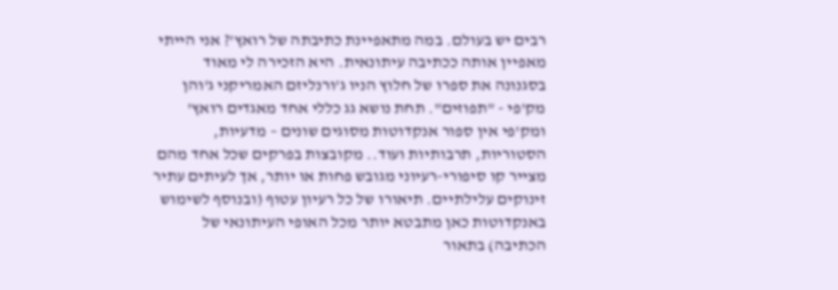רבים יש בעולם. במה מתאפיינת כתיבתה של רואץ'? אני הייתי מאפיין אותה ככתיבה עיתונאית. היא הזכירה לי מאוד בסגנונה את ספרו של חלוץ הניו ג'ורנליזם האמריקני ג'והן מק'פי - "תפוזים". תחת נושא גג כללי אחד מאגדים רואץ' ומק'פי אין ספור אנקדוטות מסוגים שונים – מדעיות, הסטוריות, תרבותיות ועוד.. מקובצות בפרקים שכל אחד מהם מצייר קו סיפורי-רעיוני מגובש פחות או יותר, אך לעיתים עתיר זינוקים עלילתיים. תיאורו של כל רעיון עטוף (ובנוסף לשימוש באנקדוטות כאן מתבטא יותר מכל האופי העיתונאי של הכתיבה) בתאור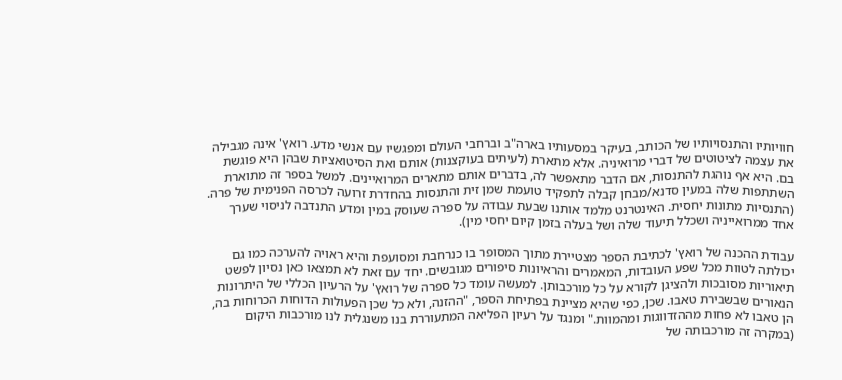חוויותיו והתנסויותיו של הכותב, בעיקר במסעותיו בארה"ב וברחבי העולם ומפגשיו עם אנשי מדע. רואץ' אינה מגבילה את עצמה לציטוטים של דברי מרואיניה. אלא מתארת (לעיתים בעוקצנות) אותם ואת הסיטואציות שבהן היא פוגשת בם. היא אף נוהגת להתנסות, אם הדבר מתאפשר לה, בדברים אותם מתארים המרואיינים. למשל בספר זה מתוארת השתתפות שלה במעין סדנא/מבחן קבלה לתפקיד טועמת שמן זית והתנסות בהחדרת זרועה לכרסה הפנימית של פרה. (התנסיות מתונות יחסית. האינטרנט מלמד אותנו שבעת עבודה על ספרה שעוסק במין ומדע התנדבה לניסוי שערך אחד ממרואייניה ושכלל תיעוד שלה ושל בעלה בזמן קיום יחסי מין).

עבודת ההכנה של רואץ' לכתיבת הספר מצטיירת מתוך המסופר בו כנרחבת ומסועפת והיא ראויה להערכה כמו גם יכולתה לטוות מכל שפע העובדות, המאמרים והראיונות סיפורים מגובשים. יחד עם זאת לא תמצאו כאן נסיון לפשט תיאוריות מסובכות ולהציגן לקורא על כל מורכבותן. למעשה עומד כל ספרה של רואץ' על הרעיון הכללי של היתרונות הנאורים שבשבירת טאבו. שכן, כפי שהיא מציינת בפתיחת הספר, "ההזנה, ולא כל שכן הפעולות הדוחות הכרוחות בה, הן טאבו לא פחות מההזדווגות ומהמוות." ומנגד על רעיון הפליאה המתעוררת בנו משנגלית לנו מורכבות היקום (במקרה זה מורכבותה של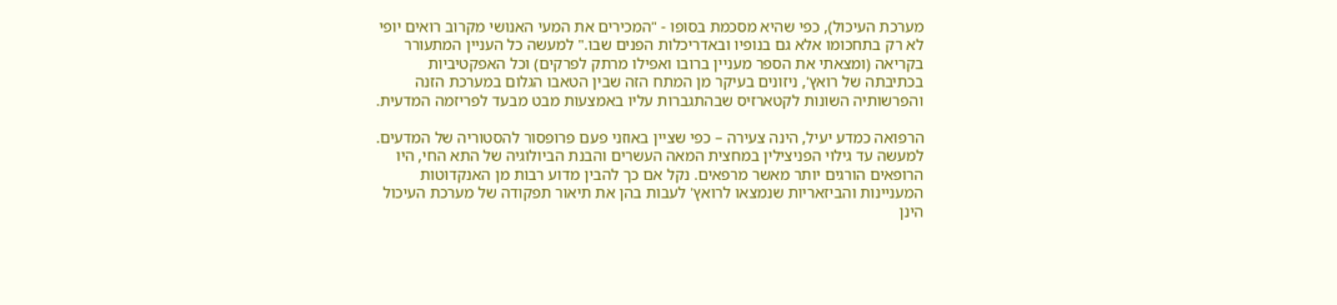מערכת העיכול), כפי שהיא מסכמת בסופו - "המכירים את המעי האנושי מקרוב רואים יופי לא רק בתחכומו אלא גם בנופיו ובאדריכלות הפנים שבו." למעשה כל העניין המתעורר בקריאה (ומצאתי את הספר מעניין ברובו ואפילו מרתק לפרקים) וכל האפקטיביות בכתיבתה של רואץ', ניזונים בעיקר מן המתח הזה שבין הטאבו הגלום במערכת הזנה והפרשותיה השונות לקטארזיס שבהתגברות עליו באמצעות מבט מבעד לפריזמה המדעית.

הרפואה כמדע יעיל, הינה צעירה – כפי שציין באוזני פעם פרופסור להסטוריה של המדעים. למעשה עד גילוי הפניצילין במחצית המאה העשרים והבנת הביולוגיה של התא החי, היו הרופאים הורגים יותר מאשר מרפאים. נקל אם כך להבין מדוע רבות מן האנקדוטות המעניינות והביזאריות שנמצאו לרואץ' לעבות בהן את תיאור תפקודה של מערכת העיכול הינן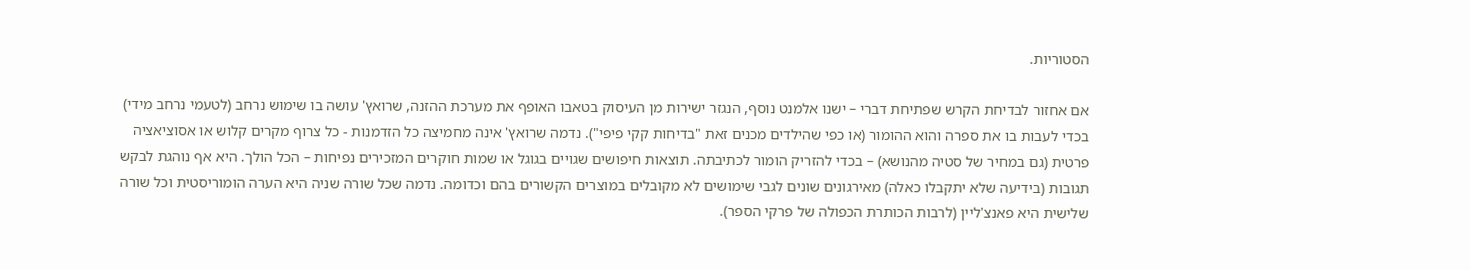הסטוריות.

אם אחזור לבדיחת הקרש שפתיחת דברי – ישנו אלמנט נוסף, הנגזר ישירות מן העיסוק בטאבו האופף את מערכת ההזנה, שרואץ' עושה בו שימוש נרחב (לטעמי נרחב מידי) בכדי לעבות בו את ספרה והוא ההומור (או כפי שהילדים מכנים זאת "בדיחות קקי פיפי"). נדמה שרואץ' אינה מחמיצה כל הזדמנות - כל צרוף מקרים קלוש או אסוציאציה פרטית (גם במחיר של סטיה מהנושא) – בכדי להזריק הומור לכתיבתה. תוצאות חיפושים שגויים בגוגל או שמות חוקרים המזכירים נפיחות – הכל הולך. היא אף נוהגת לבקש תגובות (בידיעה שלא יתקבלו כאלה) מאירגונים שונים לגבי שימושים לא מקובלים במוצרים הקשורים בהם וכדומה. נדמה שכל שורה שניה היא הערה הומוריסטית וכל שורה שלישית היא פאנצ'ליין (לרבות הכותרת הכפולה של פרקי הספר).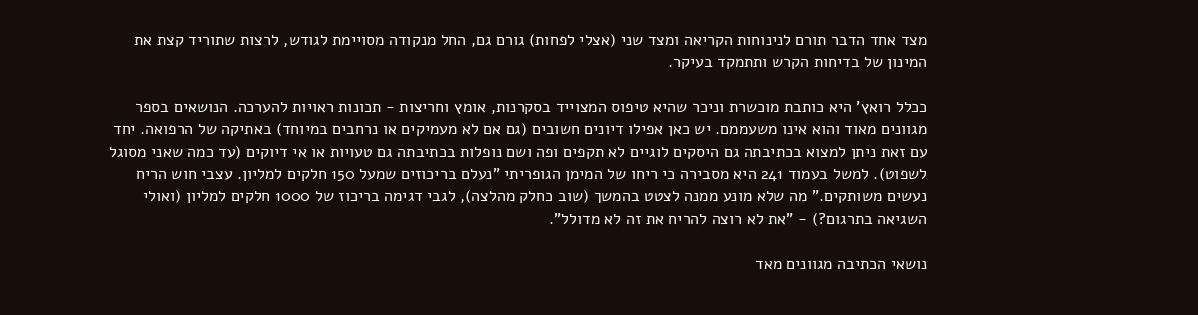מצד אחד הדבר תורם לנינוחות הקריאה ומצד שני (אצלי לפחות) גורם גם, החל מנקודה מסויימת לגודש, לרצות שתוריד קצת את המינון של בדיחות הקרש ותתמקד בעיקר.

ככלל רואץ' היא כותבת מוכשרת וניכר שהיא טיפוס המצוייד בסקרנות, אומץ וחריצות - תכונות ראויות להערכה. הנושאים בספר מגוונים מאוד והוא אינו משעממם. יש כאן אפילו דיונים חשובים (גם אם לא מעמיקים או נרחבים במיוחד) באתיקה של הרפואה. יחד עם זאת ניתן למצוא בכתיבתה גם היסקים לוגיים לא תקפים ופה ושם נופלות בכתיבתה גם טעויות או אי דיוקים (עד כמה שאני מסוגל לשפוט). למשל בעמוד 241 היא מסבירה כי ריחו של המימן הגופריתי "נעלם בריכוזים שמעל 150 חלקים למליון. עצבי חוש הריח נעשים משותקים." מה שלא מונע ממנה לצטט בהמשך (שוב כחלק מהלצה), לגבי דגימה בריכוז של 1000 חלקים למליון (ואולי השגיאה בתרגום?) - "את לא רוצה להריח את זה לא מדולל".

נושאי הכתיבה מגוונים מאד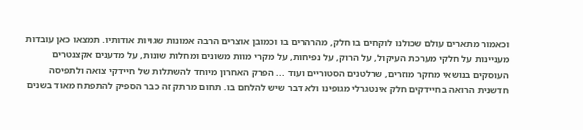וכאמור מתארים עולם שכולנו לוקחים בו חלק, מהרהרים בו וכמובן אוצרים הרבה אמונות שגויות אודותיו. תמצאו כאן עובדות מעניינות על חלקי מערכת העיקול, על הרוק, על נפיחות, על מקרי מוות משונים ומחלות שונות, על מדענים אקצנטרים העוסקים בנושאי מחקר מוזרים, שרלטנים הסטוריים ועוד ... הפרק האחרון מיוחד להשתלות של חיידקי צואה ולתפיסה חדשנית הרואה בחיידקים חלק אינטגרלי מגופינו ולא דבר שיש להלחם בו. תחום מרתק זה כבר הספיק להתפתח מאוד בשנים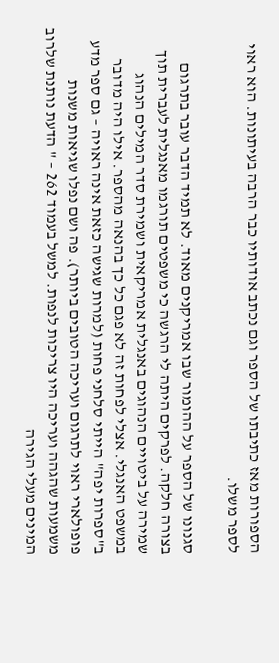הספורות מאז כתיבתו של הספר וגם נכתב אודותיו כבר הרבה בעיתונות. הוא ראוי לספר משלו.

סגנונו של הספר על ההומור שבו אמריקנים מאוד. לא תמיד הדבר עובר בתרגום בצורה חלקה. לפרקים היתה לי הרגשה כי משפטים תורגמו מאנגלית לעברית תוך שמירה על ביטויים הנהוגים באנגלית אמריקאית ושמירת סדר המילים הנהוג במשפט האנגלי. אצלי לפחות זה לא פגם כל כך בהנאה מהספר. אילו היה מדובר ב"ספרות יפה" הייתי סלחני פחות (למרות שגישה כזאת אינה ראויה – גם ספר מדע פופולארי ראוי לתרגום ועריכה הטובים ביותר). פה ושם נפלו שגיאות משנות משמעות שהגהה ועריכה היו צריכות לנפות. למשל בעמוד 262 – " הדעת נותנת שלרוב המינים מעלי הגירה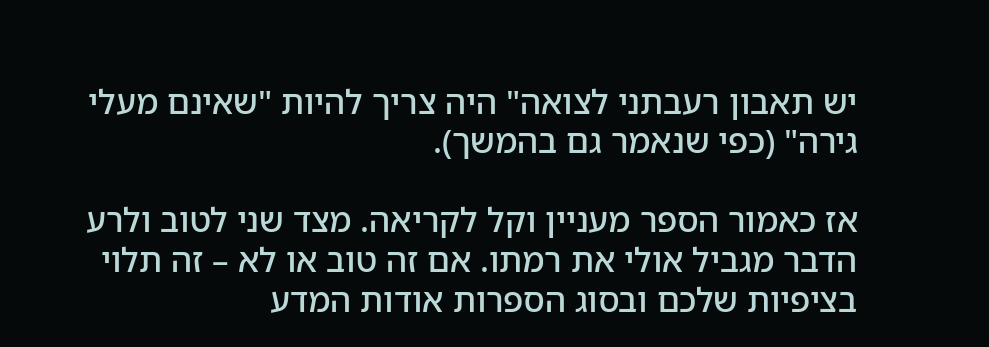יש תאבון רעבתני לצואה" היה צריך להיות "שאינם מעלי גירה" (כפי שנאמר גם בהמשך).

אז כאמור הספר מעניין וקל לקריאה. מצד שני לטוב ולרע הדבר מגביל אולי את רמתו. אם זה טוב או לא – זה תלוי בציפיות שלכם ובסוג הספרות אודות המדע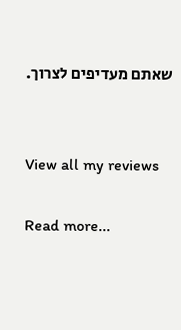שאתם מעדיפים לצרוך.


View all my reviews

Read more...